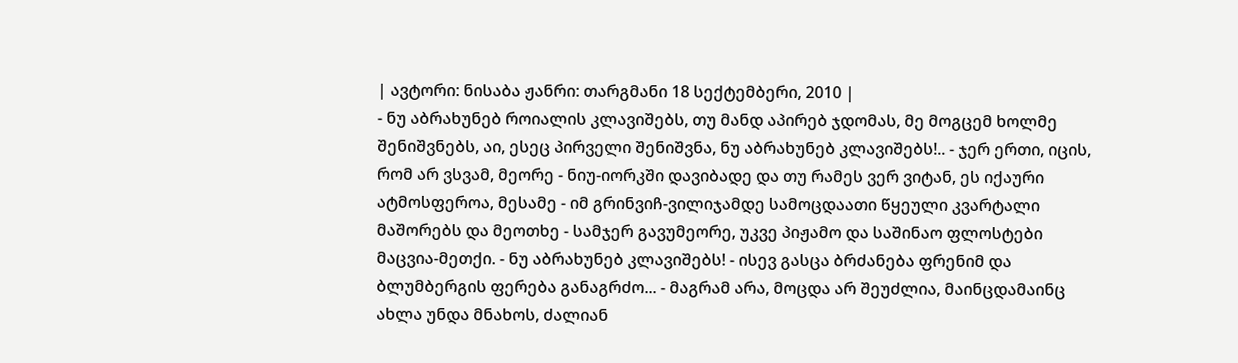| ავტორი: ნისაბა ჟანრი: თარგმანი 18 სექტემბერი, 2010 |
- ნუ აბრახუნებ როიალის კლავიშებს, თუ მანდ აპირებ ჯდომას, მე მოგცემ ხოლმე შენიშვნებს, აი, ესეც პირველი შენიშვნა, ნუ აბრახუნებ კლავიშებს!.. - ჯერ ერთი, იცის, რომ არ ვსვამ, მეორე - ნიუ-იორკში დავიბადე და თუ რამეს ვერ ვიტან, ეს იქაური ატმოსფეროა, მესამე - იმ გრინვიჩ-ვილიჯამდე სამოცდაათი წყეული კვარტალი მაშორებს და მეოთხე - სამჯერ გავუმეორე, უკვე პიჟამო და საშინაო ფლოსტები მაცვია-მეთქი. - ნუ აბრახუნებ კლავიშებს! - ისევ გასცა ბრძანება ფრენიმ და ბლუმბერგის ფერება განაგრძო... - მაგრამ არა, მოცდა არ შეუძლია, მაინცდამაინც ახლა უნდა მნახოს, ძალიან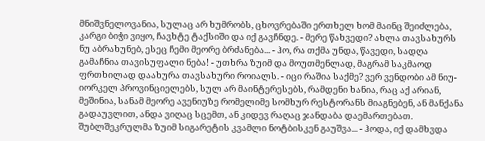მნიშვნელოვანია, სულაც არ ხუმრობს, ცხოვრებაში ერთხელ ხომ მაინც შეიძლება, კარგი ბიჭი ვიყო, ჩავხტე ტაქსიში და იქ გავჩნდე. - მერე წახვედი? ახლა თავსახურს ნუ აბრახუნებ, ესეც ჩემი მეორე ბრძანება... - ჰო, რა თქმა უნდა, წავედი, სადღა გამაჩნია თავისუფალი ნება! - უთხრა ზუიმ და მოუთმენლად, მაგრამ საკმაოდ ფრთხილად დაახურა თავსახური როიალს. - იცი რაშია საქმე? ვერ ვენდობი ამ ნიუ-იორკელ პროვინციელებს, სულ არ მაინტერესებს, რამდენი ხანია, რაც აქ არიან, მეშინია, სანამ მეორე ავენიუზე რომელიმე სომხურ რესტორანს მიაგნებენ, ან მანქანა გადაუვლით, ანდა ვიღაც სცემთ, ან კიდევ რაღაც ჯანდაბა დაემართებათ. შუბლშეკრულმა ზუიმ სიგარეტის კვამლი ნოტბისკენ გაუშვა... - ჰოდა, იქ დამხვდა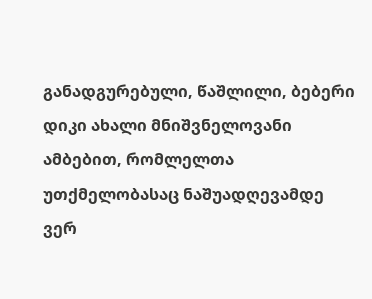განადგურებული, წაშლილი, ბებერი დიკი ახალი მნიშვნელოვანი ამბებით, რომლელთა უთქმელობასაც ნაშუადღევამდე ვერ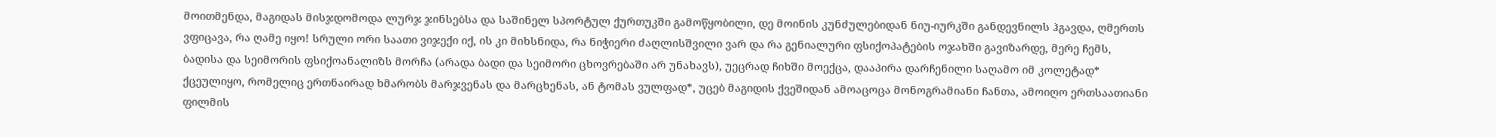მოითმენდა, მაგიდას მისჯდომოდა ლურჯ ჯინსებსა და საშინელ სპორტულ ქურთუკში გამოწყობილი, დე მოინის კუნძულებიდან ნიუ-იურკში განდევნილს ჰგავდა, ღმერთს ვფიცავა, რა ღამე იყო! სრული ორი საათი ვიჯექი იქ, ის კი მიხსნიდა, რა ნიჭიერი ძაღლისშვილი ვარ და რა გენიალური ფსიქოპატების ოჯახში გავიზარდე, მერე ჩემს, ბადისა და სეიმორის ფსიქოანალიზს მორჩა (არადა ბადი და სეიმორი ცხოვრებაში არ უნახავს), უეცრად ჩიხში მოექცა, დააპირა დარჩენილი საღამო იმ კოლეტად* ქცეულიყო, რომელიც ერთნაირად ხმარობს მარჯვენას და მარცხენას, ან ტომას ვულფად*, უცებ მაგიდის ქვეშიდან ამოაცოცა მონოგრამიანი ჩანთა, ამოიღო ერთსაათიანი ფილმის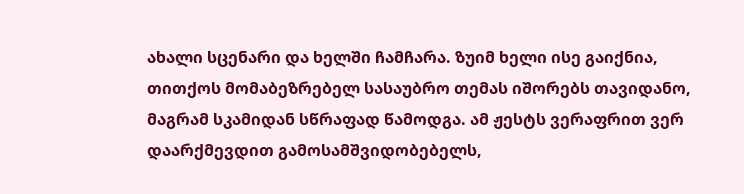ახალი სცენარი და ხელში ჩამჩარა. ზუიმ ხელი ისე გაიქნია, თითქოს მომაბეზრებელ სასაუბრო თემას იშორებს თავიდანო, მაგრამ სკამიდან სწრაფად წამოდგა. ამ ჟესტს ვერაფრით ვერ დაარქმევდით გამოსამშვიდობებელს,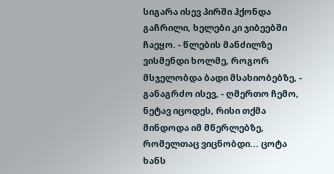სიგარა ისევ პირში ჰქონდა გაჩრილი, ხელები კი ჯიბეებში ჩაეყო. - წლების მანძილზე ვისმენდი ხოლმე, როგორ მსჯელობდა ბადი მსახიობებზე, - განაგრძო ისევ, - ღმერთო ჩემო, ნეტავ იცოდეს, რისი თქმა მინდოდა იმ მწერლებზე, რომელთაც ვიცნობდი... ცოტა ხანს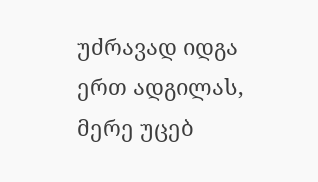უძრავად იდგა ერთ ადგილას, მერე უცებ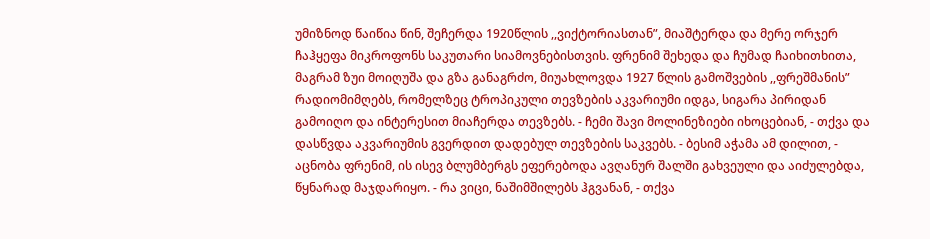უმიზნოდ წაიწია წინ, შეჩერდა 1920წლის ,,ვიქტორიასთან”, მიაშტერდა და მერე ორჯერ ჩაჰყეფა მიკროფონს საკუთარი სიამოვნებისთვის. ფრენიმ შეხედა და ჩუმად ჩაიხითხითა, მაგრამ ზუი მოიღუშა და გზა განაგრძო, მიუახლოვდა 1927 წლის გამოშვების ,,ფრეშმანის” რადიომიმღებს, რომელზეც ტროპიკული თევზების აკვარიუმი იდგა, სიგარა პირიდან გამოიღო და ინტერესით მიაჩერდა თევზებს. - ჩემი შავი მოლინეზიები იხოცებიან, - თქვა და დასწვდა აკვარიუმის გვერდით დადებულ თევზების საკვებს. - ბესიმ აჭამა ამ დილით, - აცნობა ფრენიმ, ის ისევ ბლუმბერგს ეფერებოდა ავღანურ შალში გახვეული და აიძულებდა, წყნარად მაჯდარიყო. - რა ვიცი, ნაშიმშილებს ჰგვანან, - თქვა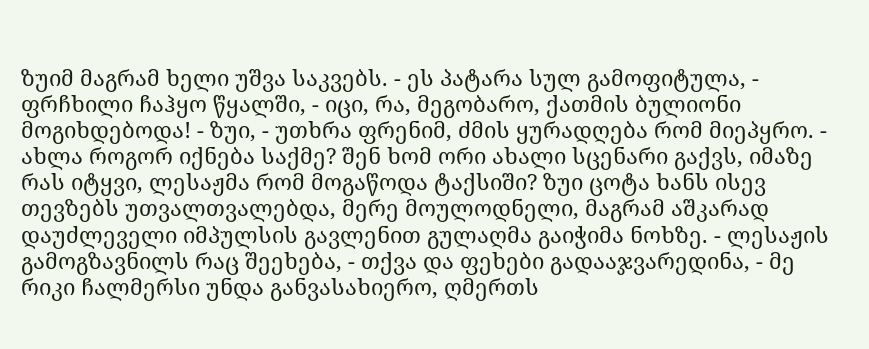ზუიმ მაგრამ ხელი უშვა საკვებს. - ეს პატარა სულ გამოფიტულა, - ფრჩხილი ჩაჰყო წყალში, - იცი, რა, მეგობარო, ქათმის ბულიონი მოგიხდებოდა! - ზუი, - უთხრა ფრენიმ, ძმის ყურადღება რომ მიეპყრო. - ახლა როგორ იქნება საქმე? შენ ხომ ორი ახალი სცენარი გაქვს, იმაზე რას იტყვი, ლესაჟმა რომ მოგაწოდა ტაქსიში? ზუი ცოტა ხანს ისევ თევზებს უთვალთვალებდა, მერე მოულოდნელი, მაგრამ აშკარად დაუძლეველი იმპულსის გავლენით გულაღმა გაიჭიმა ნოხზე. - ლესაჟის გამოგზავნილს რაც შეეხება, - თქვა და ფეხები გადააჯვარედინა, - მე რიკი ჩალმერსი უნდა განვასახიერო, ღმერთს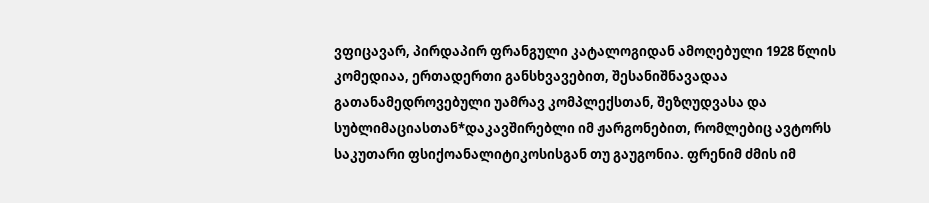ვფიცავარ, პირდაპირ ფრანგული კატალოგიდან ამოღებული 1928 წლის კომედიაა, ერთადერთი განსხვავებით, შესანიშნავადაა გათანამედროვებული უამრავ კომპლექსთან, შეზღუდვასა და სუბლიმაციასთან*დაკავშირებლი იმ ჟარგონებით, რომლებიც ავტორს საკუთარი ფსიქოანალიტიკოსისგან თუ გაუგონია. ფრენიმ ძმის იმ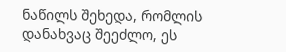ნაწილს შეხედა, რომლის დანახვაც შეეძლო, ეს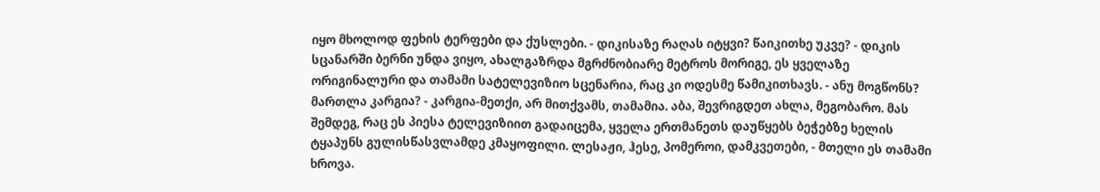იყო მხოლოდ ფეხის ტერფები და ქუსლები. - დიკისაზე რაღას იტყვი? წაიკითხე უკვე? - დიკის სცანარში ბერნი უნდა ვიყო, ახალგაზრდა მგრძნობიარე მეტროს მორიგე, ეს ყველაზე ორიგინალური და თამამი სატელევიზიო სცენარია, რაც კი ოდესმე წამიკითხავს. - ანუ მოგწონს? მართლა კარგია? - კარგია-მეთქი, არ მითქვამს, თამამია. აბა, შევრიგდეთ ახლა, მეგობარო. მას შემდეგ, რაც ეს პიესა ტელევიზიით გადაიცემა, ყველა ერთმანეთს დაუწყებს ბეჭებზე ხელის ტყაპუნს გულისწასვლამდე კმაყოფილი. ლესაჟი, ჰესე, პომეროი, დამკვეთები, - მთელი ეს თამამი ხროვა.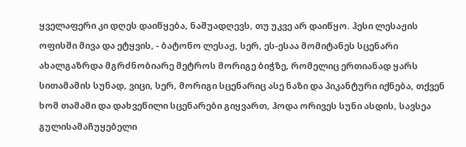ყველაფერი კი დღეს დაიწყება, ნაშუადღევს, თუ უკვე არ დაიწყო. ჰესი ლესაჟის ოფისში მივა და ეტყვის, - ბატონო ლესაჟ, სერ, ეს-ესაა მომიტანეს სცენარი ახალგაზრდა მგრძნობიარე მეტროს მორიგე ბიჭზე, რომელიც ერთიანად ყარს სითამამის სუნად, ვიცი, სერ, მორიგი სცენარიც ასე ნაზი და პიკანტური იქნება, თქვენ ხომ თამამი და დახვეწილი სცენარები გიყვართ, ჰოდა ორივეს სუნი ასდის, სავსეა გულისამაჩუყებელი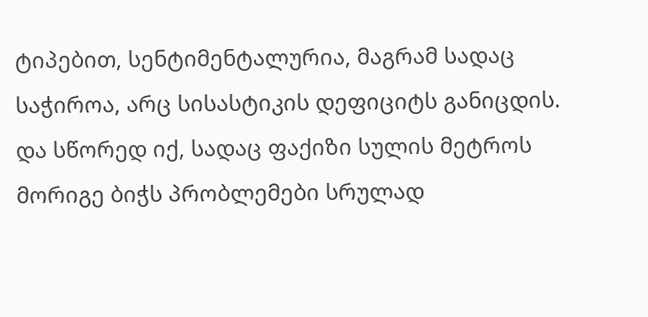ტიპებით, სენტიმენტალურია, მაგრამ სადაც საჭიროა, არც სისასტიკის დეფიციტს განიცდის. და სწორედ იქ, სადაც ფაქიზი სულის მეტროს მორიგე ბიჭს პრობლემები სრულად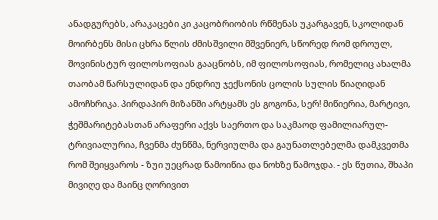ანადგურებს, არაკაცები კი კაცობრიობის რწმენას უკარგავენ, სკოლიდან მოირბენს მისი ცხრა წლის ძმისშვილი მშვენიერ, სწორედ რომ დროულ, შოვინისტურ ფილოსოფიას გააცნობს, იმ ფილოსოფიას, რომელიც ახალმა თაობამ წარსულიდან და ენდრიუ ჯექსონის ცოლის სულის წიაღიდან ამოჩხრიკა. პირდაპირ მიზანში არტყამს ეს გოგონა, სერ! მიწიერია, მარტივი, ჭეშმარიტებასთან არაფერი აქვს საერთო და საკმაოდ ფამილიარულ-ტრივიალურია, ჩვენმა ძუნწმა, ნერვიულმა და გაუნათლებელმა დამკვეთმა რომ შეიყვაროს - ზუი უეცრად წამოიწია და ნოხზე წამოჯდა. - ეს წუთია, შხაპი მივიღე და მაინც ღორივით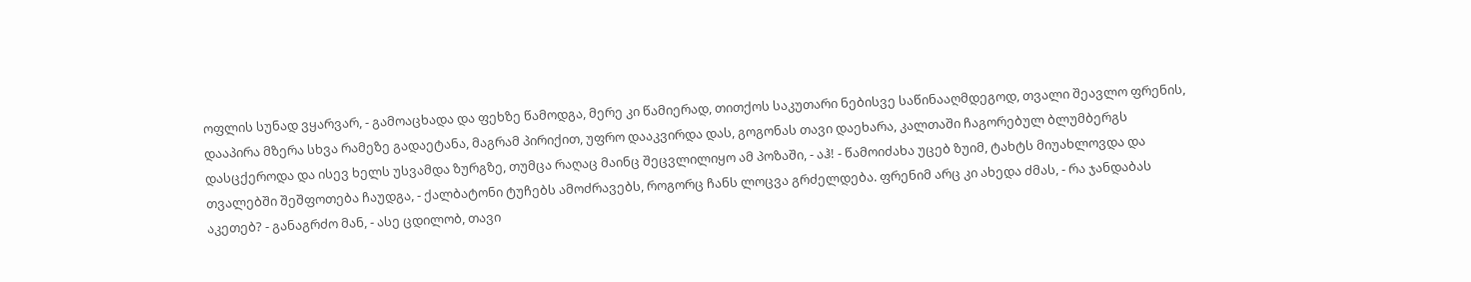ოფლის სუნად ვყარვარ, - გამოაცხადა და ფეხზე წამოდგა, მერე კი წამიერად, თითქოს საკუთარი ნებისვე საწინააღმდეგოდ, თვალი შეავლო ფრენის, დააპირა მზერა სხვა რამეზე გადაეტანა, მაგრამ პირიქით, უფრო დააკვირდა დას, გოგონას თავი დაეხარა, კალთაში ჩაგორებულ ბლუმბერგს დასცქეროდა და ისევ ხელს უსვამდა ზურგზე, თუმცა რაღაც მაინც შეცვლილიყო ამ პოზაში, - აჰ! - წამოიძახა უცებ ზუიმ, ტახტს მიუახლოვდა და თვალებში შეშფოთება ჩაუდგა, - ქალბატონი ტუჩებს ამოძრავებს, როგორც ჩანს ლოცვა გრძელდება. ფრენიმ არც კი ახედა ძმას, - რა ჯანდაბას აკეთებ? - განაგრძო მან, - ასე ცდილობ, თავი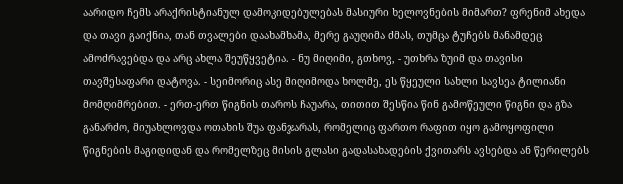აარიდო ჩემს არაქრისტიანულ დამოკიდებულებას მასიური ხელოვნების მიმართ? ფრენიმ ახედა და თავი გაიქნია, თან თვალები დაახამხამა, მერე გაუღიმა ძმას, თუმცა ტუჩებს მანამდეც ამოძრავებდა და არც ახლა შეუწყვეტია. - ნუ მიღიმი, გთხოვ, - უთხრა ზუიმ და თავისი თავშესაფარი დატოვა. - სეიმორიც ასე მიღიმოდა ხოლმე, ეს წყეული სახლი სავსეა ტილიანი მომღიმრებით. - ერთ-ერთ წიგნის თაროს ჩაუარა, თითით შესწია წინ გამოწეული წიგნი და გზა განარძო, მიუახლოვდა ოთახის შუა ფანჯარას, რომელიც ფართო რაფით იყო გამოყოფილი წიგნების მაგიდიდან და რომელზეც მისის გლასი გადასახადების ქვითარს ავსებდა ან წერილებს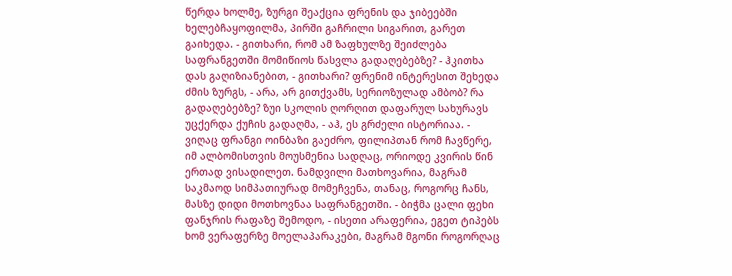წერდა ხოლმე, ზურგი შეაქცია ფრენის და ჯიბეებში ხელებჩაყოფილმა, პირში გაჩრილი სიგარით, გარეთ გაიხედა. - გითხარი, რომ ამ ზაფხულზე შეიძლება საფრანგეთში მომიწიოს წასვლა გადაღებებზე? - ჰკითხა დას გაღიზიანებით, - გითხარი? ფრენიმ ინტერესით შეხედა ძმის ზურგს, - არა, არ გითქვამს, სერიოზულად ამბობ? რა გადაღებებზე? ზუი სკოლის ღორღით დაფარულ სახურავს უცქერდა ქუჩის გადაღმა, - აჰ, ეს გრძელი ისტორიაა. - ვიღაც ფრანგი ოინბაზი გაეძრო, ფილიპთან რომ ჩავწერე, იმ ალბომისთვის მოუსმენია სადღაც, ორიოდე კვირის წინ ერთად ვისადილეთ. ნამდვილი მათხოვარია, მაგრამ საკმაოდ სიმპათიურად მომეჩვენა, თანაც, როგორც ჩანს, მასზე დიდი მოთხოვნაა საფრანგეთში. - ბიჭმა ცალი ფეხი ფანჯრის რაფაზე შემოდო, - ისეთი არაფერია, ეგეთ ტიპებს ხომ ვერაფერზე მოელაპარაკები, მაგრამ მგონი როგორღაც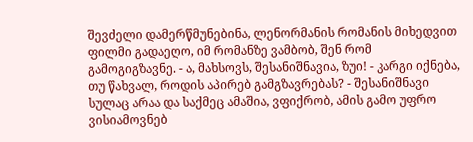შევძელი დამერწმუნებინა, ლენორმანის რომანის მიხედვით ფილმი გადაეღო, იმ რომანზე ვამბობ, შენ რომ გამოგიგზავნე. - ა, მახსოვს, შესანიშნავია, ზუი! - კარგი იქნება, თუ წახვალ, როდის აპირებ გამგზავრებას? - შესანიშნავი სულაც არაა და საქმეც ამაშია, ვფიქრობ, ამის გამო უფრო ვისიამოვნებ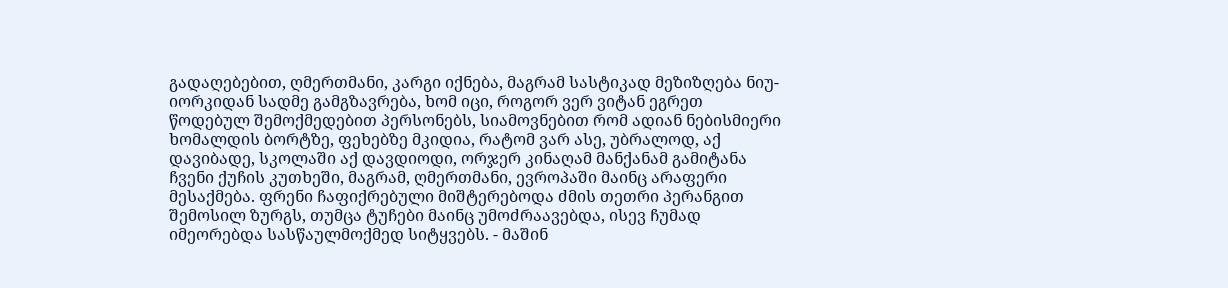გადაღებებით, ღმერთმანი, კარგი იქნება, მაგრამ სასტიკად მეზიზღება ნიუ-იორკიდან სადმე გამგზავრება, ხომ იცი, როგორ ვერ ვიტან ეგრეთ წოდებულ შემოქმედებით პერსონებს, სიამოვნებით რომ ადიან ნებისმიერი ხომალდის ბორტზე, ფეხებზე მკიდია, რატომ ვარ ასე, უბრალოდ, აქ დავიბადე, სკოლაში აქ დავდიოდი, ორჯერ კინაღამ მანქანამ გამიტანა ჩვენი ქუჩის კუთხეში, მაგრამ, ღმერთმანი, ევროპაში მაინც არაფერი მესაქმება. ფრენი ჩაფიქრებული მიშტერებოდა ძმის თეთრი პერანგით შემოსილ ზურგს, თუმცა ტუჩები მაინც უმოძრაავებდა, ისევ ჩუმად იმეორებდა სასწაულმოქმედ სიტყვებს. - მაშინ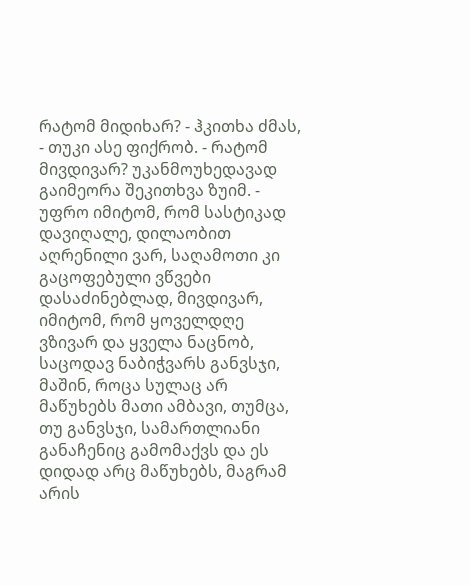რატომ მიდიხარ? - ჰკითხა ძმას, - თუკი ასე ფიქრობ. - რატომ მივდივარ? უკანმოუხედავად გაიმეორა შეკითხვა ზუიმ. - უფრო იმიტომ, რომ სასტიკად დავიღალე, დილაობით აღრენილი ვარ, საღამოთი კი გაცოფებული ვწვები დასაძინებლად, მივდივარ, იმიტომ, რომ ყოველდღე ვზივარ და ყველა ნაცნობ, საცოდავ ნაბიჭვარს განვსჯი, მაშინ, როცა სულაც არ მაწუხებს მათი ამბავი, თუმცა, თუ განვსჯი, სამართლიანი განაჩენიც გამომაქვს და ეს დიდად არც მაწუხებს, მაგრამ არის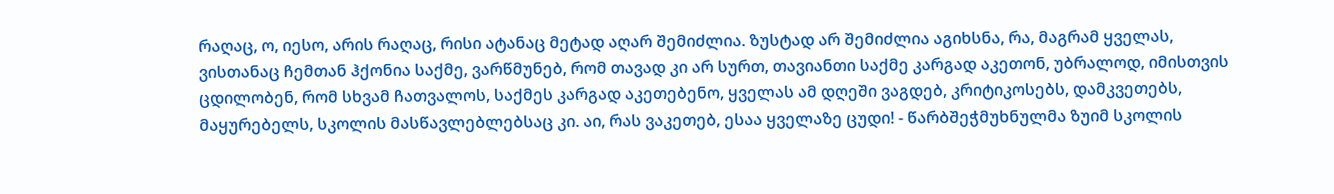რაღაც, ო, იესო, არის რაღაც, რისი ატანაც მეტად აღარ შემიძლია. ზუსტად არ შემიძლია აგიხსნა, რა, მაგრამ ყველას, ვისთანაც ჩემთან ჰქონია საქმე, ვარწმუნებ, რომ თავად კი არ სურთ, თავიანთი საქმე კარგად აკეთონ, უბრალოდ, იმისთვის ცდილობენ, რომ სხვამ ჩათვალოს, საქმეს კარგად აკეთებენო, ყველას ამ დღეში ვაგდებ, კრიტიკოსებს, დამკვეთებს, მაყურებელს, სკოლის მასწავლებლებსაც კი. აი, რას ვაკეთებ, ესაა ყველაზე ცუდი! - წარბშეჭმუხნულმა ზუიმ სკოლის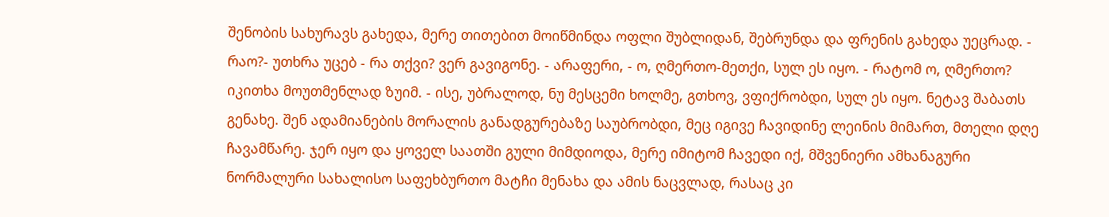შენობის სახურავს გახედა, მერე თითებით მოიწმინდა ოფლი შუბლიდან, შებრუნდა და ფრენის გახედა უეცრად. - რაო?- უთხრა უცებ - რა თქვი? ვერ გავიგონე. - არაფერი, - ო, ღმერთო-მეთქი, სულ ეს იყო. - რატომ ო, ღმერთო? იკითხა მოუთმენლად ზუიმ. - ისე, უბრალოდ, ნუ მესცემი ხოლმე, გთხოვ, ვფიქრობდი, სულ ეს იყო. ნეტავ შაბათს გენახე. შენ ადამიანების მორალის განადგურებაზე საუბრობდი, მეც იგივე ჩავიდინე ლეინის მიმართ, მთელი დღე ჩავამწარე. ჯერ იყო და ყოველ საათში გული მიმდიოდა, მერე იმიტომ ჩავედი იქ, მშვენიერი ამხანაგური ნორმალური სახალისო საფეხბურთო მატჩი მენახა და ამის ნაცვლად, რასაც კი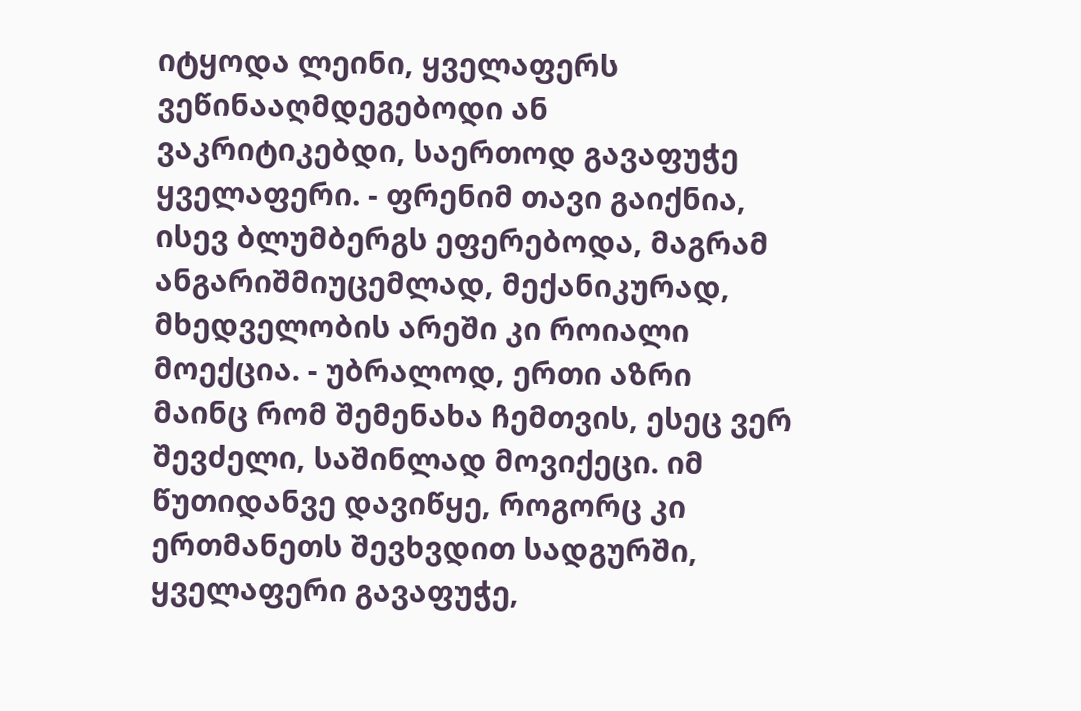იტყოდა ლეინი, ყველაფერს ვეწინააღმდეგებოდი ან ვაკრიტიკებდი, საერთოდ გავაფუჭე ყველაფერი. - ფრენიმ თავი გაიქნია, ისევ ბლუმბერგს ეფერებოდა, მაგრამ ანგარიშმიუცემლად, მექანიკურად, მხედველობის არეში კი როიალი მოექცია. - უბრალოდ, ერთი აზრი მაინც რომ შემენახა ჩემთვის, ესეც ვერ შევძელი, საშინლად მოვიქეცი. იმ წუთიდანვე დავიწყე, როგორც კი ერთმანეთს შევხვდით სადგურში, ყველაფერი გავაფუჭე,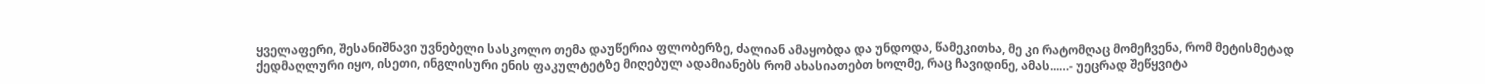ყველაფერი, შესანიშნავი უვნებელი სასკოლო თემა დაუწერია ფლობერზე, ძალიან ამაყობდა და უნდოდა, წამეკითხა, მე კი რატომღაც მომეჩვენა, რომ მეტისმეტად ქედმაღლური იყო, ისეთი, ინგლისური ენის ფაკულტეტზე მიღებულ ადამიანებს რომ ახასიათებთ ხოლმე, რაც ჩავიდინე, ამას...…- უეცრად შეწყვიტა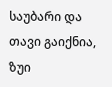საუბარი და თავი გაიქნია, ზუი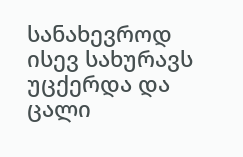სანახევროდ ისევ სახურავს უცქერდა და ცალი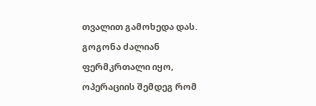თვალით გამოხედა დას. გოგონა ძალიან ფერმკრთალი იყო, ოპერაციის შემდეგ რომ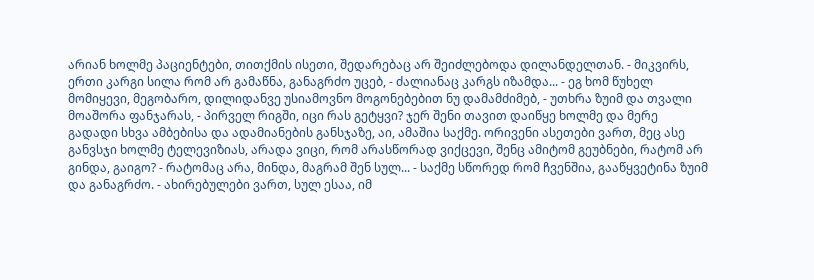არიან ხოლმე პაციენტები, თითქმის ისეთი, შედარებაც არ შეიძლებოდა დილანდელთან. - მიკვირს, ერთი კარგი სილა რომ არ გამაწნა, განაგრძო უცებ, - ძალიანაც კარგს იზამდა... - ეგ ხომ წუხელ მომიყევი, მეგობარო, დილიდანვე უსიამოვნო მოგონებებით ნუ დამამძიმებ, - უთხრა ზუიმ და თვალი მოაშორა ფანჯარას, - პირველ რიგში, იცი რას გეტყვი? ჯერ შენი თავით დაიწყე ხოლმე და მერე გადადი სხვა ამბებისა და ადამიანების განსჯაზე, აი, ამაშია საქმე. ორივენი ასეთები ვართ, მეც ასე განვსჯი ხოლმე ტელევიზიას, არადა ვიცი, რომ არასწორად ვიქცევი, შენც ამიტომ გეუბნები, რატომ არ გინდა, გაიგო? - რატომაც არა, მინდა, მაგრამ შენ სულ... - საქმე სწორედ რომ ჩვენშია, გააწყვეტინა ზუიმ და განაგრძო. - ახირებულები ვართ, სულ ესაა, იმ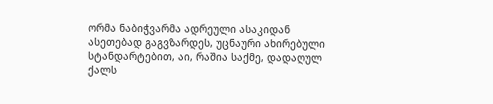ორმა ნაბიჭვარმა ადრეული ასაკიდან ასეთებად გაგვზარდეს, უცნაური ახირებული სტანდარტებით, აი, რაშია საქმე, დადაღულ ქალს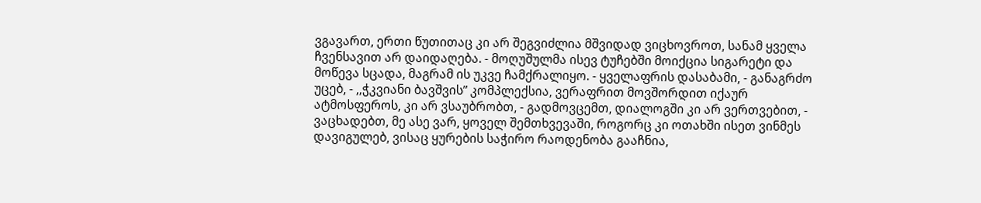ვგავართ, ერთი წუთითაც კი არ შეგვიძლია მშვიდად ვიცხოვროთ, სანამ ყველა ჩვენსავით არ დაიდაღება. - მოღუშულმა ისევ ტუჩებში მოიქცია სიგარეტი და მოწევა სცადა, მაგრამ ის უკვე ჩამქრალიყო. - ყველაფრის დასაბამი, - განაგრძო უცებ, - ,,ჭკვიანი ბავშვის” კომპლექსია, ვერაფრით მოვშორდით იქაურ ატმოსფეროს, კი არ ვსაუბრობთ, - გადმოვცემთ, დიალოგში კი არ ვერთვებით, - ვაცხადებთ, მე ასე ვარ, ყოველ შემთხვევაში, როგორც კი ოთახში ისეთ ვინმეს დავიგულებ, ვისაც ყურების საჭირო რაოდენობა გააჩნია,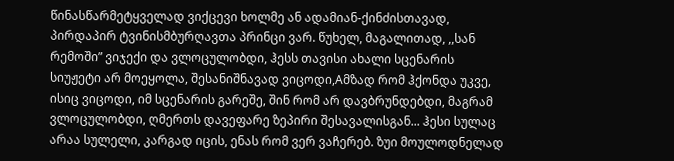წინასწარმეტყველად ვიქცევი ხოლმე ან ადამიან-ქინძისთავად, პირდაპირ ტვინისმბურღავთა პრინცი ვარ. წუხელ, მაგალითად, ,,სან რემოში” ვიჯექი და ვლოცულობდი, ჰესს თავისი ახალი სცენარის სიუჟეტი არ მოეყოლა, შესანიშნავად ვიცოდი,Aმზად რომ ჰქონდა უკვე, ისიც ვიცოდი, იმ სცენარის გარეშე, შინ რომ არ დავბრუნდებდი, მაგრამ ვლოცულობდი, ღმერთს დავეფარე ზეპირი შესავალისგან... ჰესი სულაც არაა სულელი, კარგად იცის, ენას რომ ვერ ვაჩერებ. ზუი მოულოდნელად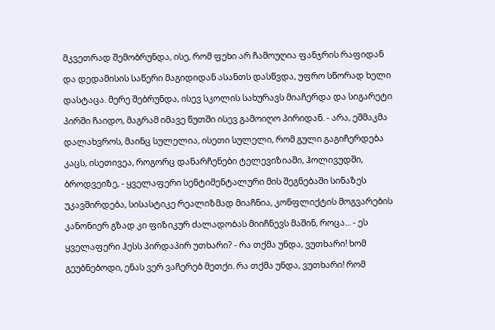მკვეთრად შემობრუნდა, ისე, რომ ფეხი არ ჩამოუღია ფანჯრის რაფიდან და დედამისის საწერი მაგიდიდან ასანთს დასწვდა, უფრო სწორად ხელი დასტაცა. მერე შებრუნდა, ისევ სკოლის სახურავს მიაჩერდა და სიგარეტი პირში ჩაიდო, მაგრამ იმავე წუთში ისევ გამოიღო პირიდან. - არა, ეშმაკმა დალახვროს, მაინც სულელია, ისეთი სულელი, რომ გული გაგიჩერდება კაცს, ისეთივეა, როგორც დანარჩენები ტელევიზიაში, ჰოლივუდში, ბროდვეიზე, - ყველაფერი სენტიმენტალური მის შეგნებაში სინაზეს უკავშირდება, სისასტიკე რეალიზმად მიაჩნია, კონფლიქტის მოგვარების კანონიერ გზად კი ფიზიკურ ძალადობას მიიჩნევს მაშინ, როცა... - ეს ყველაფერი ჰესს პირდაპირ უთხარი? - რა თქმა უნდა, ვუთხარი! ხომ გეუბნებოდი, ენას ვერ ვაჩერებ მეთქი. რა თქმა უნდა, ვუთხარი! რომ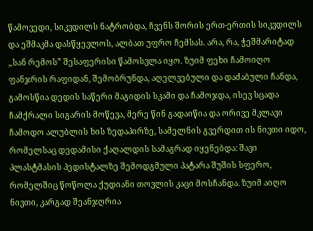წამოვედი, სიკვდილს ნატრობდა, ჩვენს შორის ერთ-ერთის სიკვდილს და ეშმაკმა დასწყევლოს, ალბათ უფრო ჩემსას. არა, რა, ჭეშმარიტად ,,სან რემოს” შესაფერისი წამოსვლა იყო. ზუიმ ფეხი ჩამოიღო ფანჯრის რაფიდან, შემობრუნდა, აღელვებული და დაძაბული ჩანდა, გამოსწია დედის საწერი მაგიდის სკამი და ჩამოჯდა, ისევ სცადა ჩამქრალი სიგარის მოწევა, მერე წინ გადაიწია და ორივე მკლავი ჩამოდო ალუბლის ხის ზედაპირზე, სამელნის გვერდით ის ნივთი იდო, რომელსაც დედამისი ქაღალდის სამაგრად იყენებდა: შავი პლასტმასის პედისტალზე შემოდგმული პატარა შუშის სფერო, რომელშიც წოწოლა ქუდიანი თოვლის კაცი მოსჩანდა. ზუიმ აიღო ნივთი, კარგად შეანჯღრია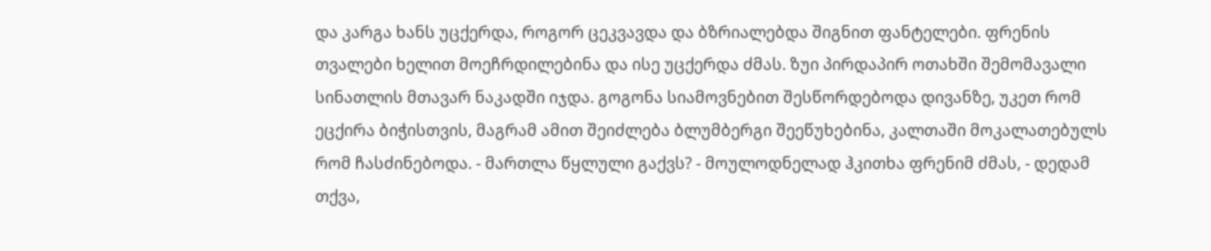და კარგა ხანს უცქერდა, როგორ ცეკვავდა და ბზრიალებდა შიგნით ფანტელები. ფრენის თვალები ხელით მოეჩრდილებინა და ისე უცქერდა ძმას. ზუი პირდაპირ ოთახში შემომავალი სინათლის მთავარ ნაკადში იჯდა. გოგონა სიამოვნებით შესწორდებოდა დივანზე, უკეთ რომ ეცქირა ბიჭისთვის, მაგრამ ამით შეიძლება ბლუმბერგი შეეწუხებინა, კალთაში მოკალათებულს რომ ჩასძინებოდა. - მართლა წყლული გაქვს? - მოულოდნელად ჰკითხა ფრენიმ ძმას, - დედამ თქვა,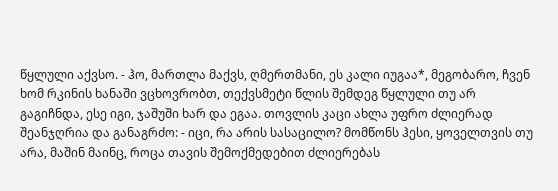წყლული აქვსო. - ჰო, მართლა მაქვს, ღმერთმანი, ეს კალი იუგაა*, მეგობარო, ჩვენ ხომ რკინის ხანაში ვცხოვრობთ, თექვსმეტი წლის შემდეგ წყლული თუ არ გაგიჩნდა, ესე იგი, ჯაშუში ხარ და ეგაა. თოვლის კაცი ახლა უფრო ძლიერად შეანჯღრია და განაგრძო: - იცი, რა არის სასაცილო? მომწონს ჰესი, ყოველთვის თუ არა, მაშინ მაინც, როცა თავის შემოქმედებით ძლიერებას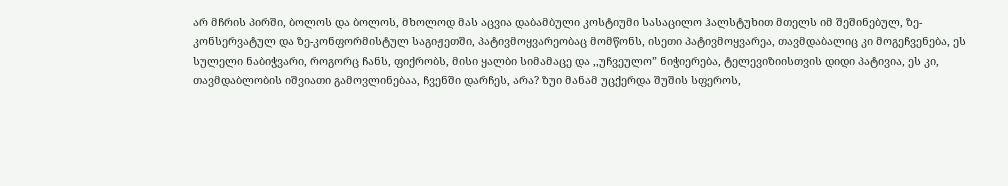არ მჩრის პირში, ბოლოს და ბოლოს, მხოლოდ მას აცვია დაბამბული კოსტიუმი სასაცილო ჰალსტუხით მთელს იმ შეშინებულ, ზე-კონსერვატულ და ზე-კონფორმისტულ საგიჟეთში, პატივმოყვარეობაც მომწონს, ისეთი პატივმოყვარეა, თავმდაბალიც კი მოგეჩვენება, ეს სულელი ნაბიჭვარი, როგორც ჩანს, ფიქრობს, მისი ყალბი სიმამაცე და ,,უჩვეულო” ნიჭიერება, ტელევიზიისთვის დიდი პატივია, ეს კი, თავმდაბლობის იშვიათი გამოვლინებაა, ჩვენში დარჩეს, არა? ზუი მანამ უცქერდა შუშის სფეროს,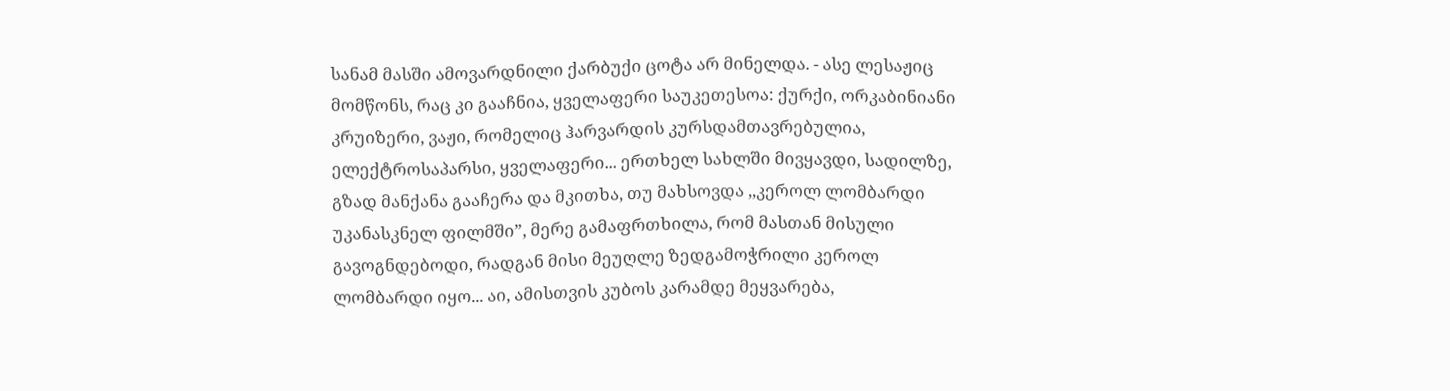სანამ მასში ამოვარდნილი ქარბუქი ცოტა არ მინელდა. - ასე ლესაჟიც მომწონს, რაც კი გააჩნია, ყველაფერი საუკეთესოა: ქურქი, ორკაბინიანი კრუიზერი, ვაჟი, რომელიც ჰარვარდის კურსდამთავრებულია, ელექტროსაპარსი, ყველაფერი... ერთხელ სახლში მივყავდი, სადილზე, გზად მანქანა გააჩერა და მკითხა, თუ მახსოვდა ,,კეროლ ლომბარდი უკანასკნელ ფილმში”, მერე გამაფრთხილა, რომ მასთან მისული გავოგნდებოდი, რადგან მისი მეუღლე ზედგამოჭრილი კეროლ ლომბარდი იყო... აი, ამისთვის კუბოს კარამდე მეყვარება,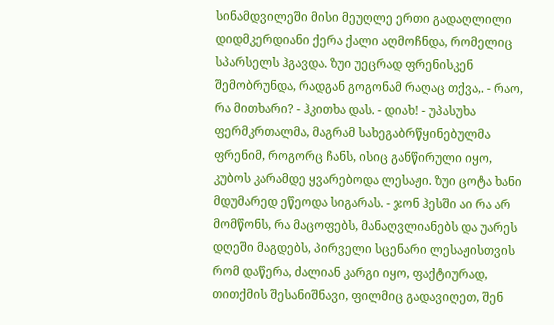სინამდვილეში მისი მეუღლე ერთი გადაღლილი დიდმკერდიანი ქერა ქალი აღმოჩნდა, რომელიც სპარსელს ჰგავდა. ზუი უეცრად ფრენისკენ შემობრუნდა, რადგან გოგონამ რაღაც თქვა,. - რაო, რა მითხარი? - ჰკითხა დას. - დიახ! - უპასუხა ფერმკრთალმა, მაგრამ სახეგაბრწყინებულმა ფრენიმ, როგორც ჩანს, ისიც განწირული იყო, კუბოს კარამდე ყვარებოდა ლესაჟი. ზუი ცოტა ხანი მდუმარედ ეწეოდა სიგარას. - ჯონ ჰესში აი რა არ მომწონს, რა მაცოფებს, მანაღვლიანებს და უარეს დღეში მაგდებს, პირველი სცენარი ლესაჟისთვის რომ დაწერა, ძალიან კარგი იყო, ფაქტიურად, თითქმის შესანიშნავი, ფილმიც გადავიღეთ, შენ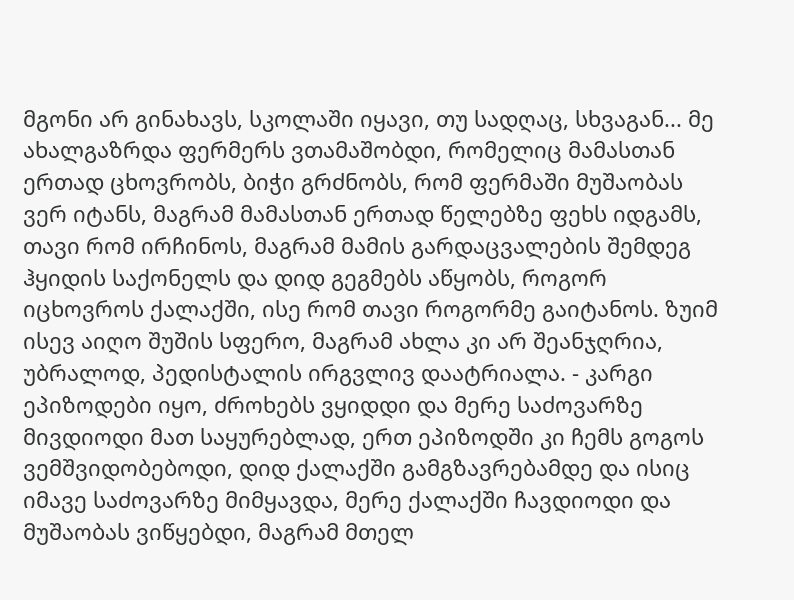მგონი არ გინახავს, სკოლაში იყავი, თუ სადღაც, სხვაგან... მე ახალგაზრდა ფერმერს ვთამაშობდი, რომელიც მამასთან ერთად ცხოვრობს, ბიჭი გრძნობს, რომ ფერმაში მუშაობას ვერ იტანს, მაგრამ მამასთან ერთად წელებზე ფეხს იდგამს, თავი რომ ირჩინოს, მაგრამ მამის გარდაცვალების შემდეგ ჰყიდის საქონელს და დიდ გეგმებს აწყობს, როგორ იცხოვროს ქალაქში, ისე რომ თავი როგორმე გაიტანოს. ზუიმ ისევ აიღო შუშის სფერო, მაგრამ ახლა კი არ შეანჯღრია, უბრალოდ, პედისტალის ირგვლივ დაატრიალა. - კარგი ეპიზოდები იყო, ძროხებს ვყიდდი და მერე საძოვარზე მივდიოდი მათ საყურებლად, ერთ ეპიზოდში კი ჩემს გოგოს ვემშვიდობებოდი, დიდ ქალაქში გამგზავრებამდე და ისიც იმავე საძოვარზე მიმყავდა, მერე ქალაქში ჩავდიოდი და მუშაობას ვიწყებდი, მაგრამ მთელ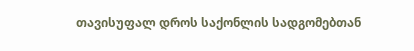თავისუფალ დროს საქონლის სადგომებთან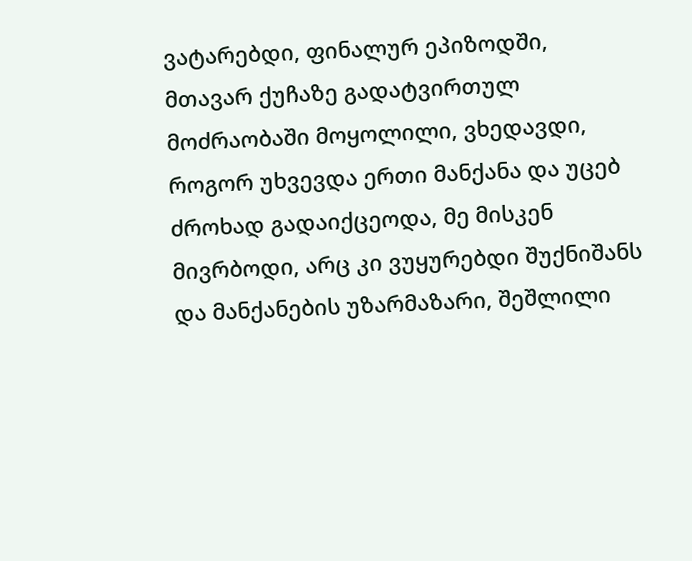ვატარებდი, ფინალურ ეპიზოდში, მთავარ ქუჩაზე გადატვირთულ მოძრაობაში მოყოლილი, ვხედავდი, როგორ უხვევდა ერთი მანქანა და უცებ ძროხად გადაიქცეოდა, მე მისკენ მივრბოდი, არც კი ვუყურებდი შუქნიშანს და მანქანების უზარმაზარი, შეშლილი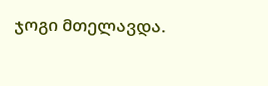ჯოგი მთელავდა.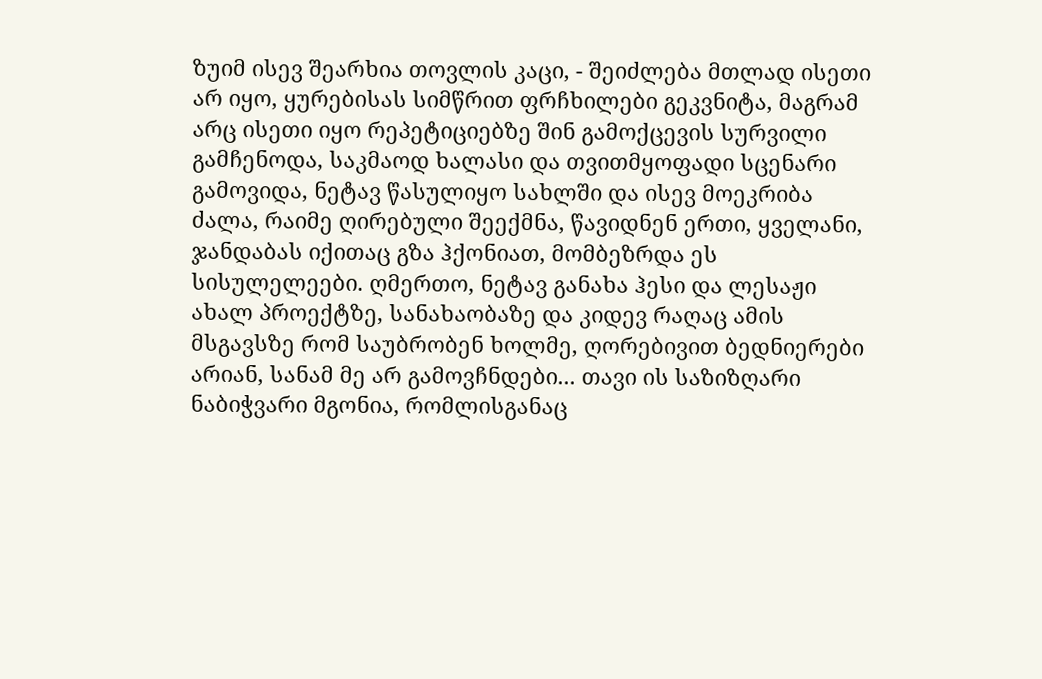ზუიმ ისევ შეარხია თოვლის კაცი, - შეიძლება მთლად ისეთი არ იყო, ყურებისას სიმწრით ფრჩხილები გეკვნიტა, მაგრამ არც ისეთი იყო რეპეტიციებზე შინ გამოქცევის სურვილი გამჩენოდა, საკმაოდ ხალასი და თვითმყოფადი სცენარი გამოვიდა, ნეტავ წასულიყო სახლში და ისევ მოეკრიბა ძალა, რაიმე ღირებული შეექმნა, წავიდნენ ერთი, ყველანი, ჯანდაბას იქითაც გზა ჰქონიათ, მომბეზრდა ეს სისულელეები. ღმერთო, ნეტავ განახა ჰესი და ლესაჟი ახალ პროექტზე, სანახაობაზე და კიდევ რაღაც ამის მსგავსზე რომ საუბრობენ ხოლმე, ღორებივით ბედნიერები არიან, სანამ მე არ გამოვჩნდები... თავი ის საზიზღარი ნაბიჭვარი მგონია, რომლისგანაც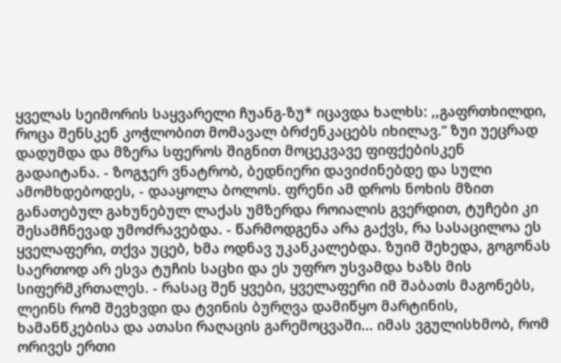ყველას სეიმორის საყვარელი ჩუანგ-ზუ* იცავდა ხალხს: ,,გაფრთხილდი, როცა შენსკენ კოჭლობით მომავალ ბრძენკაცებს იხილავ.” ზუი უეცრად დადუმდა და მზერა სფეროს შიგნით მოცეკვავე ფიფქებისკენ გადაიტანა. - ზოგჯერ ვნატრობ, ბედნიერი დავიძინებდე და სული ამომხდებოდეს, - დააყოლა ბოლოს. ფრენი ამ დროს ნოხის მზით განათებულ გახუნებულ ლაქას უმზერდა როიალის გვერდით, ტუჩები კი შესამჩნევად უმოძრავებდა. - წარმოდგენა არა გაქვს, რა სასაცილოა ეს ყველაფერი, თქვა უცებ, ხმა ოდნავ უკანკალებდა. ზუიმ შეხედა, გოგონას საერთოდ არ ესვა ტუჩის საცხი და ეს უფრო უსვამდა ხაზს მის სიფერმკრთალეს. - რასაც შენ ყვები, ყველაფერი იმ შაბათს მაგონებს, ლეინს რომ შევხვდი და ტვინის ბურღვა დამიწყო მარტინის, ხამანწკებისა და ათასი რაღაცის გარემოცვაში... იმას ვგულისხმობ, რომ ორივეს ერთი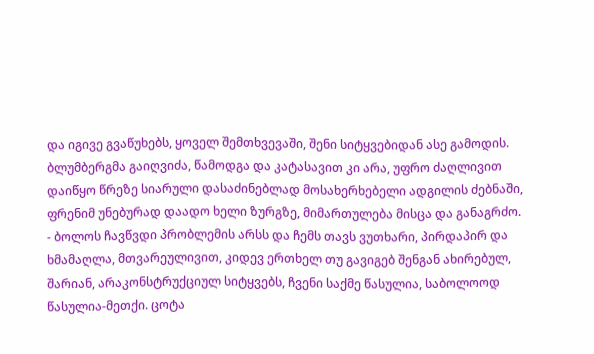და იგივე გვაწუხებს, ყოველ შემთხვევაში, შენი სიტყვებიდან ასე გამოდის. ბლუმბერგმა გაიღვიძა, წამოდგა და კატასავით კი არა, უფრო ძაღლივით დაიწყო წრეზე სიარული დასაძინებლად მოსახერხებელი ადგილის ძებნაში, ფრენიმ უნებურად დაადო ხელი ზურგზე, მიმართულება მისცა და განაგრძო. - ბოლოს ჩავწვდი პრობლემის არსს და ჩემს თავს ვუთხარი, პირდაპირ და ხმამაღლა, მთვარეულივით, კიდევ ერთხელ თუ გავიგებ შენგან ახირებულ, შარიან, არაკონსტრუქციულ სიტყვებს, ჩვენი საქმე წასულია, საბოლოოდ წასულია-მეთქი. ცოტა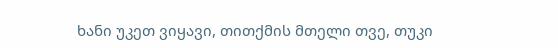ხანი უკეთ ვიყავი, თითქმის მთელი თვე, თუკი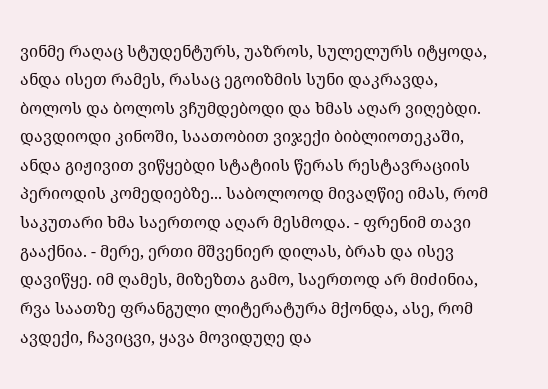ვინმე რაღაც სტუდენტურს, უაზროს, სულელურს იტყოდა, ანდა ისეთ რამეს, რასაც ეგოიზმის სუნი დაკრავდა, ბოლოს და ბოლოს ვჩუმდებოდი და ხმას აღარ ვიღებდი. დავდიოდი კინოში, საათობით ვიჯექი ბიბლიოთეკაში, ანდა გიჟივით ვიწყებდი სტატიის წერას რესტავრაციის პერიოდის კომედიებზე... საბოლოოდ მივაღწიე იმას, რომ საკუთარი ხმა საერთოდ აღარ მესმოდა. - ფრენიმ თავი გააქნია. - მერე, ერთი მშვენიერ დილას, ბრახ და ისევ დავიწყე. იმ ღამეს, მიზეზთა გამო, საერთოდ არ მიძინია, რვა საათზე ფრანგული ლიტერატურა მქონდა, ასე, რომ ავდექი, ჩავიცვი, ყავა მოვიდუღე და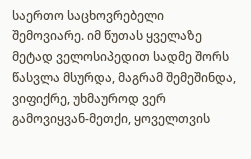საერთო საცხოვრებელი შემოვიარე. იმ წუთას ყველაზე მეტად ველოსიპედით სადმე შორს წასვლა მსურდა, მაგრამ შემეშინდა, ვიფიქრე, უხმაუროდ ვერ გამოვიყვან-მეთქი, ყოველთვის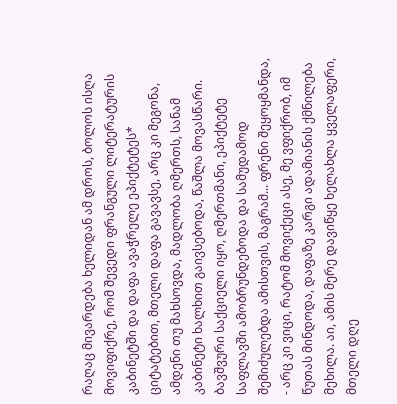რაღაც მივარდება ხელიდან ამ დროს, ბოლოს ისღა მოვიფიქრე, რომ შევედი ფრანგული ლიტერატურის კაბინეტში და დაფა ავაჭრელე ეპიქტეტეს* ციტატებით, მთელი დაფა გავავსე, არც კი მეგონა, ამდენი თუ მახსოვდა, მადლობა ღმერთს, სანამ კაბინეტი ხალხით გაივსებოდა, წაშლა მოვასწარი. ბავშვური საქციელი იყო, ღმერთმანი, ეპიქტეტე საფლავში ამობრუნდებოდა და სამუდამოდ შემიძულებდა ამისთვის, მაგრამ... ფრენი შეყოყმანდა, - არც კი ვიცი, რატომ მოვიქეცი ასე, მე ვფიქრობ, იმ წუთას მინდოდა, დაფაზე კარგი ადამიანის ქმნილება მეხილა. აი, ამის მერე დავიწყე ხელახლა ყველაფერი, მთელი დღე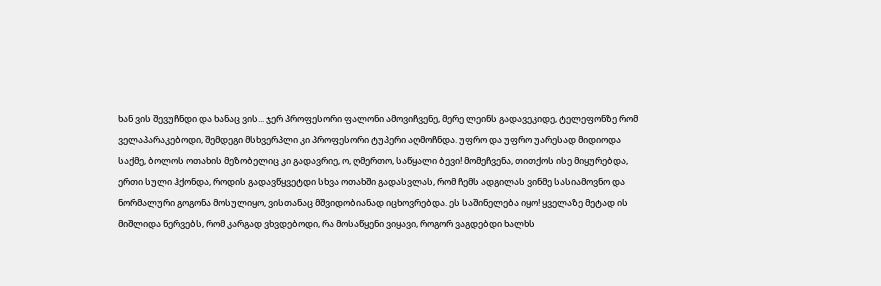ხან ვის შევუჩნდი და ხანაც ვის... ჯერ პროფესორი ფალონი ამოვიჩვენე, მერე ლეინს გადავეკიდე, ტელეფონზე რომ ველაპარაკებოდი, შემდეგი მსხვერპლი კი პროფესორი ტუპერი აღმოჩნდა. უფრო და უფრო უარესად მიდიოდა საქმე, ბოლოს ოთახის მეზობელიც კი გადავრიე, ო, ღმერთო, საწყალი ბევი! მომეჩვენა, თითქოს ისე მიყურებდა, ერთი სული ჰქონდა, როდის გადავწყვეტდი სხვა ოთახში გადასვლას, რომ ჩემს ადგილას ვინმე სასიამოვნო და ნორმალური გოგონა მოსულიყო, ვისთანაც მშვიდობიანად იცხოვრებდა. ეს საშინელება იყო! ყველაზე მეტად ის მიშლიდა ნერვებს, რომ კარგად ვხვდებოდი, რა მოსაწყენი ვიყავი, როგორ ვაგდებდი ხალხს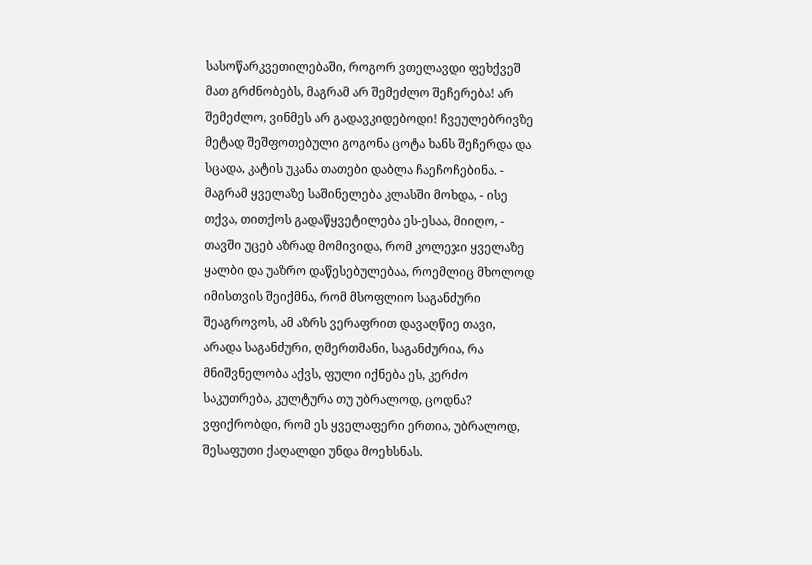სასოწარკვეთილებაში, როგორ ვთელავდი ფეხქვეშ მათ გრძნობებს, მაგრამ არ შემეძლო შეჩერება! არ შემეძლო, ვინმეს არ გადავკიდებოდი! ჩვეულებრივზე მეტად შეშფოთებული გოგონა ცოტა ხანს შეჩერდა და სცადა, კატის უკანა თათები დაბლა ჩაეჩოჩებინა. - მაგრამ ყველაზე საშინელება კლასში მოხდა, - ისე თქვა, თითქოს გადაწყვეტილება ეს-ესაა, მიიღო, - თავში უცებ აზრად მომივიდა, რომ კოლეჯი ყველაზე ყალბი და უაზრო დაწესებულებაა, როემლიც მხოლოდ იმისთვის შეიქმნა, რომ მსოფლიო საგანძური შეაგროვოს, ამ აზრს ვერაფრით დავაღწიე თავი, არადა საგანძური, ღმერთმანი, საგანძურია, რა მნიშვნელობა აქვს, ფული იქნება ეს, კერძო საკუთრება, კულტურა თუ უბრალოდ, ცოდნა? ვფიქრობდი, რომ ეს ყველაფერი ერთია, უბრალოდ, შესაფუთი ქაღალდი უნდა მოეხსნას.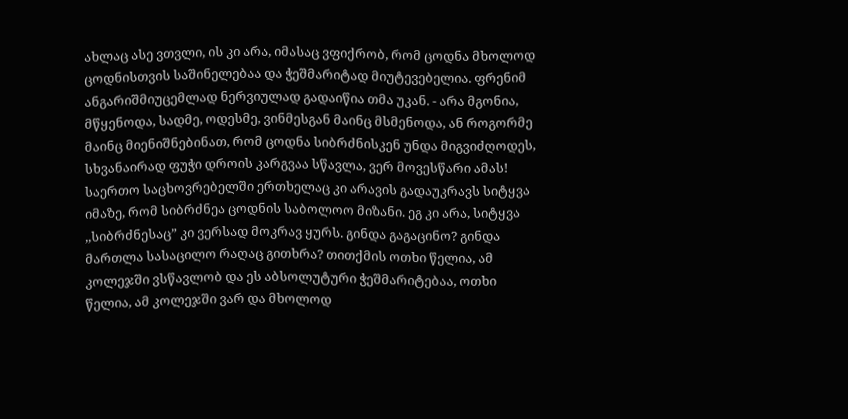ახლაც ასე ვთვლი, ის კი არა, იმასაც ვფიქრობ, რომ ცოდნა მხოლოდ ცოდნისთვის საშინელებაა და ჭეშმარიტად მიუტევებელია. ფრენიმ ანგარიშმიუცემლად ნერვიულად გადაიწია თმა უკან. - არა მგონია, მწყენოდა, სადმე, ოდესმე, ვინმესგან მაინც მსმენოდა, ან როგორმე მაინც მიენიშნებინათ, რომ ცოდნა სიბრძნისკენ უნდა მიგვიძღოდეს, სხვანაირად ფუჭი დროის კარგვაა სწავლა, ვერ მოვესწარი ამას! საერთო საცხოვრებელში ერთხელაც კი არავის გადაუკრავს სიტყვა იმაზე, რომ სიბრძნეა ცოდნის საბოლოო მიზანი. ეგ კი არა, სიტყვა ,,სიბრძნესაც” კი ვერსად მოკრავ ყურს. გინდა გაგაცინო? გინდა მართლა სასაცილო რაღაც გითხრა? თითქმის ოთხი წელია, ამ კოლეჯში ვსწავლობ და ეს აბსოლუტური ჭეშმარიტებაა, ოთხი წელია, ამ კოლეჯში ვარ და მხოლოდ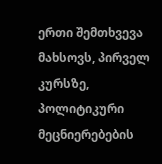ერთი შემთხვევა მახსოვს, პირველ კურსზე, პოლიტიკური მეცნიერებების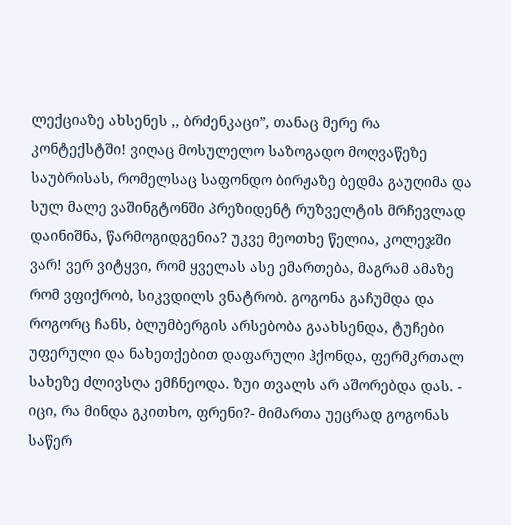ლექციაზე ახსენეს ,, ბრძენკაცი”, თანაც მერე რა კონტექსტში! ვიღაც მოსულელო საზოგადო მოღვაწეზე საუბრისას, რომელსაც საფონდო ბირჟაზე ბედმა გაუღიმა და სულ მალე ვაშინგტონში პრეზიდენტ რუზველტის მრჩევლად დაინიშნა, წარმოგიდგენია? უკვე მეოთხე წელია, კოლეჯში ვარ! ვერ ვიტყვი, რომ ყველას ასე ემართება, მაგრამ ამაზე რომ ვფიქრობ, სიკვდილს ვნატრობ. გოგონა გაჩუმდა და როგორც ჩანს, ბლუმბერგის არსებობა გაახსენდა, ტუჩები უფერული და ნახეთქებით დაფარული ჰქონდა, ფერმკრთალ სახეზე ძლივსღა ემჩნეოდა. ზუი თვალს არ აშორებდა დას. - იცი, რა მინდა გკითხო, ფრენი?- მიმართა უეცრად გოგონას საწერ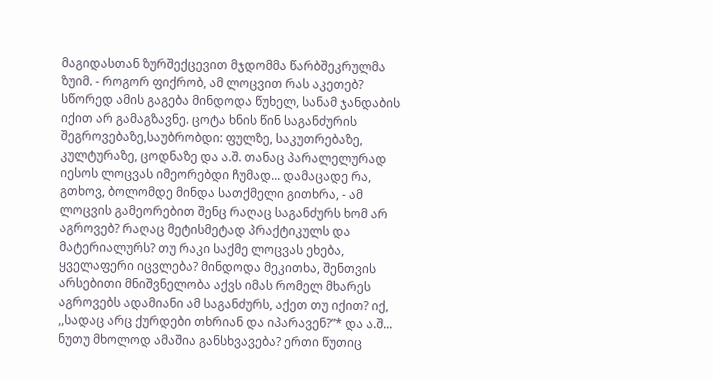მაგიდასთან ზურშექცევით მჯდომმა წარბშეკრულმა ზუიმ. - როგორ ფიქრობ, ამ ლოცვით რას აკეთებ? სწორედ ამის გაგება მინდოდა წუხელ, სანამ ჯანდაბის იქით არ გამაგზავნე. ცოტა ხნის წინ საგანძურის შეგროვებაზე,საუბრობდი: ფულზე, საკუთრებაზე, კულტურაზე, ცოდნაზე და ა.შ. თანაც პარალელურად იესოს ლოცვას იმეორებდი ჩუმად... დამაცადე რა, გთხოვ, ბოლომდე მინდა სათქმელი გითხრა, - ამ ლოცვის გამეორებით შენც რაღაც საგანძურს ხომ არ აგროვებ? რაღაც მეტისმეტად პრაქტიკულს და მატერიალურს? თუ რაკი საქმე ლოცვას ეხება, ყველაფერი იცვლება? მინდოდა მეკითხა, შენთვის არსებითი მნიშვნელობა აქვს იმას რომელ მხარეს აგროვებს ადამიანი ამ საგანძურს, აქეთ თუ იქით? იქ, ,,სადაც არც ქურდები თხრიან და იპარავენ?”* და ა.შ... ნუთუ მხოლოდ ამაშია განსხვავება? ერთი წუთიც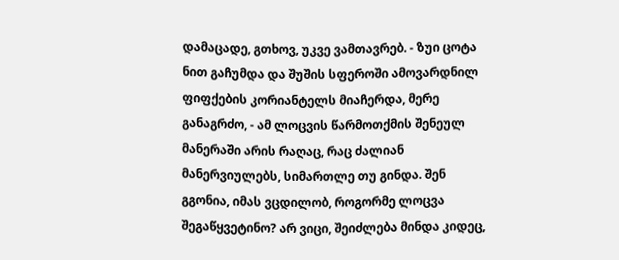დამაცადე, გთხოვ, უკვე ვამთავრებ. - ზუი ცოტა ნით გაჩუმდა და შუშის სფეროში ამოვარდნილ ფიფქების კორიანტელს მიაჩერდა, მერე განაგრძო, - ამ ლოცვის წარმოთქმის შენეულ მანერაში არის რაღაც, რაც ძალიან მანერვიულებს, სიმართლე თუ გინდა. შენ გგონია, იმას ვცდილობ, როგორმე ლოცვა შეგაწყვეტინო? არ ვიცი, შეიძლება მინდა კიდეც,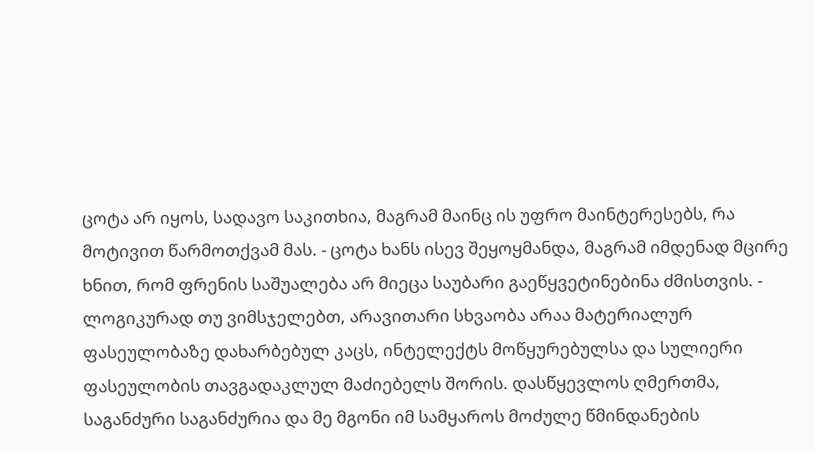ცოტა არ იყოს, სადავო საკითხია, მაგრამ მაინც ის უფრო მაინტერესებს, რა მოტივით წარმოთქვამ მას. - ცოტა ხანს ისევ შეყოყმანდა, მაგრამ იმდენად მცირე ხნით, რომ ფრენის საშუალება არ მიეცა საუბარი გაეწყვეტინებინა ძმისთვის. - ლოგიკურად თუ ვიმსჯელებთ, არავითარი სხვაობა არაა მატერიალურ ფასეულობაზე დახარბებულ კაცს, ინტელექტს მოწყურებულსა და სულიერი ფასეულობის თავგადაკლულ მაძიებელს შორის. დასწყევლოს ღმერთმა, საგანძური საგანძურია და მე მგონი იმ სამყაროს მოძულე წმინდანების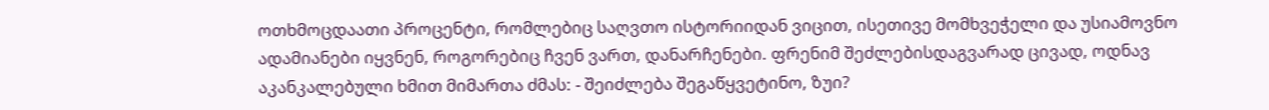ოთხმოცდაათი პროცენტი, რომლებიც საღვთო ისტორიიდან ვიცით, ისეთივე მომხვეჭელი და უსიამოვნო ადამიანები იყვნენ, როგორებიც ჩვენ ვართ, დანარჩენები. ფრენიმ შეძლებისდაგვარად ცივად, ოდნავ აკანკალებული ხმით მიმართა ძმას: - შეიძლება შეგაწყვეტინო, ზუი?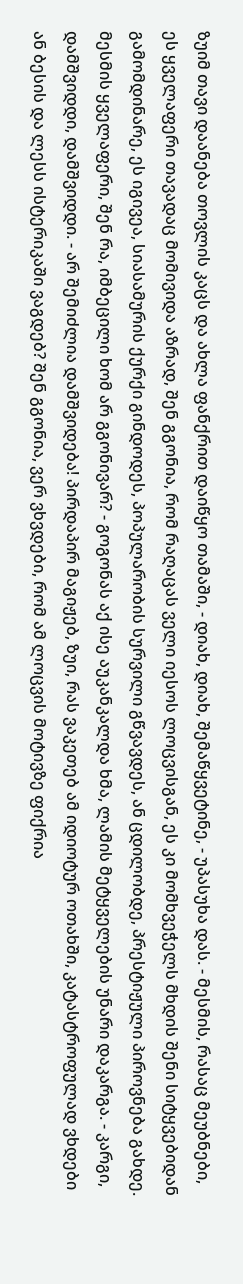ზუიმ თავი დაანება თოვლის კაცს და ახლა ფანქრით დაიწყო თამაში, - დიახ, დიახ, შემაწყვეტინე, - უპასუხა დას. - მესმის, რასაც მეუბნები, ეს ყველაფერი თავადაც მომივიდა აზრად, შენ გგონია, რომ რაღაცას ველი იესოს ლოცვისგან, ეს კი მომხვეჭელს მხდის შენი სიტყვებიდან გამომდინარე, ეს იგივეა, სიასამურის ქურქი გინდოდეს, პოპულარობის სურვილი გწვავდეს, ან ცდილობდე, პრესტიჟული პიროვნება გახდე. მესმის ყველაფერი, შენ რა, იმბეცილი ხომ არ გგონივარ? - გოგონას აქ ისე აუკანკალდა ხმა, ლამის მეტყველების უნარი დაკარგა. - კარგი, დამშვიდდი, დამშვიდდი. - არ შემიძლია დამშვიდება! პირდაპირ მაგიჟებ, ზუი, რას ვაკეთებ ამ იდიოტურ ოთახში, კატასტროფულად ვხდები ან ბესის და ლესს ისტერიკაში ვაგდებ? შენ გგონია, ვერ ვხვდები, რომ ამ ლოცვის მოტივზე ფიქრია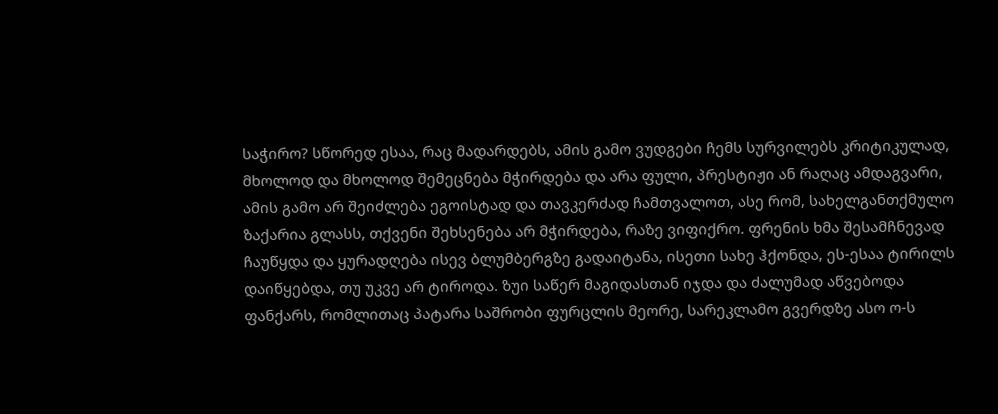საჭირო? სწორედ ესაა, რაც მადარდებს, ამის გამო ვუდგები ჩემს სურვილებს კრიტიკულად, მხოლოდ და მხოლოდ შემეცნება მჭირდება და არა ფული, პრესტიჟი ან რაღაც ამდაგვარი, ამის გამო არ შეიძლება ეგოისტად და თავკერძად ჩამთვალოთ, ასე რომ, სახელგანთქმულო ზაქარია გლასს, თქვენი შეხსენება არ მჭირდება, რაზე ვიფიქრო. ფრენის ხმა შესამჩნევად ჩაუწყდა და ყურადღება ისევ ბლუმბერგზე გადაიტანა, ისეთი სახე ჰქონდა, ეს-ესაა ტირილს დაიწყებდა, თუ უკვე არ ტიროდა. ზუი საწერ მაგიდასთან იჯდა და ძალუმად აწვებოდა ფანქარს, რომლითაც პატარა საშრობი ფურცლის მეორე, სარეკლამო გვერდზე ასო ო-ს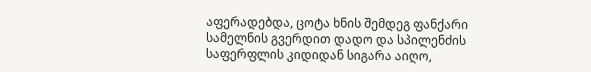აფერადებდა, ცოტა ხნის შემდეგ ფანქარი სამელნის გვერდით დადო და სპილენძის საფერფლის კიდიდან სიგარა აიღო,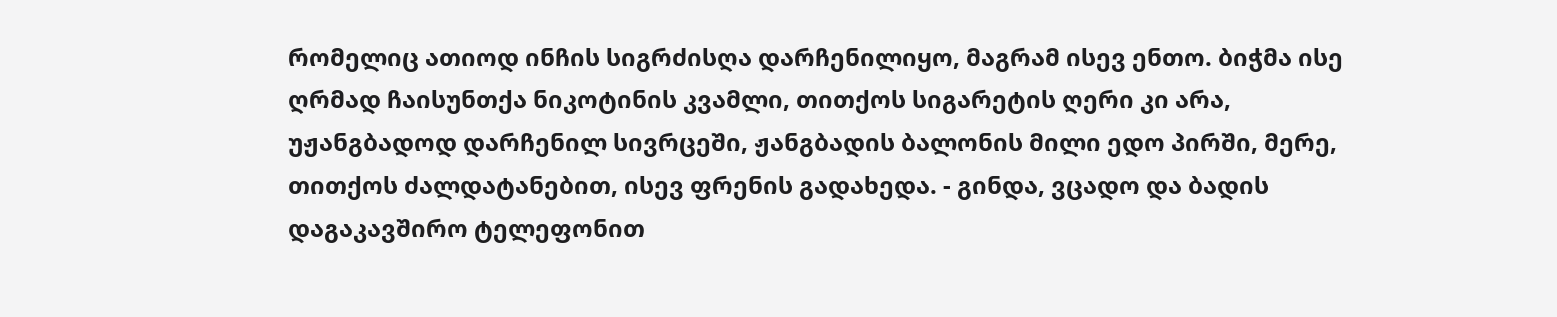რომელიც ათიოდ ინჩის სიგრძისღა დარჩენილიყო, მაგრამ ისევ ენთო. ბიჭმა ისე ღრმად ჩაისუნთქა ნიკოტინის კვამლი, თითქოს სიგარეტის ღერი კი არა, უჟანგბადოდ დარჩენილ სივრცეში, ჟანგბადის ბალონის მილი ედო პირში, მერე, თითქოს ძალდატანებით, ისევ ფრენის გადახედა. - გინდა, ვცადო და ბადის დაგაკავშირო ტელეფონით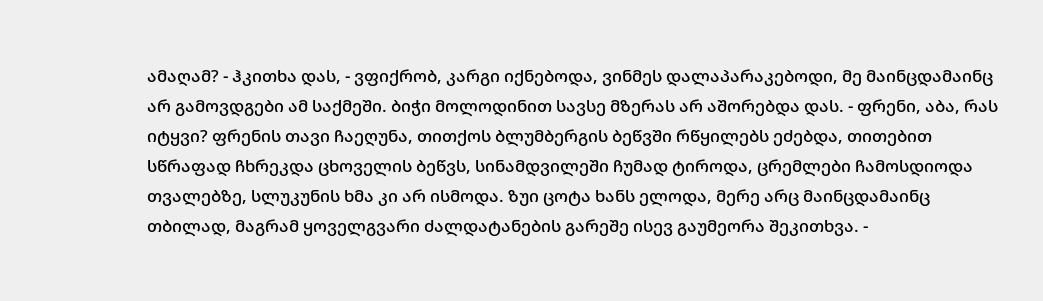ამაღამ? - ჰკითხა დას, - ვფიქრობ, კარგი იქნებოდა, ვინმეს დალაპარაკებოდი, მე მაინცდამაინც არ გამოვდგები ამ საქმეში. ბიჭი მოლოდინით სავსე მზერას არ აშორებდა დას. - ფრენი, აბა, რას იტყვი? ფრენის თავი ჩაეღუნა, თითქოს ბლუმბერგის ბეწვში რწყილებს ეძებდა, თითებით სწრაფად ჩხრეკდა ცხოველის ბეწვს, სინამდვილეში ჩუმად ტიროდა, ცრემლები ჩამოსდიოდა თვალებზე, სლუკუნის ხმა კი არ ისმოდა. ზუი ცოტა ხანს ელოდა, მერე არც მაინცდამაინც თბილად, მაგრამ ყოველგვარი ძალდატანების გარეშე ისევ გაუმეორა შეკითხვა. -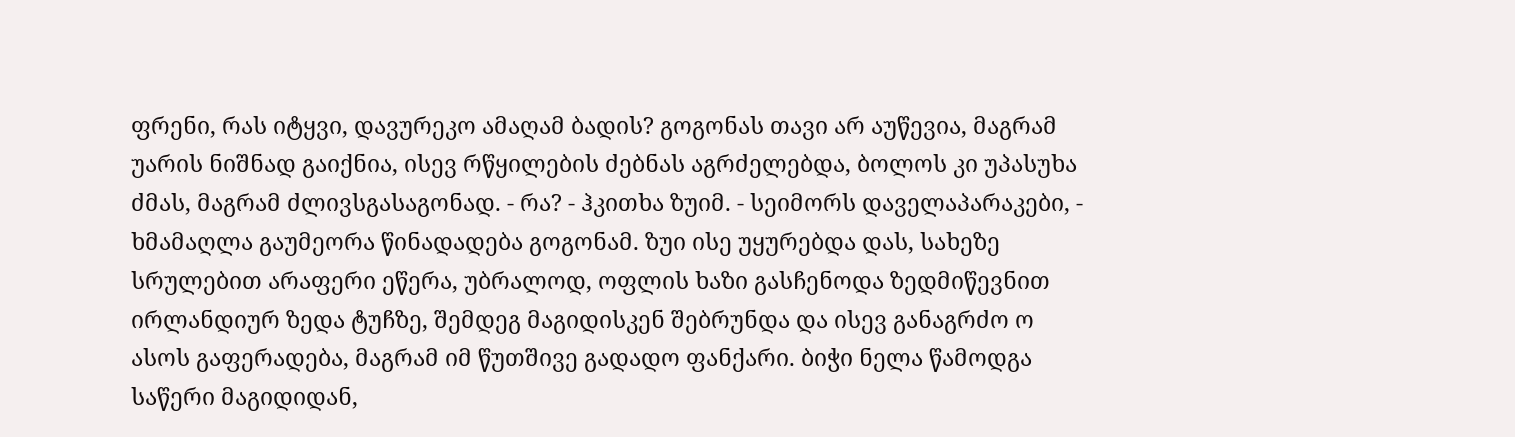ფრენი, რას იტყვი, დავურეკო ამაღამ ბადის? გოგონას თავი არ აუწევია, მაგრამ უარის ნიშნად გაიქნია, ისევ რწყილების ძებნას აგრძელებდა, ბოლოს კი უპასუხა ძმას, მაგრამ ძლივსგასაგონად. - რა? - ჰკითხა ზუიმ. - სეიმორს დაველაპარაკები, - ხმამაღლა გაუმეორა წინადადება გოგონამ. ზუი ისე უყურებდა დას, სახეზე სრულებით არაფერი ეწერა, უბრალოდ, ოფლის ხაზი გასჩენოდა ზედმიწევნით ირლანდიურ ზედა ტუჩზე, შემდეგ მაგიდისკენ შებრუნდა და ისევ განაგრძო ო ასოს გაფერადება, მაგრამ იმ წუთშივე გადადო ფანქარი. ბიჭი ნელა წამოდგა საწერი მაგიდიდან,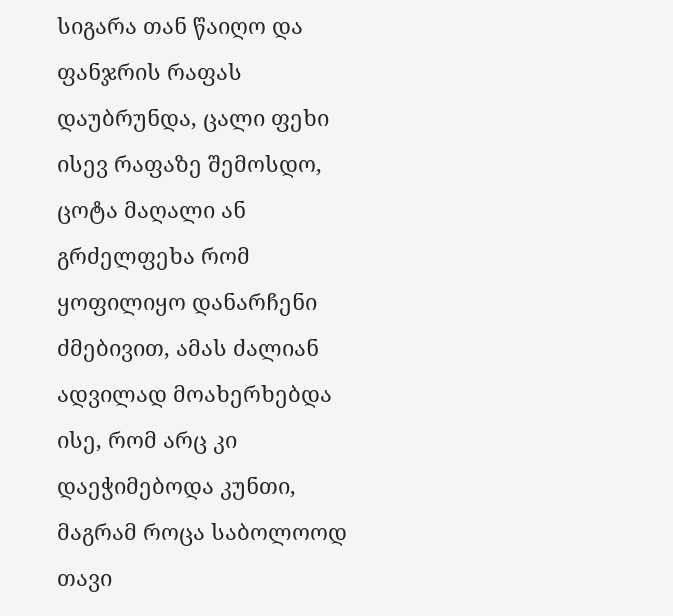სიგარა თან წაიღო და ფანჯრის რაფას დაუბრუნდა, ცალი ფეხი ისევ რაფაზე შემოსდო, ცოტა მაღალი ან გრძელფეხა რომ ყოფილიყო დანარჩენი ძმებივით, ამას ძალიან ადვილად მოახერხებდა ისე, რომ არც კი დაეჭიმებოდა კუნთი, მაგრამ როცა საბოლოოდ თავი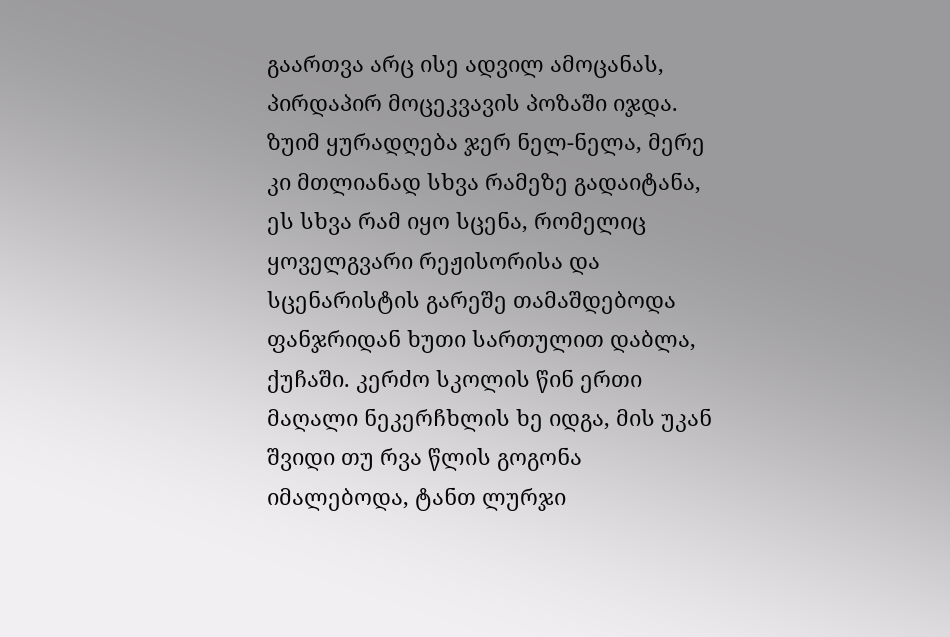გაართვა არც ისე ადვილ ამოცანას, პირდაპირ მოცეკვავის პოზაში იჯდა. ზუიმ ყურადღება ჯერ ნელ-ნელა, მერე კი მთლიანად სხვა რამეზე გადაიტანა, ეს სხვა რამ იყო სცენა, რომელიც ყოველგვარი რეჟისორისა და სცენარისტის გარეშე თამაშდებოდა ფანჯრიდან ხუთი სართულით დაბლა, ქუჩაში. კერძო სკოლის წინ ერთი მაღალი ნეკერჩხლის ხე იდგა, მის უკან შვიდი თუ რვა წლის გოგონა იმალებოდა, ტანთ ლურჯი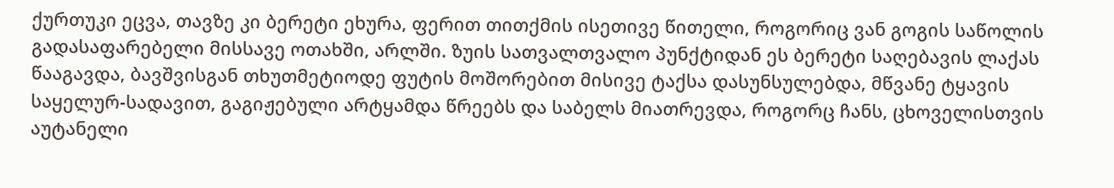ქურთუკი ეცვა, თავზე კი ბერეტი ეხურა, ფერით თითქმის ისეთივე წითელი, როგორიც ვან გოგის საწოლის გადასაფარებელი მისსავე ოთახში, არლში. ზუის სათვალთვალო პუნქტიდან ეს ბერეტი საღებავის ლაქას წააგავდა, ბავშვისგან თხუთმეტიოდე ფუტის მოშორებით მისივე ტაქსა დასუნსულებდა, მწვანე ტყავის საყელურ-სადავით, გაგიჟებული არტყამდა წრეებს და საბელს მიათრევდა, როგორც ჩანს, ცხოველისთვის აუტანელი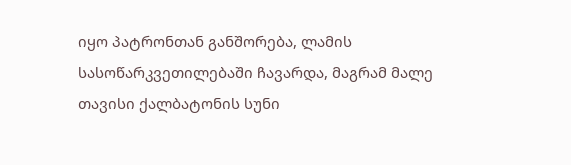იყო პატრონთან განშორება, ლამის სასოწარკვეთილებაში ჩავარდა, მაგრამ მალე თავისი ქალბატონის სუნი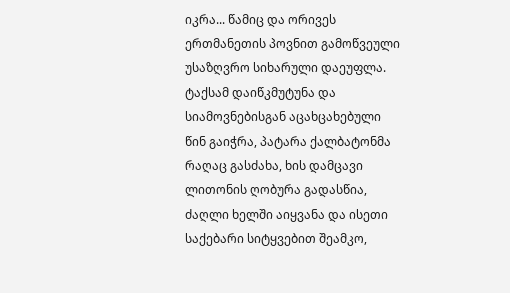იკრა... წამიც და ორივეს ერთმანეთის პოვნით გამოწვეული უსაზღვრო სიხარული დაეუფლა. ტაქსამ დაიწკმუტუნა და სიამოვნებისგან აცახცახებული წინ გაიჭრა, პატარა ქალბატონმა რაღაც გასძახა, ხის დამცავი ლითონის ღობურა გადასწია, ძაღლი ხელში აიყვანა და ისეთი საქებარი სიტყვებით შეამკო,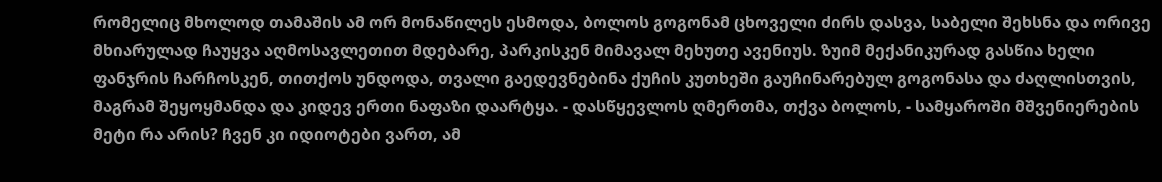რომელიც მხოლოდ თამაშის ამ ორ მონაწილეს ესმოდა, ბოლოს გოგონამ ცხოველი ძირს დასვა, საბელი შეხსნა და ორივე მხიარულად ჩაუყვა აღმოსავლეთით მდებარე, პარკისკენ მიმავალ მეხუთე ავენიუს. ზუიმ მექანიკურად გასწია ხელი ფანჯრის ჩარჩოსკენ, თითქოს უნდოდა, თვალი გაედევნებინა ქუჩის კუთხეში გაუჩინარებულ გოგონასა და ძაღლისთვის, მაგრამ შეყოყმანდა და კიდევ ერთი ნაფაზი დაარტყა. - დასწყევლოს ღმერთმა, თქვა ბოლოს, - სამყაროში მშვენიერების მეტი რა არის? ჩვენ კი იდიოტები ვართ, ამ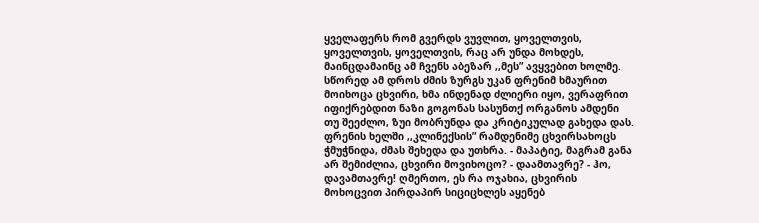ყველაფერს რომ გვერდს ვუვლით, ყოველთვის, ყოველთვის, ყოველთვის, რაც არ უნდა მოხდეს, მაინცდამაინც ამ ჩვენს აბეზარ ,,მეს” ავყვებით ხოლმე. სწორედ ამ დროს ძმის ზურგს უკან ფრენიმ ხმაურით მოიხოცა ცხვირი, ხმა ინდენად ძლიერი იყო, ვერაფრით იფიქრებდით ნაზი გოგონას სასუნთქ ორგანოს ამდენი თუ შეეძლო, ზუი მობრუნდა და კრიტიკულად გახედა დას. ფრენის ხელში ,,კლინექსის” რამდენიმე ცხვირსახოცს ჭმუჭნიდა, ძმას შეხედა და უთხრა. - მაპატიე, მაგრამ განა არ შემიძლია, ცხვირი მოვიხოცო? - დაამთავრე? - ჰო, დავამთავრე! ღმერთო, ეს რა ოჯახია, ცხვირის მოხოცვით პირდაპირ სიციცხლეს აყენებ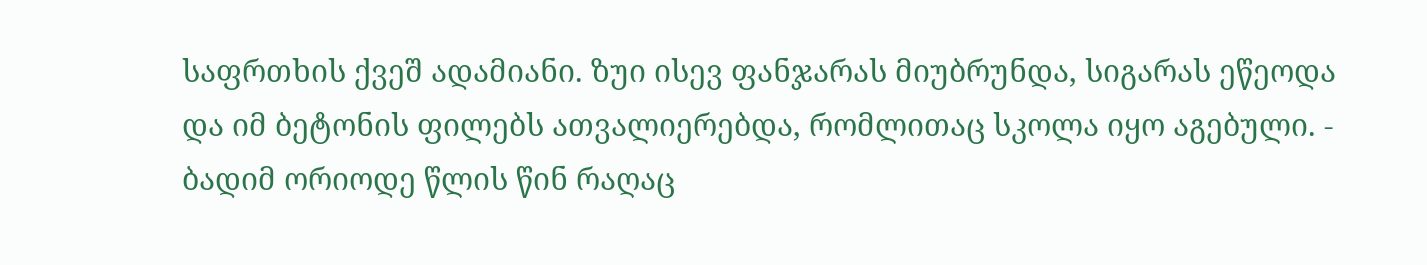საფრთხის ქვეშ ადამიანი. ზუი ისევ ფანჯარას მიუბრუნდა, სიგარას ეწეოდა და იმ ბეტონის ფილებს ათვალიერებდა, რომლითაც სკოლა იყო აგებული. - ბადიმ ორიოდე წლის წინ რაღაც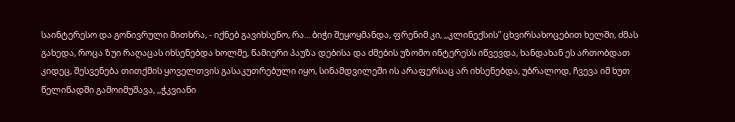საინტერესო და გონივრული მითხრა, - იქნებ გავიხსენო, რა... ბიჭი შეყოყმანდა, ფრენიმ კი, ,,კლინექსის” ცხვირსახოცებით ხელში, ძმას გახედა, როცა ზუი რაღაცას იხსენებდა ხოლმე, წამიერი პაუზა დებისა და ძმების უზომო ინტერესს იწვევდა, ხანდახან ეს ართობდათ კიდეც, შესვენება თითქმის ყოველთვის გასაკუთრებული იყო, სინამდვილეში ის არაფერსაც არ იხსენებდა, უბრალოდ, ჩვევა იმ ხუთ წელიწადში გამოიმუშავა, ,,ჭკვიანი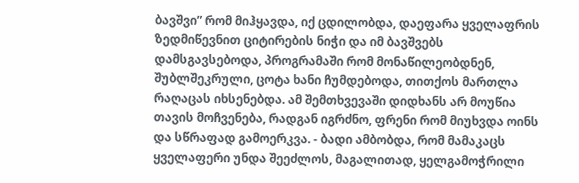ბავშვი” რომ მიჰყავდა, იქ ცდილობდა, დაეფარა ყველაფრის ზედმიწევნით ციტირების ნიჭი და იმ ბავშვებს დამსგავსებოდა, პროგრამაში რომ მონაწილეობდნენ, შუბლშეკრული, ცოტა ხანი ჩუმდებოდა, თითქოს მართლა რაღაცას იხსენებდა. ამ შემთხვევაში დიდხანს არ მოუწია თავის მოჩვენება, რადგან იგრძნო, ფრენი რომ მიუხვდა ოინს და სწრაფად გამოერკვა. - ბადი ამბობდა, რომ მამაკაცს ყველაფერი უნდა შეეძლოს, მაგალითად, ყელგამოჭრილი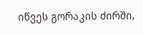იწვეს გორაკის ძირში,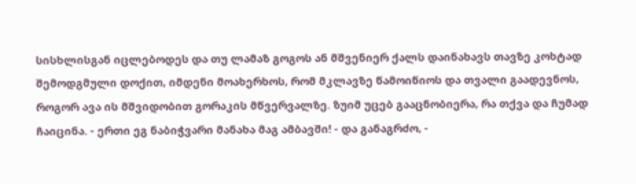სისხლისგან იცლებოდეს და თუ ლამაზ გოგოს ან მშვენიერ ქალს დაინახავს თავზე კოხტად შემოდგმული დოქით, იმდენი მოახერხოს, რომ მკლავზე წამოიწიოს და თვალი გაადევნოს, როგორ ავა ის მშვიდობით გორაკის მწვერვალზე. ზუიმ უცებ გააცნობიერა, რა თქვა და ჩუმად ჩაიცინა. - ერთი ეგ ნაბიჭვარი მანახა მაგ ამბავში! - და განაგრძო, -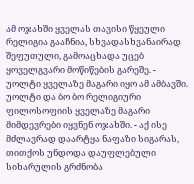ამ ოჯახში ყველას თავისი წყეული რელიგია გააჩნია, სხვადასხვანაირად შეფუთული, გამოაცხადა უცებ ყოველგვარი მოწიწების გარეშე. - უოლტი ყველაზე მაგარი იყო ამ ამბავში. უოლტი და ბო ბო რელიგიური ფილოსოფიის ყველაზე მაგარი მიმდევრები იყვნენ ოჯახში. - აქ ისე მძლავრად დაარტყა ნაფაზი სიგარას, თითქოს უნდოდა დაუფლებული სიხარულის გრძნობა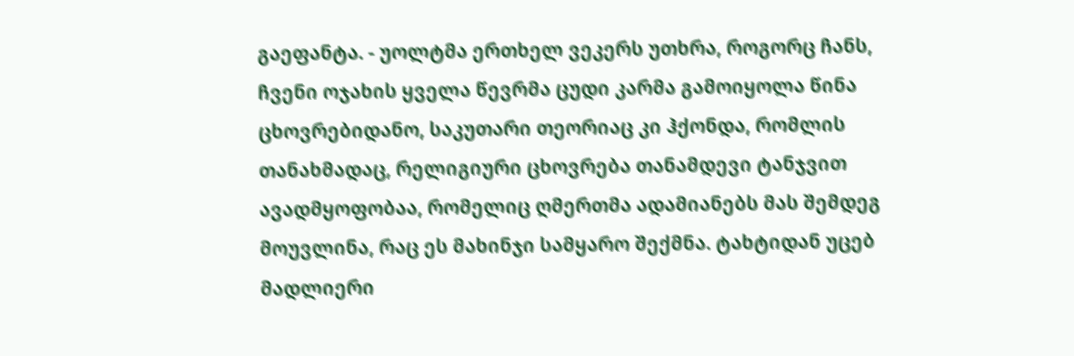გაეფანტა. - უოლტმა ერთხელ ვეკერს უთხრა, როგორც ჩანს, ჩვენი ოჯახის ყველა წევრმა ცუდი კარმა გამოიყოლა წინა ცხოვრებიდანო, საკუთარი თეორიაც კი ჰქონდა, რომლის თანახმადაც, რელიგიური ცხოვრება თანამდევი ტანჯვით ავადმყოფობაა, რომელიც ღმერთმა ადამიანებს მას შემდეგ მოუვლინა, რაც ეს მახინჯი სამყარო შექმნა. ტახტიდან უცებ მადლიერი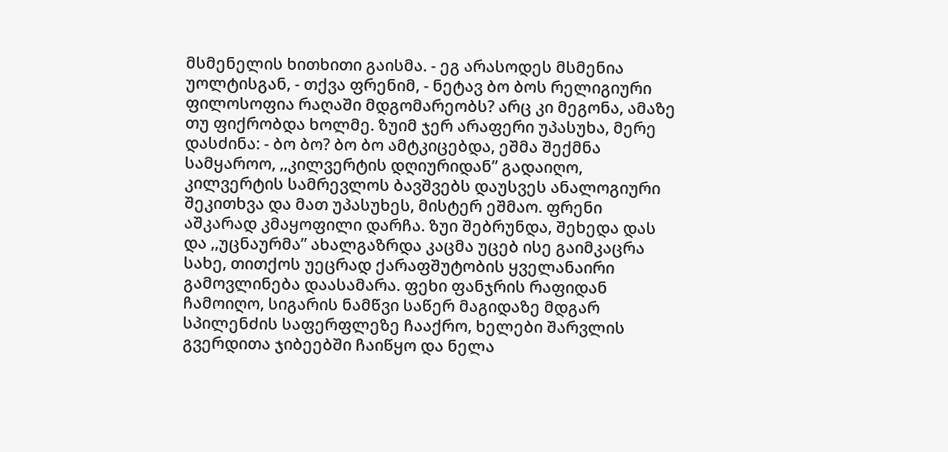მსმენელის ხითხითი გაისმა. - ეგ არასოდეს მსმენია უოლტისგან, - თქვა ფრენიმ, - ნეტავ ბო ბოს რელიგიური ფილოსოფია რაღაში მდგომარეობს? არც კი მეგონა, ამაზე თუ ფიქრობდა ხოლმე. ზუიმ ჯერ არაფერი უპასუხა, მერე დასძინა: - ბო ბო? ბო ბო ამტკიცებდა, ეშმა შექმნა სამყაროო, ,,კილვერტის დღიურიდან” გადაიღო, კილვერტის სამრევლოს ბავშვებს დაუსვეს ანალოგიური შეკითხვა და მათ უპასუხეს, მისტერ ეშმაო. ფრენი აშკარად კმაყოფილი დარჩა. ზუი შებრუნდა, შეხედა დას და ,,უცნაურმა” ახალგაზრდა კაცმა უცებ ისე გაიმკაცრა სახე, თითქოს უეცრად ქარაფშუტობის ყველანაირი გამოვლინება დაასამარა. ფეხი ფანჯრის რაფიდან ჩამოიღო, სიგარის ნამწვი საწერ მაგიდაზე მდგარ სპილენძის საფერფლეზე ჩააქრო, ხელები შარვლის გვერდითა ჯიბეებში ჩაიწყო და ნელა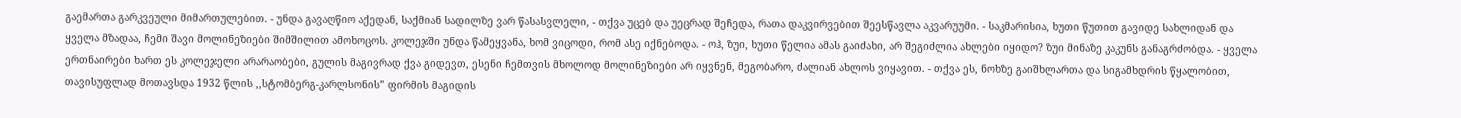გაემართა გარკვეული მიმართულებით. - უნდა გავაღწიო აქედან, საქმიან სადილზე ვარ წასასვლელი, - თქვა უცებ და უეცრად შეჩედა, რათა დაკვირვებით შეესწავლა აკვარუუმი. - საკმარისია, ხუთი წუთით გავიდე სახლიდან და ყველა მზადაა, ჩემი შავი მოლინეზიები შიმშილით ამოხოცოს. კოლეჯში უნდა წამეყვანა, ხომ ვიცოდი, რომ ასე იქნებოდა. - ოჰ, ზუი, ხუთი წელია ამას გაიძახი, არ შეგიძლია ახლები იყიდო? ზუი მინაზე კაკუნს განაგრძობდა. - ყველა ერთნაირები ხართ ეს კოლეჯელი არარაობები, გულის მაგივრად ქვა გიდევთ, ესენი ჩემთვის მხოლოდ მოლინეზიები არ იყვნენ, მეგობარო, ძალიან ახლოს ვიყავით. - თქვა ეს, ნოხზე გაიშხლართა და სიგამხდრის წყალობით, თავისუფლად მოთავსდა 1932 წლის ,,სტომბერგ-კარლსონის” ფირმის მაგიდის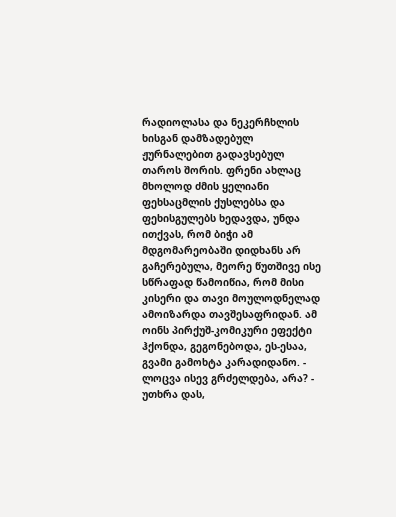რადიოლასა და ნეკერჩხლის ხისგან დამზადებულ ჟურნალებით გადავსებულ თაროს შორის. ფრენი ახლაც მხოლოდ ძმის ყელიანი ფეხსაცმლის ქუსლებსა და ფეხისგულებს ხედავდა, უნდა ითქვას, რომ ბიჭი ამ მდგომარეობაში დიდხანს არ გაჩერებულა, მეორე წუთშივე ისე სწრაფად წამოიწია, რომ მისი კისერი და თავი მოულოდნელად ამოიზარდა თავშესაფრიდან. ამ ოინს პირქუშ-კომიკური ეფექტი ჰქონდა, გეგონებოდა, ეს-ესაა, გვამი გამოხტა კარადიდანო. - ლოცვა ისევ გრძელდება, არა? - უთხრა დას,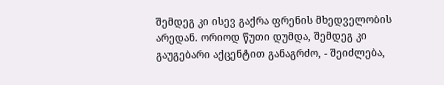შემდეგ კი ისევ გაქრა ფრენის მხედველობის არედან. ორიოდ წუთი დუმდა, შემდეგ კი გაუგებარი აქცენტით განაგრძო, - შეიძლება,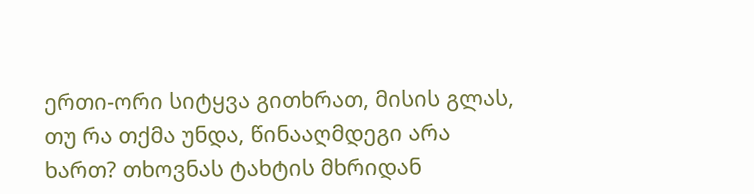ერთი-ორი სიტყვა გითხრათ, მისის გლას, თუ რა თქმა უნდა, წინააღმდეგი არა ხართ? თხოვნას ტახტის მხრიდან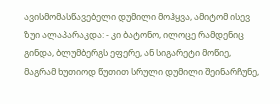ავისმომასწავებელი დუმილი მოჰყვა, ამიტომ ისევ ზუი ალაპარაკდა: - კი ბატონო, ილოცე რამდენიც გინდა, ბლუმბერგს ეფერე, ან სიგარეტი მოწიე, მაგრამ ხუთიოდ წუთით სრული დუმილი შეინარჩუნე,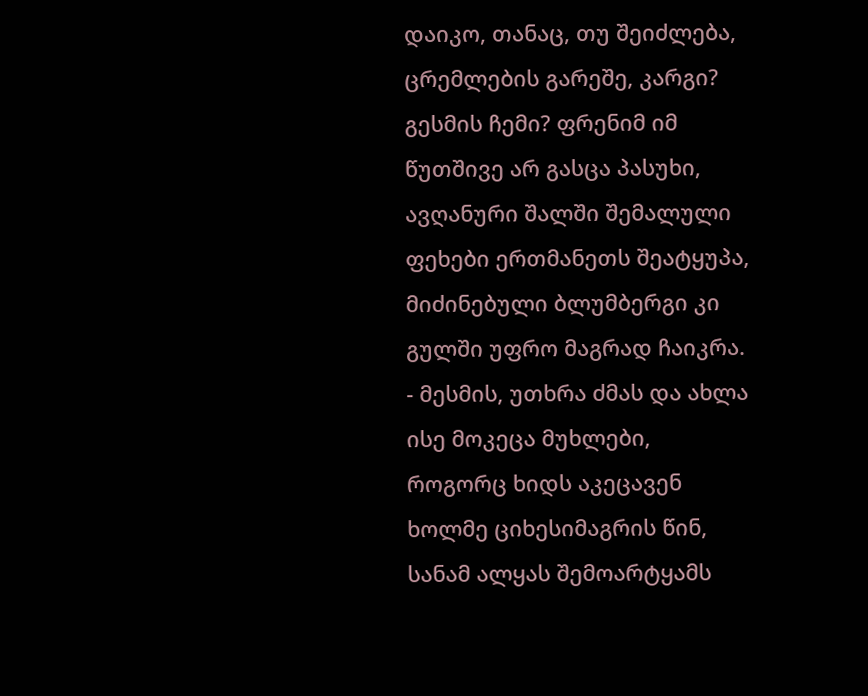დაიკო, თანაც, თუ შეიძლება, ცრემლების გარეშე, კარგი? გესმის ჩემი? ფრენიმ იმ წუთშივე არ გასცა პასუხი, ავღანური შალში შემალული ფეხები ერთმანეთს შეატყუპა, მიძინებული ბლუმბერგი კი გულში უფრო მაგრად ჩაიკრა. - მესმის, უთხრა ძმას და ახლა ისე მოკეცა მუხლები, როგორც ხიდს აკეცავენ ხოლმე ციხესიმაგრის წინ, სანამ ალყას შემოარტყამს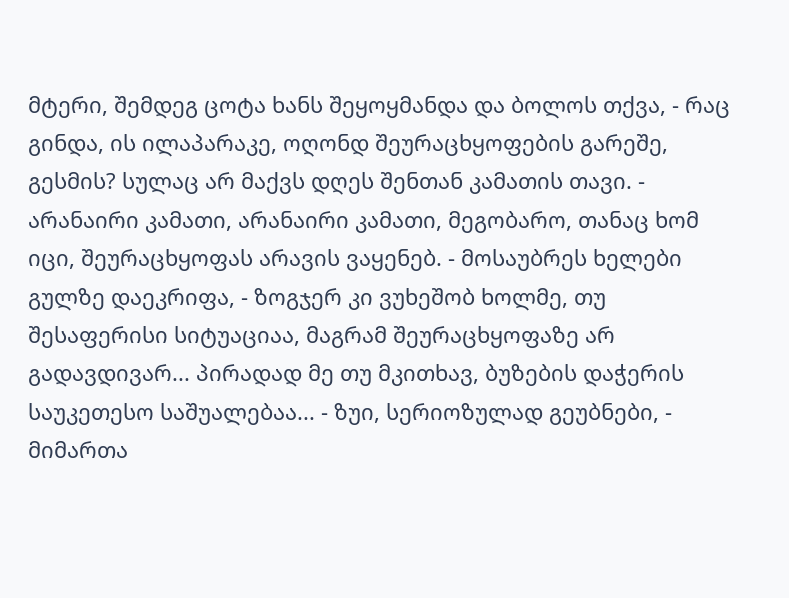მტერი, შემდეგ ცოტა ხანს შეყოყმანდა და ბოლოს თქვა, - რაც გინდა, ის ილაპარაკე, ოღონდ შეურაცხყოფების გარეშე, გესმის? სულაც არ მაქვს დღეს შენთან კამათის თავი. - არანაირი კამათი, არანაირი კამათი, მეგობარო, თანაც ხომ იცი, შეურაცხყოფას არავის ვაყენებ. - მოსაუბრეს ხელები გულზე დაეკრიფა, - ზოგჯერ კი ვუხეშობ ხოლმე, თუ შესაფერისი სიტუაციაა, მაგრამ შეურაცხყოფაზე არ გადავდივარ... პირადად მე თუ მკითხავ, ბუზების დაჭერის საუკეთესო საშუალებაა... - ზუი, სერიოზულად გეუბნები, - მიმართა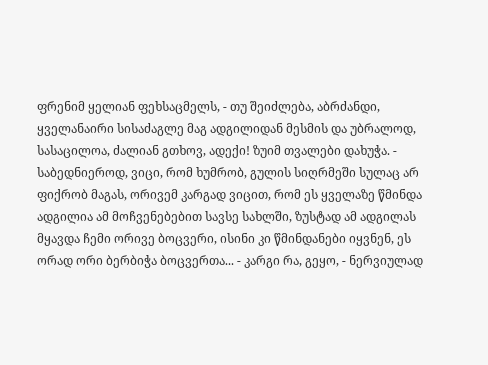ფრენიმ ყელიან ფეხსაცმელს, - თუ შეიძლება, აბრძანდი, ყველანაირი სისაძაგლე მაგ ადგილიდან მესმის და უბრალოდ, სასაცილოა, ძალიან გთხოვ, ადექი! ზუიმ თვალები დახუჭა. - საბედნიეროდ, ვიცი, რომ ხუმრობ, გულის სიღრმეში სულაც არ ფიქრობ მაგას, ორივემ კარგად ვიცით, რომ ეს ყველაზე წმინდა ადგილია ამ მოჩვენებებით სავსე სახლში, ზუსტად ამ ადგილას მყავდა ჩემი ორივე ბოცვერი, ისინი კი წმინდანები იყვნენ, ეს ორად ორი ბერბიჭა ბოცვერთა... - კარგი რა, გეყო, - ნერვიულად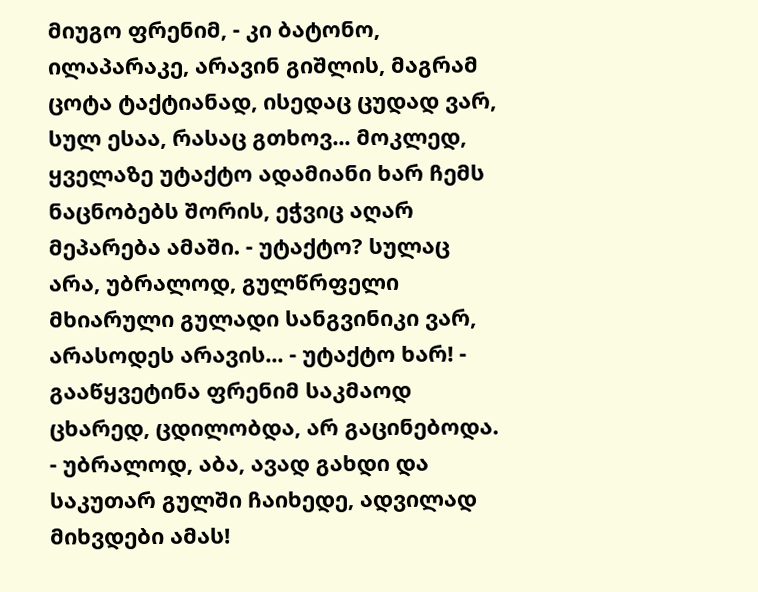მიუგო ფრენიმ, - კი ბატონო, ილაპარაკე, არავინ გიშლის, მაგრამ ცოტა ტაქტიანად, ისედაც ცუდად ვარ, სულ ესაა, რასაც გთხოვ... მოკლედ, ყველაზე უტაქტო ადამიანი ხარ ჩემს ნაცნობებს შორის, ეჭვიც აღარ მეპარება ამაში. - უტაქტო? სულაც არა, უბრალოდ, გულწრფელი მხიარული გულადი სანგვინიკი ვარ, არასოდეს არავის... - უტაქტო ხარ! - გააწყვეტინა ფრენიმ საკმაოდ ცხარედ, ცდილობდა, არ გაცინებოდა. - უბრალოდ, აბა, ავად გახდი და საკუთარ გულში ჩაიხედე, ადვილად მიხვდები ამას!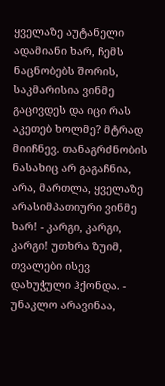ყველაზე აუტანელი ადამიანი ხარ, ჩემს ნაცნობებს შორის, საკმარისია ვინმე გაცივდეს და იცი რას აკეთებ ხოლმე? მტრად მიიჩნევ. თანაგრძნობის ნასახიც არ გაგაჩნია, არა, მართლა, ყველაზე არასიმპათიური ვინმე ხარ! - კარგი, კარგი, კარგი! უთხრა ზუიმ, თვალები ისევ დახუჭული ჰქონდა. - უნაკლო არავინაა,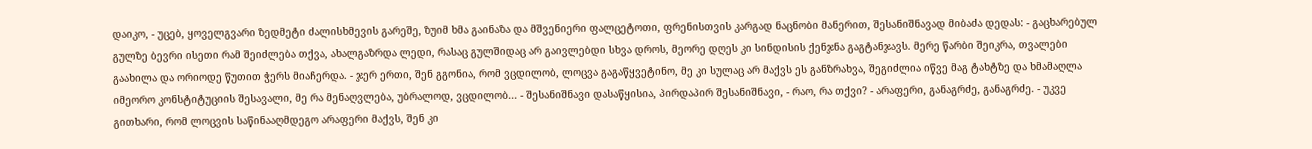დაიკო, - უცებ, ყოველგვარი ზედმეტი ძალისხმევის გარეშე, ზუიმ ხმა გაინაზა და მშვენიერი ფალცეტოთი, ფრენისთვის კარგად ნაცნობი მანერით, შესანიშნავად მიბაძა დედას: - გაცხარებულ გულზე ბევრი ისეთი რამ შეიძლება თქვა, ახალგაზრდა ლედი, რასაც გულშიდაც არ გაივლებდი სხვა დროს, მეორე დღეს კი სინდისის ქენჯნა გაგტანჯავს. მერე წარბი შეიკრა, თვალები გაახილა და ორიოდე წუთით ჭერს მიაჩერდა. - ჯერ ერთი, შენ გგონია, რომ ვცდილობ, ლოცვა გაგაწყვეტინო, მე კი სულაც არ მაქვს ეს განზრახვა, შეგიძლია იწვე მაგ ტახტზე და ხმამაღლა იმეორო კონსტიტუციის შესავალი, მე რა მენაღვლება, უბრალოდ, ვცდილობ... - შესანიშნავი დასაწყისია, პირდაპირ შესანიშნავი, - რაო, რა თქვი? - არაფერი, განაგრძე, განაგრძე. - უკვე გითხარი, რომ ლოცვის საწინააღმდეგო არაფერი მაქვს, შენ კი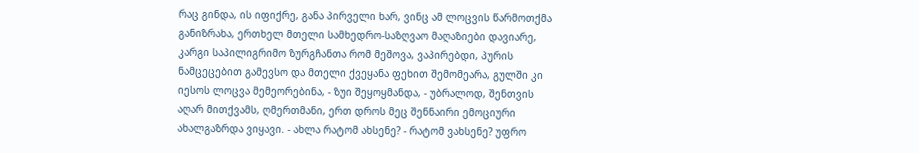რაც გინდა, ის იფიქრე, განა პირველი ხარ, ვინც ამ ლოცვის წარმოთქმა განიზრახა, ერთხელ მთელი სამხედრო-საზღვაო მაღაზიები დავიარე, კარგი საპილიგრიმო ზურგჩანთა რომ მეშოვა, ვაპირებდი, პურის ნამცეცებით გამევსო და მთელი ქვეყანა ფეხით შემომეარა, გულში კი იესოს ლოცვა მემეორებინა, - ზუი შეყოყმანდა, - უბრალოდ, შენთვის აღარ მითქვამს, ღმერთმანი, ერთ დროს მეც შენნაირი ემოციური ახალგაზრდა ვიყავი. - ახლა რატომ ახსენე? - რატომ ვახსენე? უფრო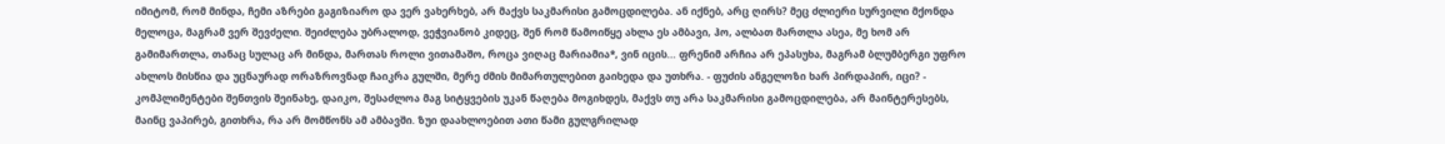იმიტომ, რომ მინდა, ჩემი აზრები გაგიზიარო და ვერ ვახერხებ, არ მაქვს საკმარისი გამოცდილება. ან იქნებ, არც ღირს? მეც ძლიერი სურვილი მქონდა მელოცა, მაგრამ ვერ შევძელი. შეიძლება უბრალოდ, ვეჭვიანობ კიდეც, შენ რომ წამოიწყე ახლა ეს ამბავი, ჰო, ალბათ მართლა ასეა, მე ხომ არ გამიმართლა, თანაც სულაც არ მინდა, მართას როლი ვითამაშო, როცა ვიღაც მარიამია*, ვინ იცის... ფრენიმ არჩია არ ეპასუხა, მაგრამ ბლუმბერგი უფრო ახლოს მისწია და უცნაურად ორაზროვნად ჩაიკრა გულში, მერე ძმის მიმართულებით გაიხედა და უთხრა. - ფუძის ანგელოზი ხარ პირდაპირ, იცი? - კომპლიმენტები შენთვის შეინახე, დაიკო, შესაძლოა მაგ სიტყვების უკან წაღება მოგიხდეს, მაქვს თუ არა საკმარისი გამოცდილება, არ მაინტერესებს, მაინც ვაპირებ, გითხრა, რა არ მომწონს ამ ამბავში. ზუი დაახლოებით ათი წამი გულგრილად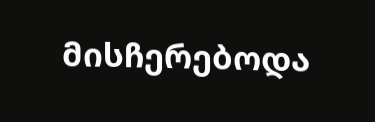მისჩერებოდა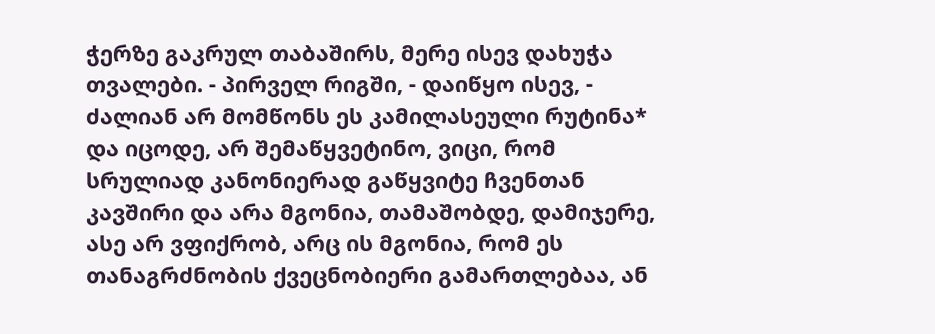ჭერზე გაკრულ თაბაშირს, მერე ისევ დახუჭა თვალები. - პირველ რიგში, - დაიწყო ისევ, - ძალიან არ მომწონს ეს კამილასეული რუტინა* და იცოდე, არ შემაწყვეტინო, ვიცი, რომ სრულიად კანონიერად გაწყვიტე ჩვენთან კავშირი და არა მგონია, თამაშობდე, დამიჯერე, ასე არ ვფიქრობ, არც ის მგონია, რომ ეს თანაგრძნობის ქვეცნობიერი გამართლებაა, ან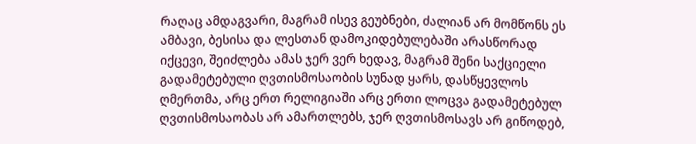რაღაც ამდაგვარი, მაგრამ ისევ გეუბნები, ძალიან არ მომწონს ეს ამბავი, ბესისა და ლესთან დამოკიდებულებაში არასწორად იქცევი, შეიძლება ამას ჯერ ვერ ხედავ, მაგრამ შენი საქციელი გადამეტებული ღვთისმოსაობის სუნად ყარს, დასწყევლოს ღმერთმა, არც ერთ რელიგიაში არც ერთი ლოცვა გადამეტებულ ღვთისმოსაობას არ ამართლებს, ჯერ ღვთისმოსავს არ გიწოდებ,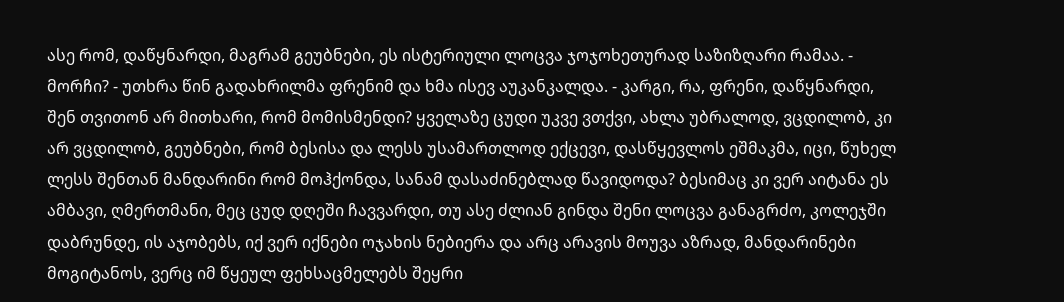ასე რომ, დაწყნარდი, მაგრამ გეუბნები, ეს ისტერიული ლოცვა ჯოჯოხეთურად საზიზღარი რამაა. - მორჩი? - უთხრა წინ გადახრილმა ფრენიმ და ხმა ისევ აუკანკალდა. - კარგი, რა, ფრენი, დაწყნარდი, შენ თვითონ არ მითხარი, რომ მომისმენდი? ყველაზე ცუდი უკვე ვთქვი, ახლა უბრალოდ, ვცდილობ, კი არ ვცდილობ, გეუბნები, რომ ბესისა და ლესს უსამართლოდ ექცევი, დასწყევლოს ეშმაკმა, იცი, წუხელ ლესს შენთან მანდარინი რომ მოჰქონდა, სანამ დასაძინებლად წავიდოდა? ბესიმაც კი ვერ აიტანა ეს ამბავი, ღმერთმანი, მეც ცუდ დღეში ჩავვარდი, თუ ასე ძლიან გინდა შენი ლოცვა განაგრძო, კოლეჯში დაბრუნდე, ის აჯობებს, იქ ვერ იქნები ოჯახის ნებიერა და არც არავის მოუვა აზრად, მანდარინები მოგიტანოს, ვერც იმ წყეულ ფეხსაცმელებს შეყრი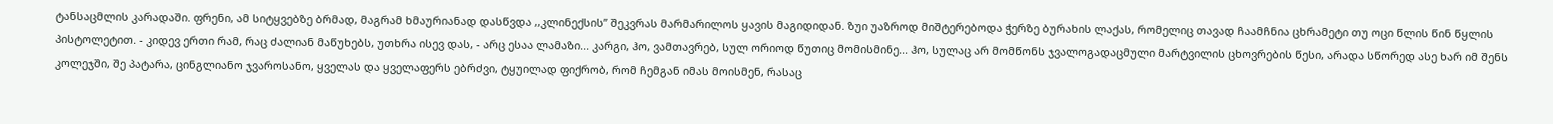ტანსაცმლის კარადაში. ფრენი, ამ სიტყვებზე ბრმად, მაგრამ ხმაურიანად დასწვდა ,,კლინექსის” შეკვრას მარმარილოს ყავის მაგიდიდან. ზუი უაზროდ მიშტერებოდა ჭერზე ბურახის ლაქას, რომელიც თავად ჩაამჩნია ცხრამეტი თუ ოცი წლის წინ წყლის პისტოლეტით. - კიდევ ერთი რამ, რაც ძალიან მაწუხებს, უთხრა ისევ დას, - არც ესაა ლამაზი... კარგი, ჰო, ვამთავრებ, სულ ორიოდ წუთიც მომისმინე... ჰო, სულაც არ მომწონს ჯვალოგადაცმული მარტვილის ცხოვრების წესი, არადა სწორედ ასე ხარ იმ შენს კოლეჯში, შე პატარა, ცინგლიანო ჯვაროსანო, ყველას და ყველაფერს ებრძვი, ტყუილად ფიქრობ, რომ ჩემგან იმას მოისმენ, რასაც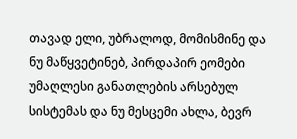თავად ელი, უბრალოდ, მომისმინე და ნუ მაწყვეტინებ, პირდაპირ ეომები უმაღლესი განათლების არსებულ სისტემას და ნუ მესცემი ახლა, ბევრ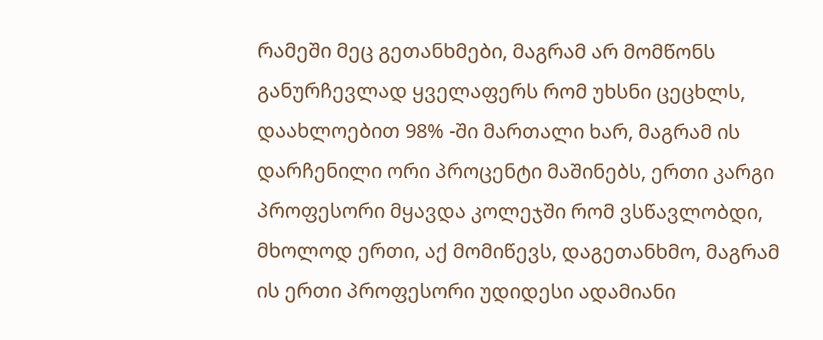რამეში მეც გეთანხმები, მაგრამ არ მომწონს განურჩევლად ყველაფერს რომ უხსნი ცეცხლს, დაახლოებით 98% -ში მართალი ხარ, მაგრამ ის დარჩენილი ორი პროცენტი მაშინებს, ერთი კარგი პროფესორი მყავდა კოლეჯში რომ ვსწავლობდი, მხოლოდ ერთი, აქ მომიწევს, დაგეთანხმო, მაგრამ ის ერთი პროფესორი უდიდესი ადამიანი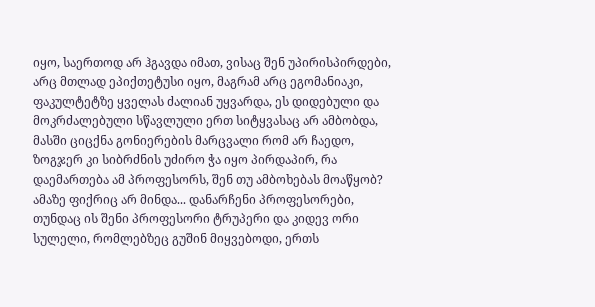იყო, საერთოდ არ ჰგავდა იმათ, ვისაც შენ უპირისპირდები, არც მთლად ეპიქთეტუსი იყო, მაგრამ არც ეგომანიაკი, ფაკულტეტზე ყველას ძალიან უყვარდა, ეს დიდებული და მოკრძალებული სწავლული ერთ სიტყვასაც არ ამბობდა, მასში ციცქნა გონიერების მარცვალი რომ არ ჩაედო, ზოგჯერ კი სიბრძნის უძირო ჭა იყო პირდაპირ, რა დაემართება ამ პროფესორს, შენ თუ ამბოხებას მოაწყობ? ამაზე ფიქრიც არ მინდა... დანარჩენი პროფესორები, თუნდაც ის შენი პროფესორი ტრუპერი და კიდევ ორი სულელი, რომლებზეც გუშინ მიყვებოდი, ერთს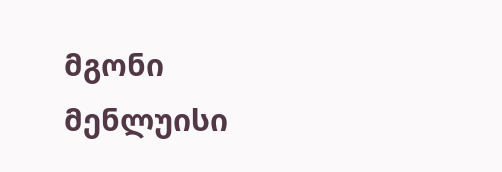მგონი მენლუისი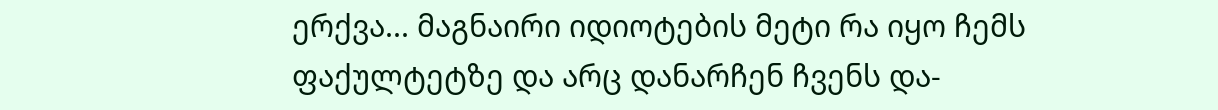ერქვა... მაგნაირი იდიოტების მეტი რა იყო ჩემს ფაქულტეტზე და არც დანარჩენ ჩვენს და-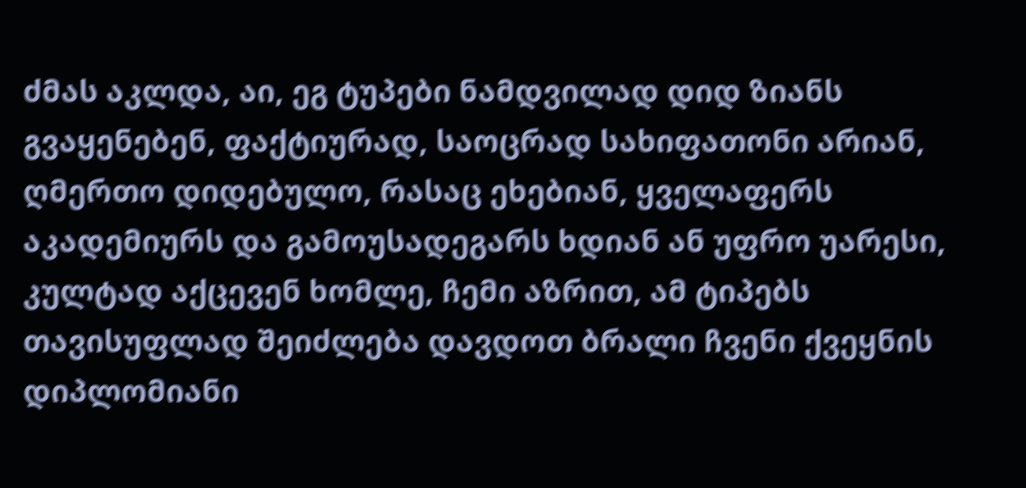ძმას აკლდა, აი, ეგ ტუპები ნამდვილად დიდ ზიანს გვაყენებენ, ფაქტიურად, საოცრად სახიფათონი არიან, ღმერთო დიდებულო, რასაც ეხებიან, ყველაფერს აკადემიურს და გამოუსადეგარს ხდიან ან უფრო უარესი, კულტად აქცევენ ხომლე, ჩემი აზრით, ამ ტიპებს თავისუფლად შეიძლება დავდოთ ბრალი ჩვენი ქვეყნის დიპლომიანი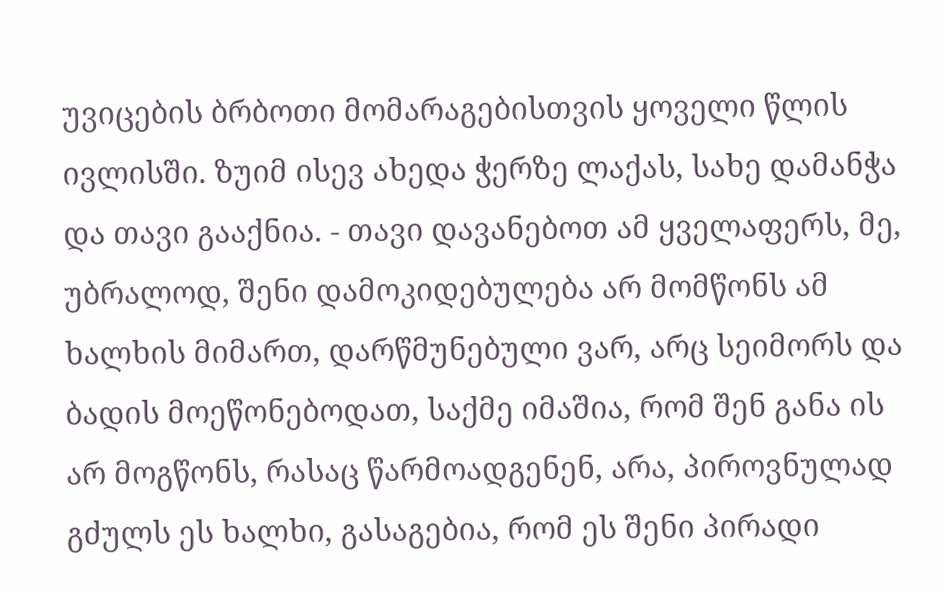უვიცების ბრბოთი მომარაგებისთვის ყოველი წლის ივლისში. ზუიმ ისევ ახედა ჭერზე ლაქას, სახე დამანჭა და თავი გააქნია. - თავი დავანებოთ ამ ყველაფერს, მე, უბრალოდ, შენი დამოკიდებულება არ მომწონს ამ ხალხის მიმართ, დარწმუნებული ვარ, არც სეიმორს და ბადის მოეწონებოდათ, საქმე იმაშია, რომ შენ განა ის არ მოგწონს, რასაც წარმოადგენენ, არა, პიროვნულად გძულს ეს ხალხი, გასაგებია, რომ ეს შენი პირადი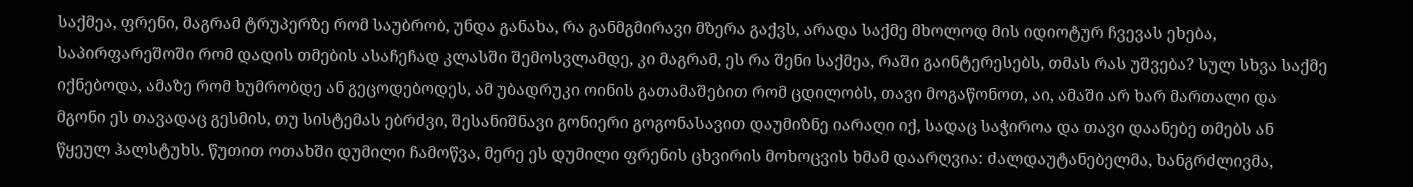საქმეა, ფრენი, მაგრამ ტრუპერზე რომ საუბრობ, უნდა განახა, რა განმგმირავი მზერა გაქვს, არადა საქმე მხოლოდ მის იდიოტურ ჩვევას ეხება, საპირფარეშოში რომ დადის თმების ასაჩეჩად კლასში შემოსვლამდე, კი მაგრამ, ეს რა შენი საქმეა, რაში გაინტერესებს, თმას რას უშვება? სულ სხვა საქმე იქნებოდა, ამაზე რომ ხუმრობდე ან გეცოდებოდეს, ამ უბადრუკი ოინის გათამაშებით რომ ცდილობს, თავი მოგაწონოთ, აი, ამაში არ ხარ მართალი და მგონი ეს თავადაც გესმის, თუ სისტემას ებრძვი, შესანიშნავი გონიერი გოგონასავით დაუმიზნე იარაღი იქ, სადაც საჭიროა და თავი დაანებე თმებს ან წყეულ ჰალსტუხს. წუთით ოთახში დუმილი ჩამოწვა, მერე ეს დუმილი ფრენის ცხვირის მოხოცვის ხმამ დაარღვია: ძალდაუტანებელმა, ხანგრძლივმა,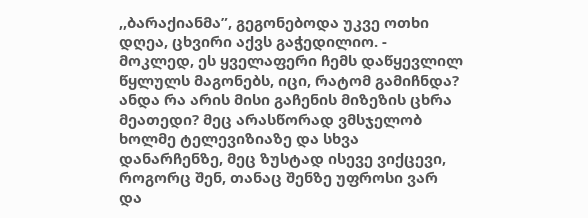,,ბარაქიანმა”, გეგონებოდა უკვე ოთხი დღეა, ცხვირი აქვს გაჭედილიო. - მოკლედ, ეს ყველაფერი ჩემს დაწყევლილ წყლულს მაგონებს, იცი, რატომ გამიჩნდა? ანდა რა არის მისი გაჩენის მიზეზის ცხრა მეათედი? მეც არასწორად ვმსჯელობ ხოლმე ტელევიზიაზე და სხვა დანარჩენზე, მეც ზუსტად ისევე ვიქცევი, როგორც შენ, თანაც შენზე უფროსი ვარ და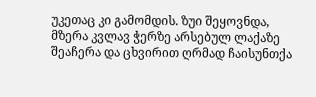უკეთაც კი გამომდის. ზუი შეყოვნდა, მზერა კვლავ ჭერზე არსებულ ლაქაზე შეაჩერა და ცხვირით ღრმად ჩაისუნთქა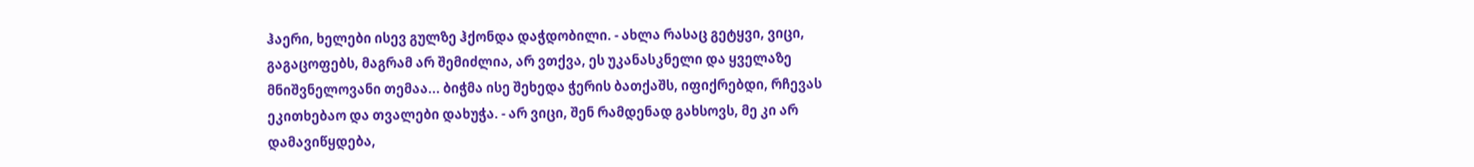ჰაერი, ხელები ისევ გულზე ჰქონდა დაჭდობილი. - ახლა რასაც გეტყვი, ვიცი, გაგაცოფებს, მაგრამ არ შემიძლია, არ ვთქვა, ეს უკანასკნელი და ყველაზე მნიშვნელოვანი თემაა... ბიჭმა ისე შეხედა ჭერის ბათქაშს, იფიქრებდი, რჩევას ეკითხებაო და თვალები დახუჭა. - არ ვიცი, შენ რამდენად გახსოვს, მე კი არ დამავიწყდება,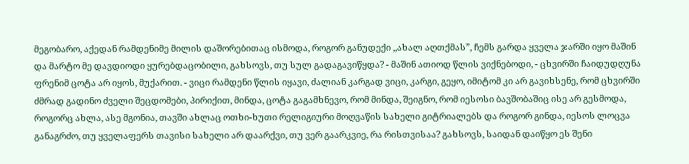მეგობარო, აქედან რამდენიმე მილის დაშორებითაც ისმოდა, როგორ განუდექი ,,ახალ აღთქმას”, ჩემს გარდა ყველა ჯარში იყო მაშინ და მარტო მე დავდიოდი ყურებდაცობილი, გახსოვს, თუ სულ გადაგავიწყდა? - მაშინ ათიოდ წლის ვიქნებოდი, - ცხვირში ჩაიდუდღუნა ფრენიმ ცოტა არ იყოს, მუქარით. - ვიცი რამდენი წლის იყავი, ძალიან კარგად ვიცი, კარგი, გეყო, იმიტომ კი არ გავიხსენე, რომ ცხვირში ძმრად გადინო ძველი შეცდომები, პირიქით, მინდა, ცოტა გაგამხნევო, რომ მინდა, შეიგნო, რომ იესოსი ბავშობაშიც ისე არ გესმოდა, როგორც ახლა, ასე მგონია, თავში ახლაც ოთხი-ხუთი რელიგიური მოღვაწის სახელი გიტრიალებს და როგორ გინდა, იესოს ლოცვა განაგრძო, თუ ყველაფერს თავისი სახელი არ დაარქვი, თუ ვერ გაარკვიე, რა რისთვისაა? გახსოვს, საიდან დაიწყო ეს შენი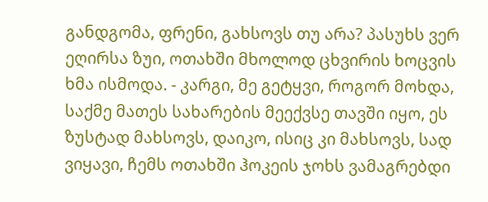განდგომა, ფრენი, გახსოვს თუ არა? პასუხს ვერ ეღირსა ზუი, ოთახში მხოლოდ ცხვირის ხოცვის ხმა ისმოდა. - კარგი, მე გეტყვი, როგორ მოხდა, საქმე მათეს სახარების მეექვსე თავში იყო, ეს ზუსტად მახსოვს, დაიკო, ისიც კი მახსოვს, სად ვიყავი, ჩემს ოთახში ჰოკეის ჯოხს ვამაგრებდი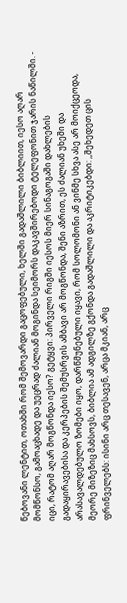წებოვანი ლენტით, ოთახში რომ შემოვარდი გაცოფებული, ხელში გადაშლილი ბიბლიით, იესო აღარ მომწონსო, გამოაცხადე და უეცრად ძალიან მოგინდა სეიმორს დაკავშირებოდი ტელეფონით ჯარის ნაწილში. - იცი, რატომ აღარ მოგწონდა იესო? გეტყვი: პირველი რიგში იესოს მიერ სინაგოგაში დახლების გადაყირავებისა და კერპების შემუსრვის ამბავი არ მოგწონდა, შენი აზრით, ეს ძალიან უხეში და არასავალდებულო ზომები იყო, დარწმუნებული იყავი, რომ სოლომონი ან ვინმე სხვა ასე არ მოიქცეოდა, მეორე მიზეზიც მახსოვს, ბიბლია ამ ადგილზე გქონდა გადაშლილი და აკრიტიკებდი: ,,შეხედეთ ცის ფრინველებს: ისინი არც თესავენ, არცა მკიან, არც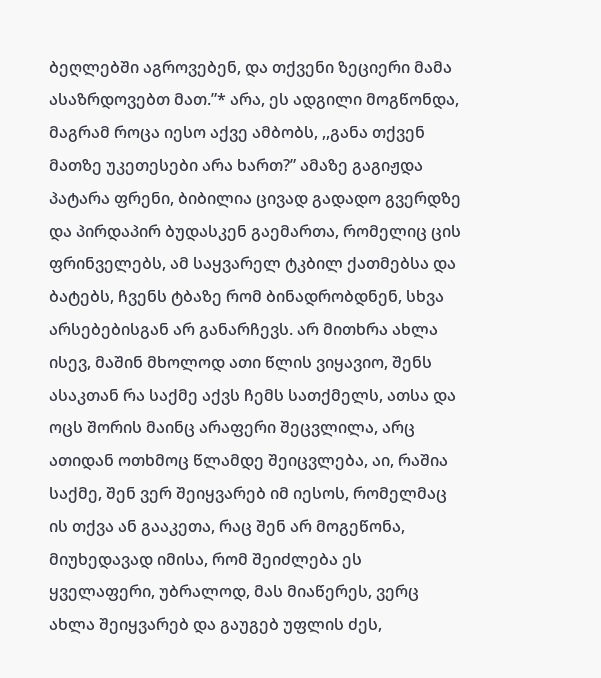ბეღლებში აგროვებენ, და თქვენი ზეციერი მამა ასაზრდოვებთ მათ.”* არა, ეს ადგილი მოგწონდა, მაგრამ როცა იესო აქვე ამბობს, ,,განა თქვენ მათზე უკეთესები არა ხართ?” ამაზე გაგიჟდა პატარა ფრენი, ბიბილია ცივად გადადო გვერდზე და პირდაპირ ბუდასკენ გაემართა, რომელიც ცის ფრინველებს, ამ საყვარელ ტკბილ ქათმებსა და ბატებს, ჩვენს ტბაზე რომ ბინადრობდნენ, სხვა არსებებისგან არ განარჩევს. არ მითხრა ახლა ისევ, მაშინ მხოლოდ ათი წლის ვიყავიო, შენს ასაკთან რა საქმე აქვს ჩემს სათქმელს, ათსა და ოცს შორის მაინც არაფერი შეცვლილა, არც ათიდან ოთხმოც წლამდე შეიცვლება, აი, რაშია საქმე, შენ ვერ შეიყვარებ იმ იესოს, რომელმაც ის თქვა ან გააკეთა, რაც შენ არ მოგეწონა, მიუხედავად იმისა, რომ შეიძლება ეს ყველაფერი, უბრალოდ, მას მიაწერეს, ვერც ახლა შეიყვარებ და გაუგებ უფლის ძეს,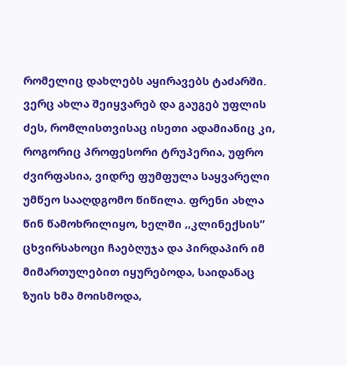რომელიც დახლებს აყირავებს ტაძარში. ვერც ახლა შეიყვარებ და გაუგებ უფლის ძეს, რომლისთვისაც ისეთი ადამიანიც კი, როგორიც პროფესორი ტრუპერია, უფრო ძვირფასია, ვიდრე ფუმფულა საყვარელი უმწეო სააღდგომო წიწილა. ფრენი ახლა წინ წამოხრილიყო, ხელში ,,კლინექსის” ცხვირსახოცი ჩაებღუჯა და პირდაპირ იმ მიმართულებით იყურებოდა, საიდანაც ზუის ხმა მოისმოდა,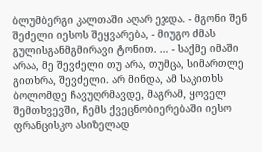ბლუმბერგი კალთაში აღარ ეჯდა. - მგონი შენ შეძელი იესოს შეყვარება, - მიუგო ძმას გულისგანმგმირავი ტონით. … - საქმე იმაში არაა, მე შევძელი თუ არა, თუმცა, სიმართლე გითხრა, შევძელი. არ მინდა, ამ საკითხს ბოლომდე ჩავუღრმავდე, მაგრამ, ყოველ შემთხვევში, ჩემს ქვეცნობიერებაში იესო ფრანცისკო ასიზელად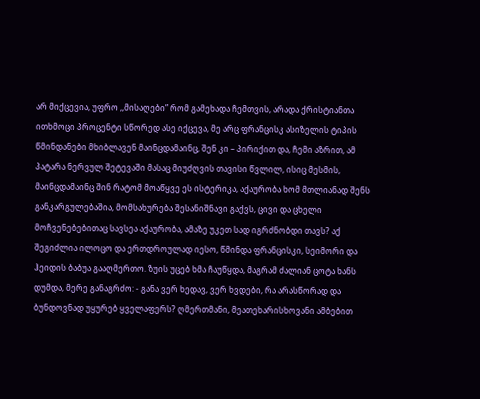არ მიქცევია, უფრო ,,მისაღები” რომ გამეხადა ჩემთვის, არადა ქრისტიანთა ითხმოცი პროცენტი სწორედ ასე იქცევა, მე არც ფრანცისკ ასიზელის ტიპის წმინდანები მხიბლავენ მაინცდამაინც, შენ კი – პირიქით და, ჩემი აზრით, ამ პატარა ნერვულ შეტევაში მასაც მიუძღვის თავისი წვლილ, ისიც მესმის, მაინცდამაინც შინ რატომ მოაწყვე ეს ისტერიკა, აქაურობა ხომ მთლიანად შენს განკარგულებაშია, მომსახურება შესანიშნავი გაქვს, ცივი და ცხელი მოჩვენებებითაც სავსეა აქაურობა, ამაზე უკეთ სად იგრძნობდი თავს? აქ შეგიძლია ილოცო და ერთდროულად იესო, წმინდა ფრანცისკი, სეიმორი და ჰეიდის ბაბუა გააღმერთო. ზუის უცებ ხმა ჩაუწყდა, მაგრამ ძალიან ცოტა ხანს დუმდა, მერე განაგრძო: - განა ვერ ხედავ, ვერ ხვდები, რა არასწორად და ბუნდოვნად უყურებ ყველაფერს? ღმერთმანი, მეათეხარისხოვანი ამბებით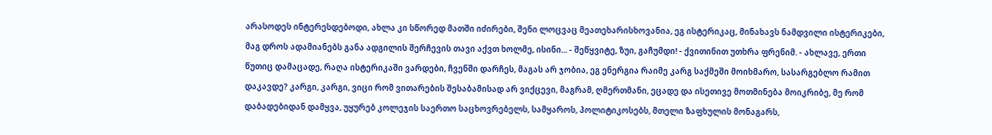არასოდეს ინტერესდებოდი, ახლა კი სწორედ მათში იძირები, შენი ლოცვაც მეათეხარისხოვანია, ეგ ისტერიკაც, მინახავს ნამდვილი ისტერიკები, მაგ დროს ადამიანებს განა ადგილის შერჩევის თავი აქვთ ხოლმე, ისინი... - შეწყვიტე, ზუი, გაჩუმდი! - ქვითინით უთხრა ფრენიმ. - ახლავე, ერთი წუთიც დამაცადე, რაღა ისტერიკაში ვარდები, ჩვენში დარჩეს, მაგას არ ჯობია, ეგ ენერგია რაიმე კარგ საქმეში მოიხმარო, სასარგებლო რამით დაკავდე? კარგი, კარგი, ვიცი რომ ვითარების შესაბამისად არ ვიქცევი, მაგრამ, ღმერთმანი, ეცადე და ისეთივე მოთმინება მოიკრიბე, მე რომ დაბადებიდან დამყვა, უყურებ კოლეჯის საერთო საცხოვრებელს, სამყაროს, პოლიტიკოსებს, მთელი ზაფხულის მონაგარს,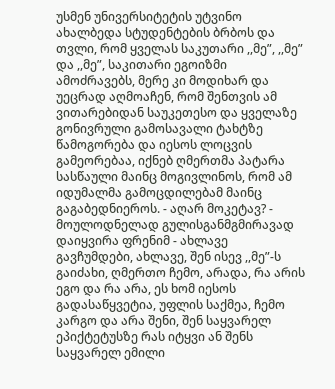უსმენ უნივერსიტეტის უტვინო ახალბედა სტუდენტების ბრბოს და თვლი, რომ ყველას საკუთარი ,,მე”, ,,მე” და ,,მე”, საკითარი ეგოიზმი ამოძრავებს, მერე კი მოდიხარ და უეცრად აღმოაჩენ, რომ შენთვის ამ ვითარებიდან საუკეთესო და ყველაზე გონივრული გამოსავალი ტახტზე წამოგორება და იესოს ლოცვის გამეორებაა, იქნებ ღმერთმა პატარა სასწაული მაინც მოგივლინოს, რომ ამ იდუმალმა გამოცდილებამ მაინც გაგაბედნიეროს. - აღარ მოკეტავ? - მოულოდნელად გულისგანმგმირავად დაიყვირა ფრენიმ - ახლავე გავჩუმდები, ახლავე, შენ ისევ ,,მე”-ს გაიძახი, ღმერთო ჩემო, არადა, რა არის ეგო და რა არა, ეს ხომ იესოს გადასაწყვეტია, უფლის საქმეა, ჩემო კარგო და არა შენი, შენ საყვარელ ეპიქტეტუსზე რას იტყვი ან შენს საყვარელ ემილი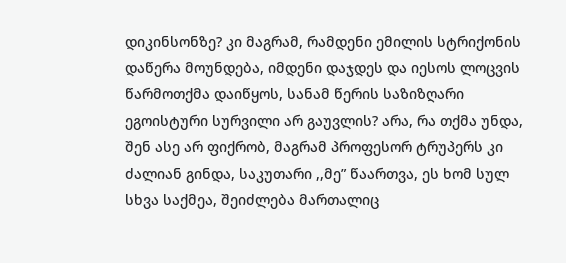დიკინსონზე? კი მაგრამ, რამდენი ემილის სტრიქონის დაწერა მოუნდება, იმდენი დაჯდეს და იესოს ლოცვის წარმოთქმა დაიწყოს, სანამ წერის საზიზღარი ეგოისტური სურვილი არ გაუვლის? არა, რა თქმა უნდა, შენ ასე არ ფიქრობ, მაგრამ პროფესორ ტრუპერს კი ძალიან გინდა, საკუთარი ,,მე” წაართვა, ეს ხომ სულ სხვა საქმეა, შეიძლება მართალიც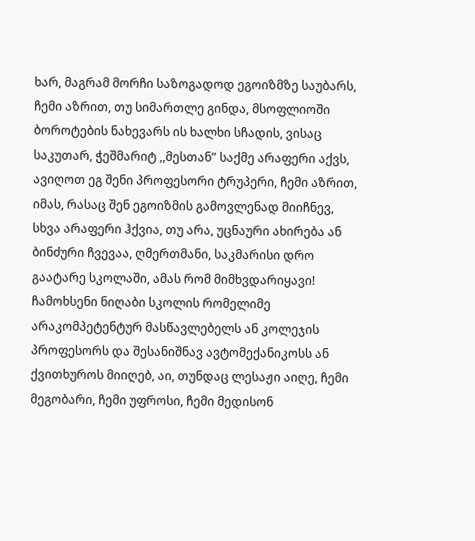ხარ, მაგრამ მორჩი საზოგადოდ ეგოიზმზე საუბარს, ჩემი აზრით, თუ სიმართლე გინდა, მსოფლიოში ბოროტების ნახევარს ის ხალხი სჩადის, ვისაც საკუთარ, ჭეშმარიტ ,,მესთან” საქმე არაფერი აქვს, ავიღოთ ეგ შენი პროფესორი ტრუპერი, ჩემი აზრით, იმას, რასაც შენ ეგოიზმის გამოვლენად მიიჩნევ, სხვა არაფერი ჰქვია, თუ არა, უცნაური ახირება ან ბინძური ჩვევაა, ღმერთმანი, საკმარისი დრო გაატარე სკოლაში, ამას რომ მიმხვდარიყავი! ჩამოხსენი ნიღაბი სკოლის რომელიმე არაკომპეტენტურ მასწავლებელს ან კოლეჯის პროფესორს და შესანიშნავ ავტომექანიკოსს ან ქვითხუროს მიიღებ, აი, თუნდაც ლესაჟი აიღე, ჩემი მეგობარი, ჩემი უფროსი, ჩემი მედისონ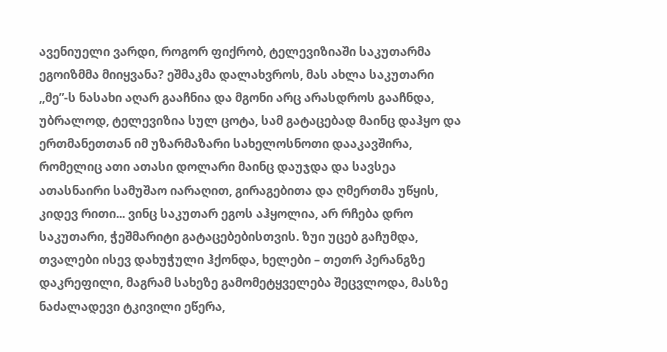ავენიუელი ვარდი, როგორ ფიქრობ, ტელევიზიაში საკუთარმა ეგოიზმმა მიიყვანა? ეშმაკმა დალახვროს, მას ახლა საკუთარი ,,მე”-ს ნასახი აღარ გააჩნია და მგონი არც არასდროს გააჩნდა, უბრალოდ, ტელევიზია სულ ცოტა, სამ გატაცებად მაინც დაჰყო და ერთმანეთთან იმ უზარმაზარი სახელოსნოთი დააკავშირა, რომელიც ათი ათასი დოლარი მაინც დაუჯდა და სავსეა ათასნაირი სამუშაო იარაღით, გირაგებითა და ღმერთმა უწყის, კიდევ რითი... ვინც საკუთარ ეგოს აჰყოლია, არ რჩება დრო საკუთარი, ჭეშმარიტი გატაცებებისთვის. ზუი უცებ გაჩუმდა, თვალები ისევ დახუჭული ჰქონდა, ხელები – თეთრ პერანგზე დაკრეფილი, მაგრამ სახეზე გამომეტყველება შეცვლოდა, მასზე ნაძალადევი ტკივილი ეწერა,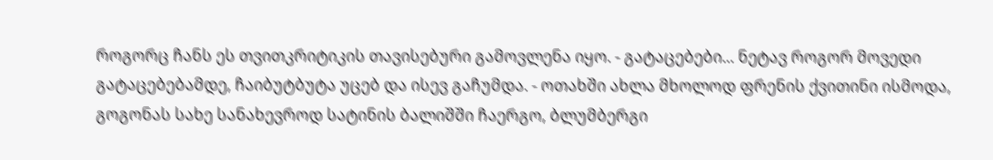როგორც ჩანს ეს თვითკრიტიკის თავისებური გამოვლენა იყო. - გატაცებები... ნეტავ როგორ მოვედი გატაცებებამდე, ჩაიბუტბუტა უცებ და ისევ გაჩუმდა. - ოთახში ახლა მხოლოდ ფრენის ქვითინი ისმოდა, გოგონას სახე სანახევროდ სატინის ბალიშში ჩაერგო, ბლუმბერგი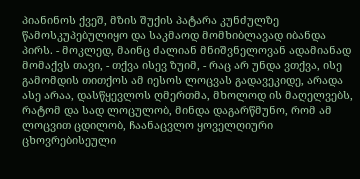პიანინოს ქვეშ, მზის შუქის პატარა კუნძულზე წამოსკუპებულიყო და საკმაოდ მომხიბლავად იბანდა პირს. - მოკლედ, მაინც ძალიან მნიშვნელოვან ადამიანად მომაქვს თავი, - თქვა ისევ ზუიმ, - რაც არ უნდა ვთქვა, ისე გამომდის თითქოს ამ იესოს ლოცვას გადავეკიდე, არადა ასე არაა, დასწყევლოს ღმერთმა, მხოლოდ ის მაღელვებს, რატომ და სად ლოცულობ, მინდა დაგარწმუნო, რომ ამ ლოცვით ცდილობ, ჩაანაცვლო ყოველღიური ცხოვრებისეული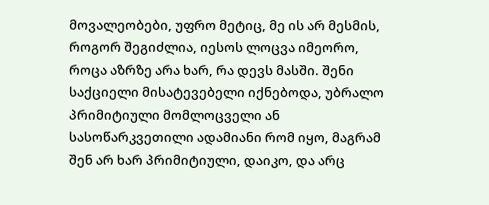მოვალეობები, უფრო მეტიც, მე ის არ მესმის, როგორ შეგიძლია, იესოს ლოცვა იმეორო, როცა აზრზე არა ხარ, რა დევს მასში. შენი საქციელი მისატევებელი იქნებოდა, უბრალო პრიმიტიული მომლოცველი ან სასოწარკვეთილი ადამიანი რომ იყო, მაგრამ შენ არ ხარ პრიმიტიული, დაიკო, და არც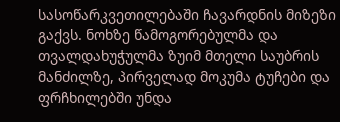სასოწარკვეთილებაში ჩავარდნის მიზეზი გაქვს. ნოხზე წამოგორებულმა და თვალდახუჭულმა ზუიმ მთელი საუბრის მანძილზე, პირველად მოკუმა ტუჩები და ფრჩხილებში უნდა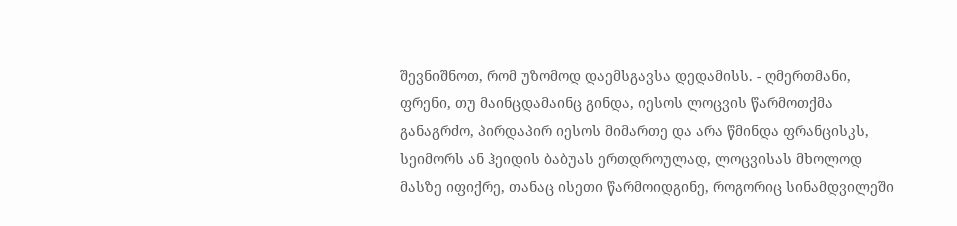შევნიშნოთ, რომ უზომოდ დაემსგავსა დედამისს. - ღმერთმანი, ფრენი, თუ მაინცდამაინც გინდა, იესოს ლოცვის წარმოთქმა განაგრძო, პირდაპირ იესოს მიმართე და არა წმინდა ფრანცისკს, სეიმორს ან ჰეიდის ბაბუას ერთდროულად, ლოცვისას მხოლოდ მასზე იფიქრე, თანაც ისეთი წარმოიდგინე, როგორიც სინამდვილეში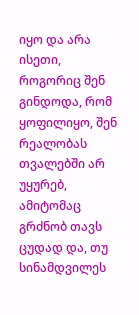იყო და არა ისეთი, როგორიც შენ გინდოდა, რომ ყოფილიყო, შენ რეალობას თვალებში არ უყურებ, ამიტომაც გრძნობ თავს ცუდად და, თუ სინამდვილეს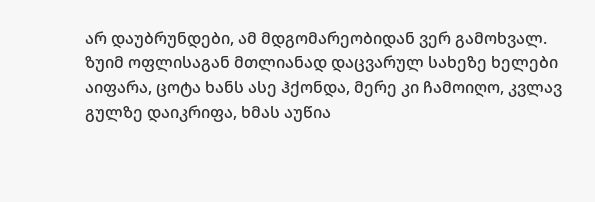არ დაუბრუნდები, ამ მდგომარეობიდან ვერ გამოხვალ. ზუიმ ოფლისაგან მთლიანად დაცვარულ სახეზე ხელები აიფარა, ცოტა ხანს ასე ჰქონდა, მერე კი ჩამოიღო, კვლავ გულზე დაიკრიფა, ხმას აუწია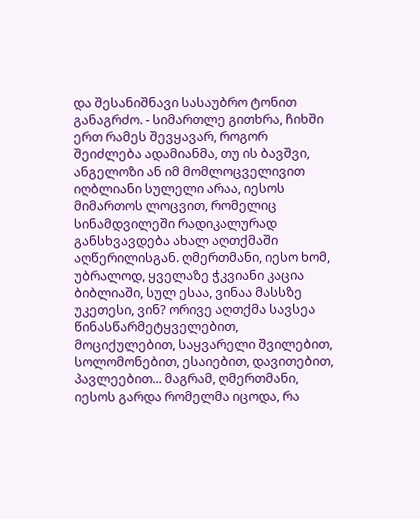და შესანიშნავი სასაუბრო ტონით განაგრძო. - სიმართლე გითხრა, ჩიხში ერთ რამეს შევყავარ, როგორ შეიძლება ადამიანმა, თუ ის ბავშვი, ანგელოზი ან იმ მომლოცველივით იღბლიანი სულელი არაა, იესოს მიმართოს ლოცვით, რომელიც სინამდვილეში რადიკალურად განსხვავდება ახალ აღთქმაში აღწერილისგან. ღმერთმანი, იესო ხომ, უბრალოდ, ყველაზე ჭკვიანი კაცია ბიბლიაში, სულ ესაა, ვინაა მასსზე უკეთესი, ვინ? ორივე აღთქმა სავსეა წინასწარმეტყველებით, მოციქულებით, საყვარელი შვილებით, სოლომონებით, ესაიებით, დავითებით, პავლეებით... მაგრამ, ღმერთმანი, იესოს გარდა რომელმა იცოდა, რა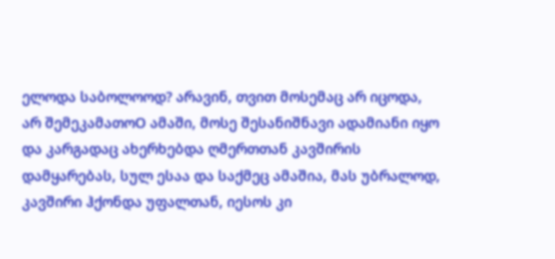ელოდა საბოლოოდ? არავინ, თვით მოსემაც არ იცოდა, არ შემეკამათოO ამაში, მოსე შესანიშნავი ადამიანი იყო და კარგადაც ახერხებდა ღმერთთან კავშირის დამყარებას, სულ ესაა და საქმეც ამაშია, მას უბრალოდ, კავშირი ჰქონდა უფალთან, იესოს კი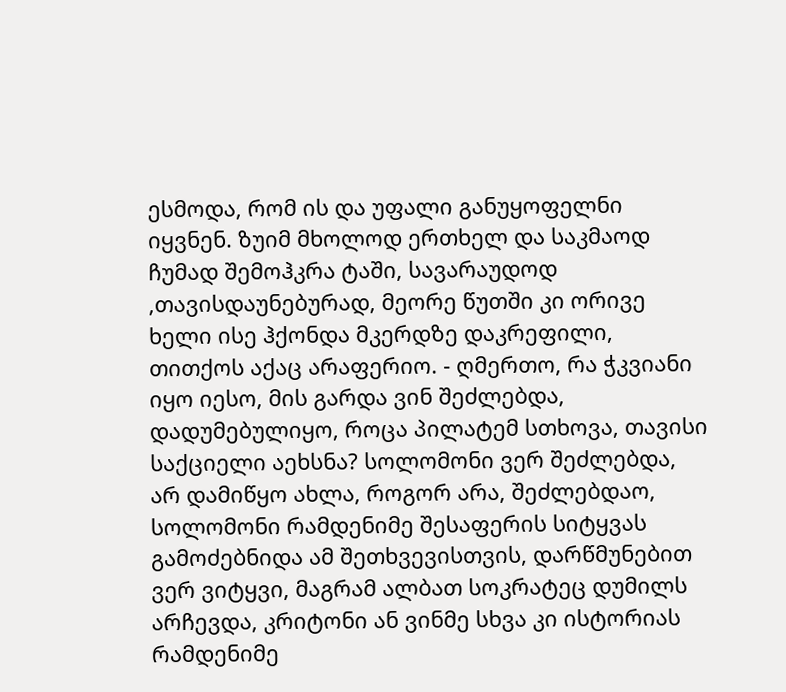ესმოდა, რომ ის და უფალი განუყოფელნი იყვნენ. ზუიმ მხოლოდ ერთხელ და საკმაოდ ჩუმად შემოჰკრა ტაში, სავარაუდოდ ,თავისდაუნებურად, მეორე წუთში კი ორივე ხელი ისე ჰქონდა მკერდზე დაკრეფილი, თითქოს აქაც არაფერიო. - ღმერთო, რა ჭკვიანი იყო იესო, მის გარდა ვინ შეძლებდა, დადუმებულიყო, როცა პილატემ სთხოვა, თავისი საქციელი აეხსნა? სოლომონი ვერ შეძლებდა, არ დამიწყო ახლა, როგორ არა, შეძლებდაო, სოლომონი რამდენიმე შესაფერის სიტყვას გამოძებნიდა ამ შეთხვევისთვის, დარწმუნებით ვერ ვიტყვი, მაგრამ ალბათ სოკრატეც დუმილს არჩევდა, კრიტონი ან ვინმე სხვა კი ისტორიას რამდენიმე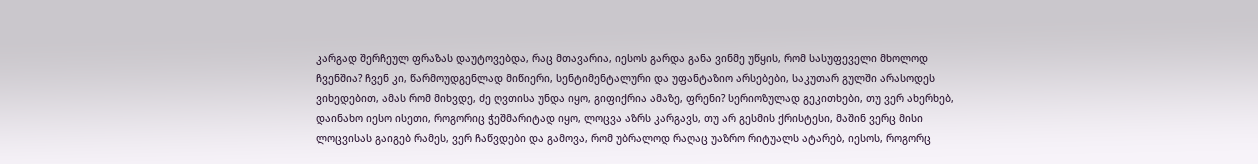კარგად შერჩეულ ფრაზას დაუტოვებდა, რაც მთავარია, იესოს გარდა განა ვინმე უწყის, რომ სასუფეველი მხოლოდ ჩვენშია? ჩვენ კი, წარმოუდგენლად მიწიერი, სენტიმენტალური და უფანტაზიო არსებები, საკუთარ გულში არასოდეს ვიხედებით, ამას რომ მიხვდე, ძე ღვთისა უნდა იყო, გიფიქრია ამაზე, ფრენი? სერიოზულად გეკითხები, თუ ვერ ახერხებ, დაინახო იესო ისეთი, როგორიც ჭეშმარიტად იყო, ლოცვა აზრს კარგავს, თუ არ გესმის ქრისტესი, მაშინ ვერც მისი ლოცვისას გაიგებ რამეს, ვერ ჩაწვდები და გამოვა, რომ უბრალოდ რაღაც უაზრო რიტუალს ატარებ, იესოს, როგორც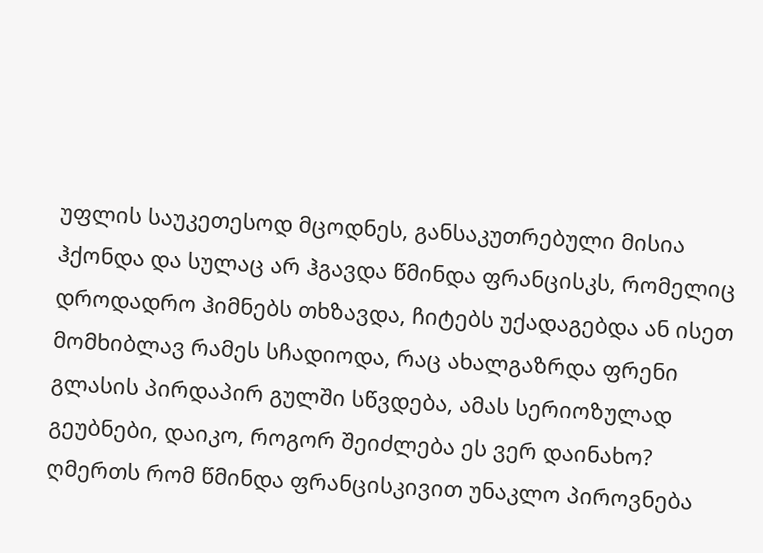უფლის საუკეთესოდ მცოდნეს, განსაკუთრებული მისია ჰქონდა და სულაც არ ჰგავდა წმინდა ფრანცისკს, რომელიც დროდადრო ჰიმნებს თხზავდა, ჩიტებს უქადაგებდა ან ისეთ მომხიბლავ რამეს სჩადიოდა, რაც ახალგაზრდა ფრენი გლასის პირდაპირ გულში სწვდება, ამას სერიოზულად გეუბნები, დაიკო, როგორ შეიძლება ეს ვერ დაინახო? ღმერთს რომ წმინდა ფრანცისკივით უნაკლო პიროვნება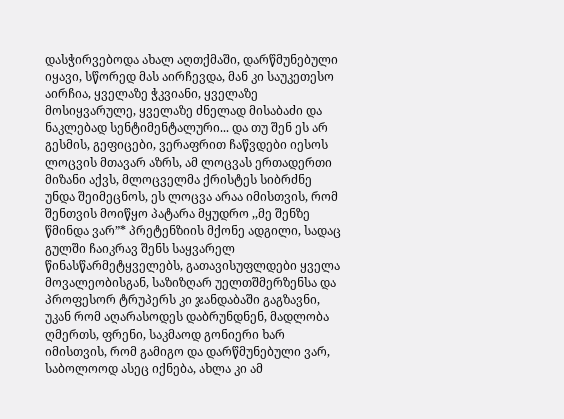დასჭირვებოდა ახალ აღთქმაში, დარწმუნებული იყავი, სწორედ მას აირჩევდა, მან კი საუკეთესო აირჩია, ყველაზე ჭკვიანი, ყველაზე მოსიყვარულე, ყველაზე ძნელად მისაბაძი და ნაკლებად სენტიმენტალური... და თუ შენ ეს არ გესმის, გეფიცები, ვერაფრით ჩაწვდები იესოს ლოცვის მთავარ აზრს, ამ ლოცვას ერთადერთი მიზანი აქვს, მლოცველმა ქრისტეს სიბრძნე უნდა შეიმეცნოს, ეს ლოცვა არაა იმისთვის, რომ შენთვის მოიწყო პატარა მყუდრო ,,მე შენზე წმინდა ვარ”* პრეტენზიის მქონე ადგილი, სადაც გულში ჩაიკრავ შენს საყვარელ წინასწარმეტყველებს, გათავისუფლდები ყველა მოვალეობისგან, საზიზღარ უელთშმერზენსა და პროფესორ ტრუპერს კი ჯანდაბაში გაგზავნი, უკან რომ აღარასოდეს დაბრუნდნენ, მადლობა ღმერთს, ფრენი, საკმაოდ გონიერი ხარ იმისთვის, რომ გამიგო და დარწმუნებული ვარ, საბოლოოდ ასეც იქნება, ახლა კი ამ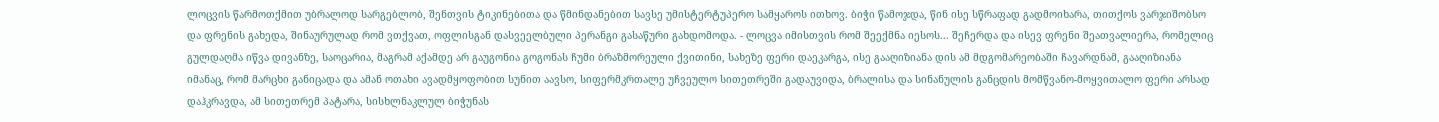ლოცვის წარმოთქმით უბრალოდ სარგებლობ, შენთვის ტიკინებითა და წმინდანებით სავსე უმისტერტუპერო სამყაროს ითხოვ. ბიჭი წამოჯდა, წინ ისე სწრაფად გადმოიხარა, თითქოს ვარჯიშობსო და ფრენის გახედა, შინაურულად რომ ვთქვათ, ოფლისგან დასვეელბული პერანგი გასაწური გახდომოდა. - ლოცვა იმისთვის რომ შეექმნა იესოს... შეჩერდა და ისევ ფრენი შეათვალიერა, რომელიც გულდაღმა იწვა დივანზე, საოცარია, მაგრამ აქამდე არ გაუგონია გოგონას ჩუმი ბრაზმორეული ქვითინი, სახეზე ფერი დაეკარგა, ისე გააღიზიანა დის ამ მდგომარეობაში ჩავარდნამ, გააღიზიანა იმანაც, რომ მარცხი განიცადა და ამან ოთახი ავადმყოფობით სუნით აავსო, სიფერმკრთალე უჩვეულო სითეთრეში გადაუვიდა, ბრალისა და სინანულის განცდის მომწვანო-მოყვითალო ფერი არსად დაჰკრავდა, ამ სითეთრემ პატარა, სისხლნაკლულ ბიჭუნას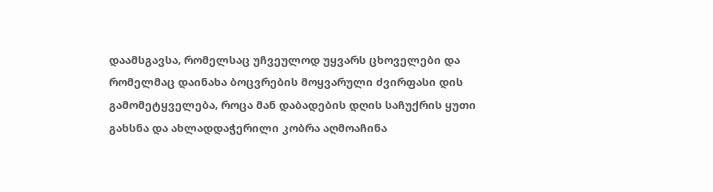დაამსგავსა, რომელსაც უჩვეულოდ უყვარს ცხოველები და რომელმაც დაინახა ბოცვრების მოყვარული ძვირფასი დის გამომეტყველება, როცა მან დაბადების დღის საჩუქრის ყუთი გახსნა და ახლადდაჭერილი კობრა აღმოაჩინა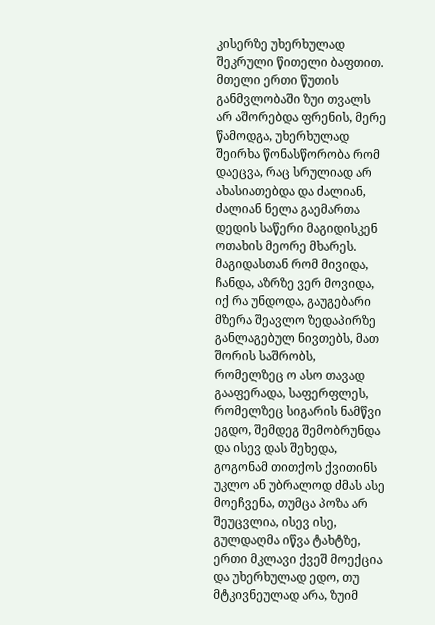კისერზე უხერხულად შეკრული წითელი ბაფთით. მთელი ერთი წუთის განმვლობაში ზუი თვალს არ აშორებდა ფრენის, მერე წამოდგა, უხერხულად შეირხა წონასწორობა რომ დაეცვა, რაც სრულიად არ ახასიათებდა და ძალიან, ძალიან ნელა გაემართა დედის საწერი მაგიდისკენ ოთახის მეორე მხარეს. მაგიდასთან რომ მივიდა, ჩანდა, აზრზე ვერ მოვიდა, იქ რა უნდოდა, გაუგებარი მზერა შეავლო ზედაპირზე განლაგებულ ნივთებს, მათ შორის საშრობს, რომელზეც ო ასო თავად გააფერადა, საფერფლეს, რომელზეც სიგარის ნამწვი ეგდო, შემდეგ შემობრუნდა და ისევ დას შეხედა, გოგონამ თითქოს ქვითინს უკლო ან უბრალოდ ძმას ასე მოეჩვენა, თუმცა პოზა არ შეუცვლია, ისევ ისე, გულდაღმა იწვა ტახტზე, ერთი მკლავი ქვეშ მოექცია და უხერხულად ედო, თუ მტკივნეულად არა, ზუიმ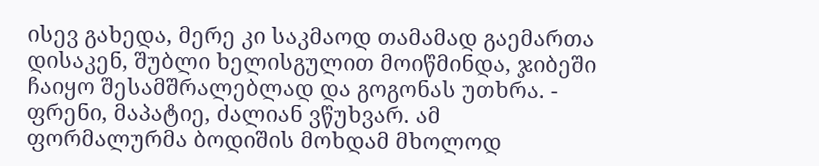ისევ გახედა, მერე კი საკმაოდ თამამად გაემართა დისაკენ, შუბლი ხელისგულით მოიწმინდა, ჯიბეში ჩაიყო შესამშრალებლად და გოგონას უთხრა. - ფრენი, მაპატიე, ძალიან ვწუხვარ. ამ ფორმალურმა ბოდიშის მოხდამ მხოლოდ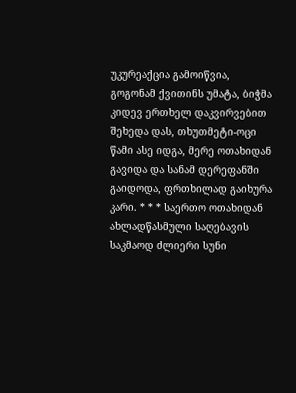უკურეაქცია გამოიწვია, გოგონამ ქვითინს უმატა, ბიჭმა კიდევ ერთხელ დაკვირვებით შეხედა დას, თხუთმეტი-ოცი წამი ასე იდგა, მერე ოთახიდან გავიდა და სანამ დერეფანში გაიდოდა, ფრთხილად გაიხურა კარი. * * * საერთო ოთახიდან ახლადწასმული საღებავის საკმაოდ ძლიერი სუნი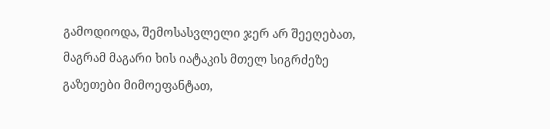გამოდიოდა, შემოსასვლელი ჯერ არ შეეღებათ, მაგრამ მაგარი ხის იატაკის მთელ სიგრძეზე გაზეთები მიმოეფანტათ,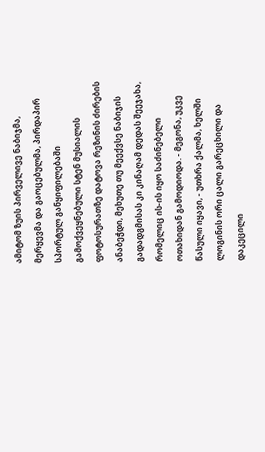ამიტომ ზუის პირველივე ნაბიჯმა, მერყევმა და გაოცებულმა, პირდაპირ სპორტულ განყიფილებაში გამოქვეყნებული სტენ მუსიალის ფოტოსურათზე დატოვა რეზინის ძირების ანაბეჭდი, მეხუთე თუ მეექვსე ნაბიჯის გადადგმისას კი კინაღამ დედას შეეჯახა, რომელიც ის-ის იყო საძინებელი ოთახიდან გამოდიოდა. - მეგონა, უკვე წასული იყავი, - უთხრა ქალმა, ხელში ლოგინის ორი ცალი გარეცხილი და დაკეცილი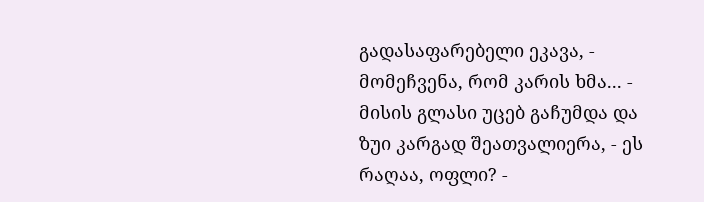გადასაფარებელი ეკავა, - მომეჩვენა, რომ კარის ხმა... - მისის გლასი უცებ გაჩუმდა და ზუი კარგად შეათვალიერა, - ეს რაღაა, ოფლი? -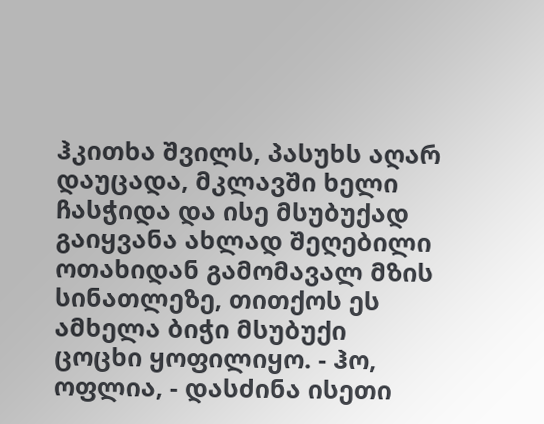ჰკითხა შვილს, პასუხს აღარ დაუცადა, მკლავში ხელი ჩასჭიდა და ისე მსუბუქად გაიყვანა ახლად შეღებილი ოთახიდან გამომავალ მზის სინათლეზე, თითქოს ეს ამხელა ბიჭი მსუბუქი ცოცხი ყოფილიყო. - ჰო, ოფლია, - დასძინა ისეთი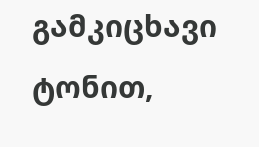გამკიცხავი ტონით,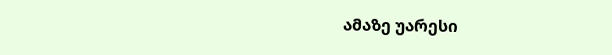ამაზე უარესი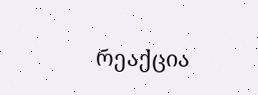რეაქცია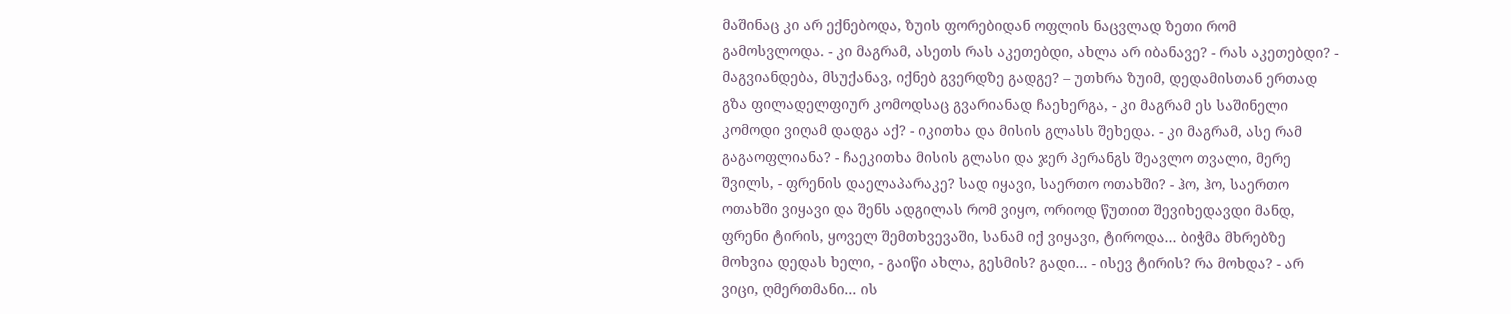მაშინაც კი არ ექნებოდა, ზუის ფორებიდან ოფლის ნაცვლად ზეთი რომ გამოსვლოდა. - კი მაგრამ, ასეთს რას აკეთებდი, ახლა არ იბანავე? - რას აკეთებდი? - მაგვიანდება, მსუქანავ, იქნებ გვერდზე გადგე? – უთხრა ზუიმ, დედამისთან ერთად გზა ფილადელფიურ კომოდსაც გვარიანად ჩაეხერგა, - კი მაგრამ ეს საშინელი კომოდი ვიღამ დადგა აქ? - იკითხა და მისის გლასს შეხედა. - კი მაგრამ, ასე რამ გაგაოფლიანა? - ჩაეკითხა მისის გლასი და ჯერ პერანგს შეავლო თვალი, მერე შვილს, - ფრენის დაელაპარაკე? სად იყავი, საერთო ოთახში? - ჰო, ჰო, საერთო ოთახში ვიყავი და შენს ადგილას რომ ვიყო, ორიოდ წუთით შევიხედავდი მანდ, ფრენი ტირის, ყოველ შემთხვევაში, სანამ იქ ვიყავი, ტიროდა... ბიჭმა მხრებზე მოხვია დედას ხელი, - გაიწი ახლა, გესმის? გადი... - ისევ ტირის? რა მოხდა? - არ ვიცი, ღმერთმანი... ის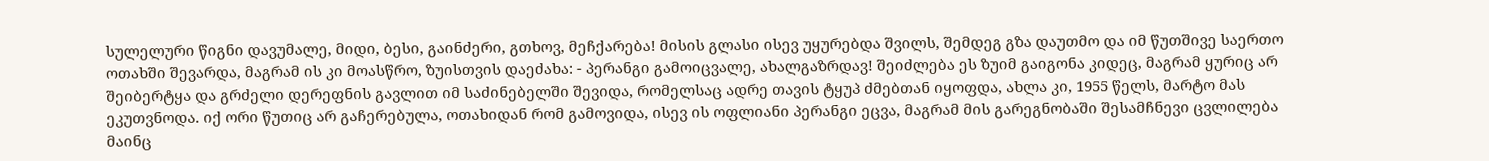სულელური წიგნი დავუმალე, მიდი, ბესი, გაინძერი, გთხოვ, მეჩქარება! მისის გლასი ისევ უყურებდა შვილს, შემდეგ გზა დაუთმო და იმ წუთშივე საერთო ოთახში შევარდა, მაგრამ ის კი მოასწრო, ზუისთვის დაეძახა: - პერანგი გამოიცვალე, ახალგაზრდავ! შეიძლება ეს ზუიმ გაიგონა კიდეც, მაგრამ ყურიც არ შეიბერტყა და გრძელი დერეფნის გავლით იმ საძინებელში შევიდა, რომელსაც ადრე თავის ტყუპ ძმებთან იყოფდა, ახლა კი, 1955 წელს, მარტო მას ეკუთვნოდა. იქ ორი წუთიც არ გაჩერებულა, ოთახიდან რომ გამოვიდა, ისევ ის ოფლიანი პერანგი ეცვა, მაგრამ მის გარეგნობაში შესამჩნევი ცვლილება მაინც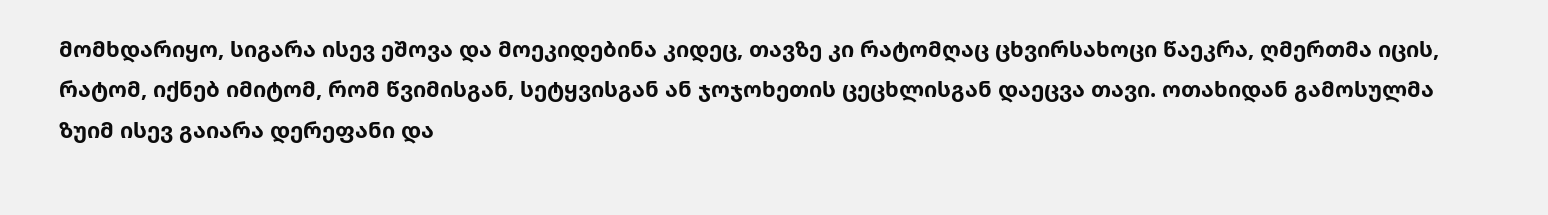მომხდარიყო, სიგარა ისევ ეშოვა და მოეკიდებინა კიდეც, თავზე კი რატომღაც ცხვირსახოცი წაეკრა, ღმერთმა იცის, რატომ, იქნებ იმიტომ, რომ წვიმისგან, სეტყვისგან ან ჯოჯოხეთის ცეცხლისგან დაეცვა თავი. ოთახიდან გამოსულმა ზუიმ ისევ გაიარა დერეფანი და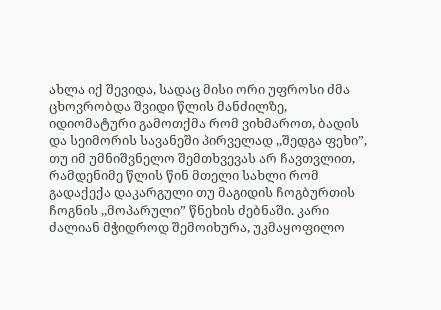ახლა იქ შევიდა, სადაც მისი ორი უფროსი ძმა ცხოვრობდა შვიდი წლის მანძილზე, იდიომატური გამოთქმა რომ ვიხმაროთ, ბადის და სეიმორის სავანეში პირველად ,,შედგა ფეხი”, თუ იმ უმნიშვნელო შემთხვევას არ ჩავთვლით, რამდენიმე წლის წინ მთელი სახლი რომ გადაქექა დაკარგული თუ მაგიდის ჩოგბურთის ჩოგნის ,,მოპარული” წნეხის ძებნაში. კარი ძალიან მჭიდროდ შემოიხურა, უკმაყოფილო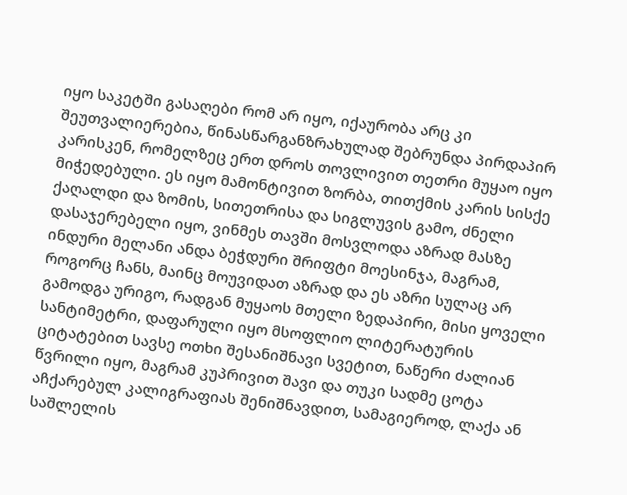იყო საკეტში გასაღები რომ არ იყო, იქაურობა არც კი შეუთვალიერებია, წინასწარგანზრახულად შებრუნდა პირდაპირ კარისკენ, რომელზეც ერთ დროს თოვლივით თეთრი მუყაო იყო მიჭედებული. ეს იყო მამონტივით ზორბა, თითქმის კარის სისქე ქაღალდი და ზომის, სითეთრისა და სიგლუვის გამო, ძნელი დასაჯერებელი იყო, ვინმეს თავში მოსვლოდა აზრად მასზე ინდური მელანი ანდა ბეჭდური შრიფტი მოესინჯა, მაგრამ, როგორც ჩანს, მაინც მოუვიდათ აზრად და ეს აზრი სულაც არ გამოდგა ურიგო, რადგან მუყაოს მთელი ზედაპირი, მისი ყოველი სანტიმეტრი, დაფარული იყო მსოფლიო ლიტერატურის ციტატებით სავსე ოთხი შესანიშნავი სვეტით, ნაწერი ძალიან წვრილი იყო, მაგრამ კუპრივით შავი და თუკი სადმე ცოტა აჩქარებულ კალიგრაფიას შენიშნავდით, სამაგიეროდ, ლაქა ან საშლელის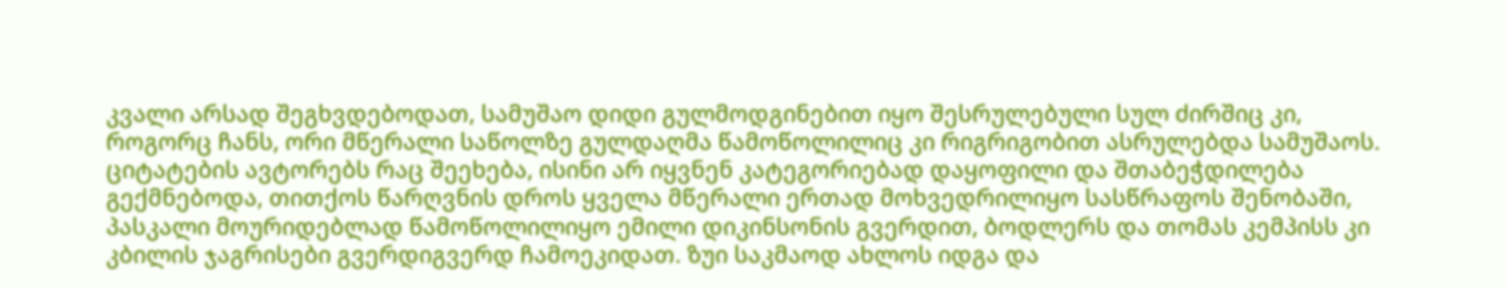კვალი არსად შეგხვდებოდათ, სამუშაო დიდი გულმოდგინებით იყო შესრულებული სულ ძირშიც კი, როგორც ჩანს, ორი მწერალი საწოლზე გულდაღმა წამოწოლილიც კი რიგრიგობით ასრულებდა სამუშაოს. ციტატების ავტორებს რაც შეეხება, ისინი არ იყვნენ კატეგორიებად დაყოფილი და შთაბეჭდილება გექმნებოდა, თითქოს წარღვნის დროს ყველა მწერალი ერთად მოხვედრილიყო სასწრაფოს შენობაში, პასკალი მოურიდებლად წამოწოლილიყო ემილი დიკინსონის გვერდით, ბოდლერს და თომას კემპისს კი კბილის ჯაგრისები გვერდიგვერდ ჩამოეკიდათ. ზუი საკმაოდ ახლოს იდგა და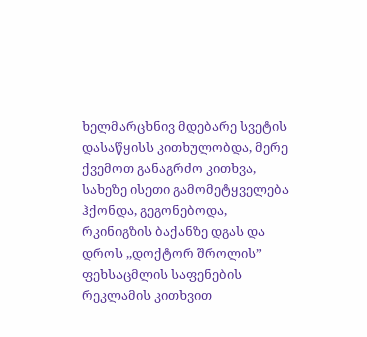ხელმარცხნივ მდებარე სვეტის დასაწყისს კითხულობდა, მერე ქვემოთ განაგრძო კითხვა, სახეზე ისეთი გამომეტყველება ჰქონდა, გეგონებოდა, რკინიგზის ბაქანზე დგას და დროს ,,დოქტორ შროლის” ფეხსაცმლის საფენების რეკლამის კითხვით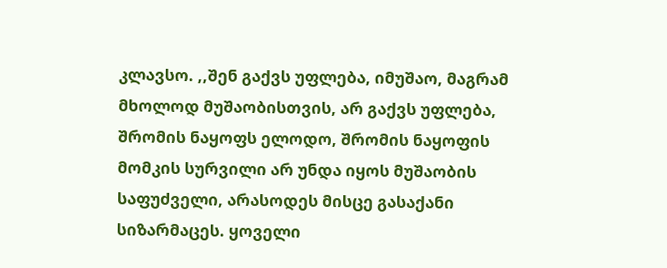კლავსო. ,,შენ გაქვს უფლება, იმუშაო, მაგრამ მხოლოდ მუშაობისთვის, არ გაქვს უფლება, შრომის ნაყოფს ელოდო, შრომის ნაყოფის მომკის სურვილი არ უნდა იყოს მუშაობის საფუძველი, არასოდეს მისცე გასაქანი სიზარმაცეს. ყოველი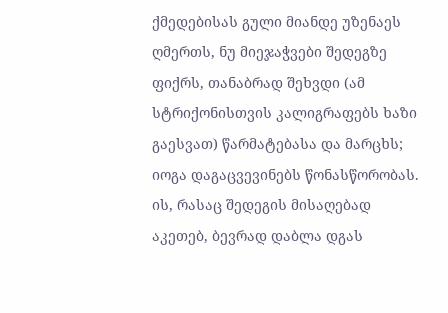ქმედებისას გული მიანდე უზენაეს ღმერთს, ნუ მიეჯაჭვები შედეგზე ფიქრს, თანაბრად შეხვდი (ამ სტრიქონისთვის კალიგრაფებს ხაზი გაესვათ) წარმატებასა და მარცხს; იოგა დაგაცვევინებს წონასწორობას. ის, რასაც შედეგის მისაღებად აკეთებ, ბევრად დაბლა დგას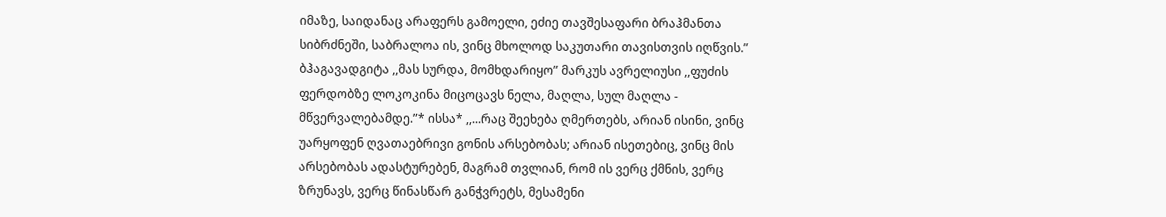იმაზე, საიდანაც არაფერს გამოელი, ეძიე თავშესაფარი ბრაჰმანთა სიბრძნეში, საბრალოა ის, ვინც მხოლოდ საკუთარი თავისთვის იღწვის.” ბჰაგავადგიტა ,,მას სურდა, მომხდარიყო” მარკუს ავრელიუსი ,,ფუძის ფერდობზე ლოკოკინა მიცოცავს ნელა, მაღლა, სულ მაღლა - მწვერვალებამდე.”* ისსა* ,,...რაც შეეხება ღმერთებს, არიან ისინი, ვინც უარყოფენ ღვათაებრივი გონის არსებობას; არიან ისეთებიც, ვინც მის არსებობას ადასტურებენ, მაგრამ თვლიან, რომ ის ვერც ქმნის, ვერც ზრუნავს, ვერც წინასწარ განჭვრეტს, მესამენი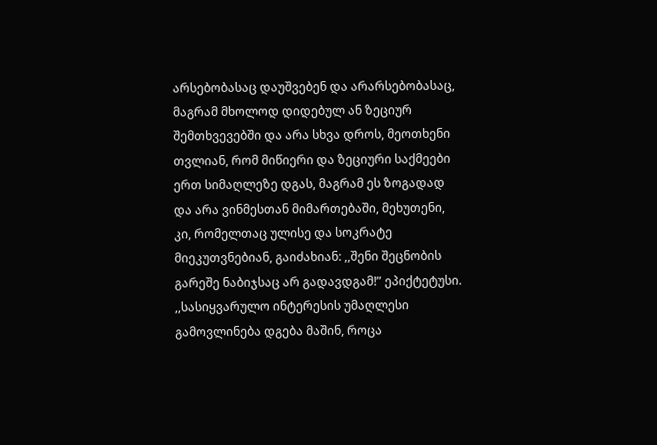არსებობასაც დაუშვებენ და არარსებობასაც, მაგრამ მხოლოდ დიდებულ ან ზეციურ შემთხვევებში და არა სხვა დროს, მეოთხენი თვლიან, რომ მიწიერი და ზეციური საქმეები ერთ სიმაღლეზე დგას, მაგრამ ეს ზოგადად და არა ვინმესთან მიმართებაში, მეხუთენი, კი, რომელთაც ულისე და სოკრატე მიეკუთვნებიან, გაიძახიან: ,,შენი შეცნობის გარეშე ნაბიჯსაც არ გადავდგამ!” ეპიქტეტუსი. ,,სასიყვარულო ინტერესის უმაღლესი გამოვლინება დგება მაშინ, როცა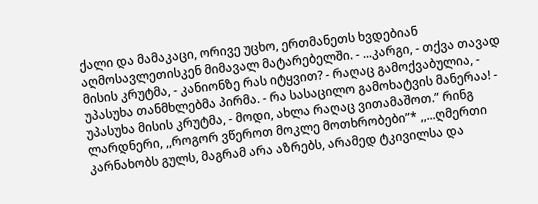ქალი და მამაკაცი, ორივე უცხო, ერთმანეთს ხვდებიან აღმოსავლეთისკენ მიმავალ მატარებელში. - ...კარგი, - თქვა თავად მისის კრუტმა, - კანიონზე რას იტყვით? - რაღაც გამოქვაბულია, - უპასუხა თანმხლებმა პირმა. - რა სასაცილო გამოხატვის მანერაა! - უპასუხა მისის კრუტმა, - მოდი, ახლა რაღაც ვითამაშოთ.” რინგ ლარდნერი, ,,როგორ ვწეროთ მოკლე მოთხრობები”* ,,...ღმერთი კარნახობს გულს, მაგრამ არა აზრებს, არამედ ტკივილსა და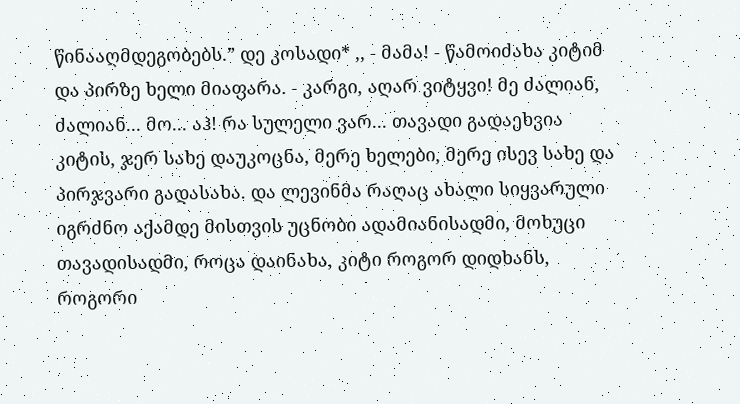წინააღმდეგობებს.” დე კოსადი* ,, - მამა! - წამოიძახა კიტიმ და პირზე ხელი მიაფარა. - კარგი, აღარ ვიტყვი! მე ძალიან, ძალიან... მო... აჰ! რა სულელი ვარ... თავადი გადაეხვია კიტის, ჯერ სახე დაუკოცნა, მერე ხელები, მერე ისევ სახე და პირჯვარი გადასახა. და ლევინმა რაღაც ახალი სიყვარული იგრძნო აქამდე მისთვის უცნობი ადამიანისადმი, მოხუცი თავადისადმი, როცა დაინახა, კიტი როგორ დიდხანს, როგორი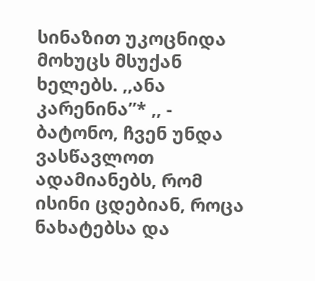სინაზით უკოცნიდა მოხუცს მსუქან ხელებს. ,,ანა კარენინა”* ,, - ბატონო, ჩვენ უნდა ვასწავლოთ ადამიანებს, რომ ისინი ცდებიან, როცა ნახატებსა და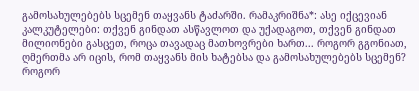გამოსახულებებს სცემენ თაყვანს ტაძარში. რამაკრიშნა*: ასე იქცევიან კალკუტელები: თქვენ გინდათ ასწავლოთ და უქადაგოთ, თქვენ გინდათ მილიონები გასცეთ, როცა თავადაც მათხოვრები ხართ... როგორ გგონიათ, ღმერთმა არ იცის, რომ თაყვანს მის ხატებსა და გამოსახულებებს სცემენ? როგორ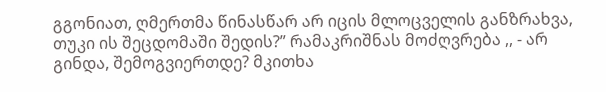გგონიათ, ღმერთმა წინასწარ არ იცის მლოცველის განზრახვა, თუკი ის შეცდომაში შედის?” რამაკრიშნას მოძღვრება ,, - არ გინდა, შემოგვიერთდე? მკითხა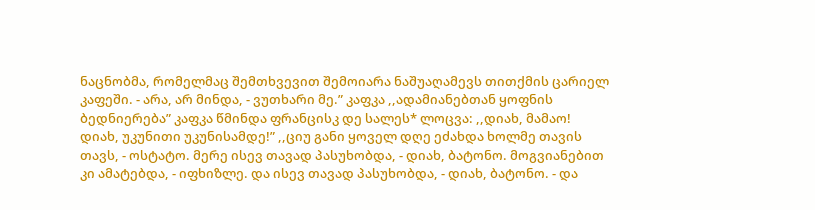ნაცნობმა, რომელმაც შემთხვევით შემოიარა ნაშუაღამევს თითქმის ცარიელ კაფეში. - არა, არ მინდა, - ვუთხარი მე.” კაფკა ,,ადამიანებთან ყოფნის ბედნიერება” კაფკა წმინდა ფრანცისკ დე სალეს* ლოცვა: ,,დიახ, მამაო! დიახ, უკუნითი უკუნისამდე!” ,,ციუ განი ყოველ დღე ეძახდა ხოლმე თავის თავს, - ოსტატო. მერე ისევ თავად პასუხობდა, - დიახ, ბატონო. მოგვიანებით კი ამატებდა, - იფხიზლე. და ისევ თავად პასუხობდა, - დიახ, ბატონო. - და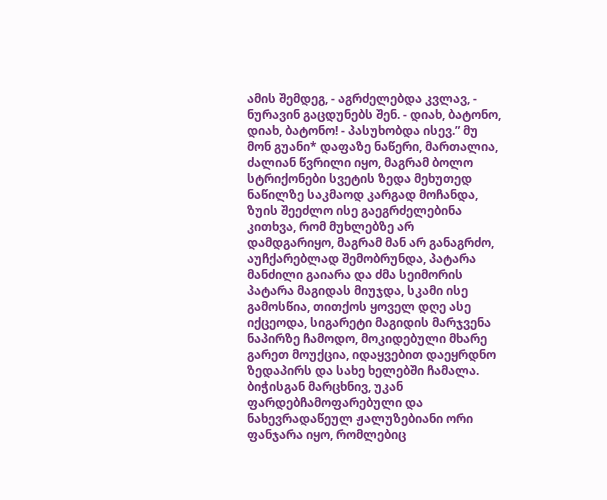ამის შემდეგ, - აგრძელებდა კვლავ, - ნურავინ გაცდუნებს შენ. - დიახ, ბატონო, დიახ, ბატონო! - პასუხობდა ისევ.” მუ მონ გუანი* დაფაზე ნაწერი, მართალია, ძალიან წვრილი იყო, მაგრამ ბოლო სტრიქონები სვეტის ზედა მეხუთედ ნაწილზე საკმაოდ კარგად მოჩანდა, ზუის შეეძლო ისე გაეგრძელებინა კითხვა, რომ მუხლებზე არ დამდგარიყო, მაგრამ მან არ განაგრძო, აუჩქარებლად შემობრუნდა, პატარა მანძილი გაიარა და ძმა სეიმორის პატარა მაგიდას მიუჯდა, სკამი ისე გამოსწია, თითქოს ყოველ დღე ასე იქცეოდა, სიგარეტი მაგიდის მარჯვენა ნაპირზე ჩამოდო, მოკიდებული მხარე გარეთ მოუქცია, იდაყვებით დაეყრდნო ზედაპირს და სახე ხელებში ჩამალა. ბიჭისგან მარცხნივ, უკან ფარდებჩამოფარებული და ნახევრადაწეულ ჟალუზებიანი ორი ფანჯარა იყო, რომლებიც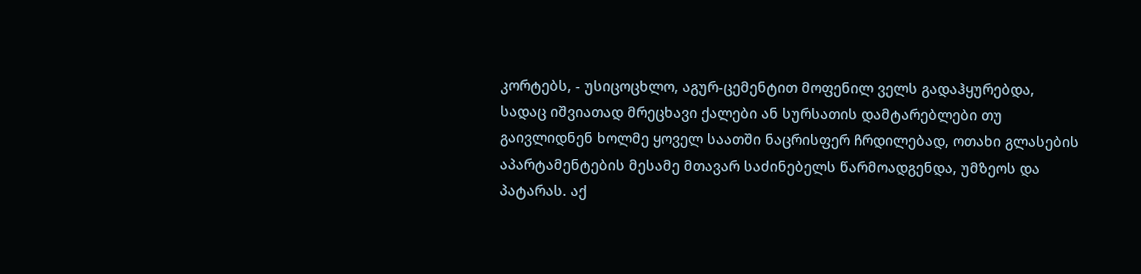კორტებს, - უსიცოცხლო, აგურ-ცემენტით მოფენილ ველს გადაჰყურებდა, სადაც იშვიათად მრეცხავი ქალები ან სურსათის დამტარებლები თუ გაივლიდნენ ხოლმე ყოველ საათში ნაცრისფერ ჩრდილებად, ოთახი გლასების აპარტამენტების მესამე მთავარ საძინებელს წარმოადგენდა, უმზეოს და პატარას. აქ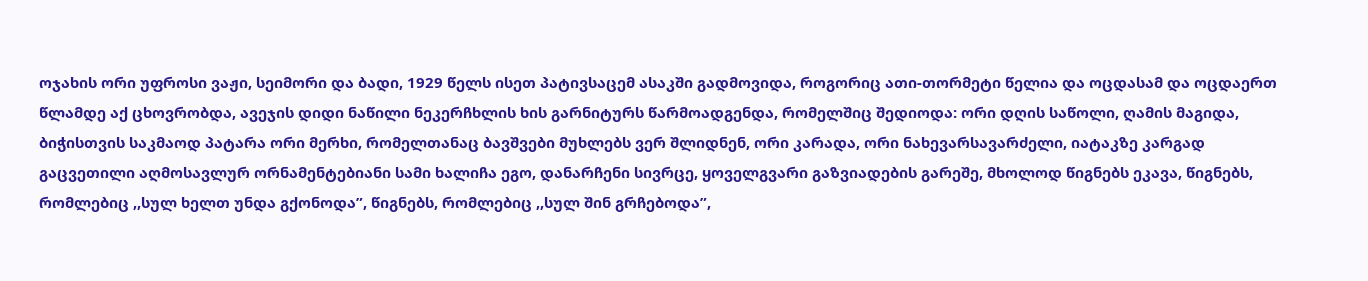ოჯახის ორი უფროსი ვაჟი, სეიმორი და ბადი, 1929 წელს ისეთ პატივსაცემ ასაკში გადმოვიდა, როგორიც ათი-თორმეტი წელია და ოცდასამ და ოცდაერთ წლამდე აქ ცხოვრობდა, ავეჯის დიდი ნაწილი ნეკერჩხლის ხის გარნიტურს წარმოადგენდა, რომელშიც შედიოდა: ორი დღის საწოლი, ღამის მაგიდა, ბიჭისთვის საკმაოდ პატარა ორი მერხი, რომელთანაც ბავშვები მუხლებს ვერ შლიდნენ, ორი კარადა, ორი ნახევარსავარძელი, იატაკზე კარგად გაცვეთილი აღმოსავლურ ორნამენტებიანი სამი ხალიჩა ეგო, დანარჩენი სივრცე, ყოველგვარი გაზვიადების გარეშე, მხოლოდ წიგნებს ეკავა, წიგნებს, რომლებიც ,,სულ ხელთ უნდა გქონოდა”, წიგნებს, რომლებიც ,,სულ შინ გრჩებოდა”,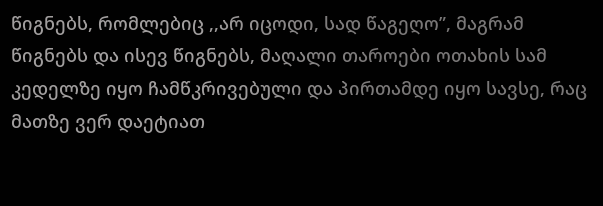წიგნებს, რომლებიც ,,არ იცოდი, სად წაგეღო”, მაგრამ წიგნებს და ისევ წიგნებს, მაღალი თაროები ოთახის სამ კედელზე იყო ჩამწკრივებული და პირთამდე იყო სავსე, რაც მათზე ვერ დაეტიათ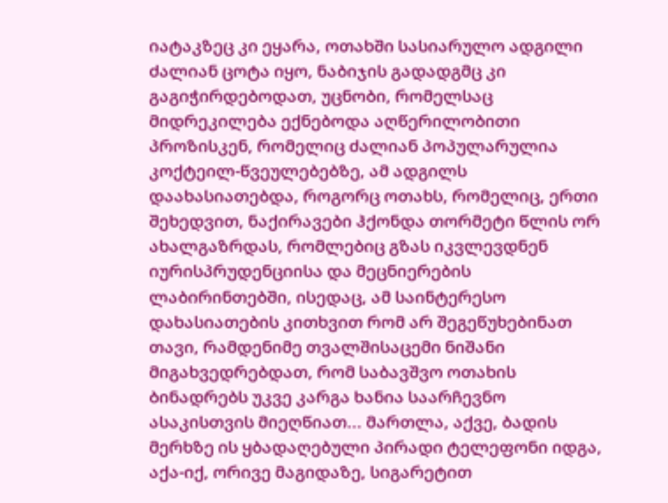იატაკზეც კი ეყარა, ოთახში სასიარულო ადგილი ძალიან ცოტა იყო, ნაბიჯის გადადგმც კი გაგიჭირდებოდათ, უცნობი, რომელსაც მიდრეკილება ექნებოდა აღწერილობითი პროზისკენ, რომელიც ძალიან პოპულარულია კოქტეილ-წვეულებებზე, ამ ადგილს დაახასიათებდა, როგორც ოთახს, რომელიც, ერთი შეხედვით, ნაქირავები ჰქონდა თორმეტი წლის ორ ახალგაზრდას, რომლებიც გზას იკვლევდნენ იურისპრუდენციისა და მეცნიერების ლაბირინთებში, ისედაც, ამ საინტერესო დახასიათების კითხვით რომ არ შეგეწუხებინათ თავი, რამდენიმე თვალშისაცემი ნიშანი მიგახვედრებდათ, რომ საბავშვო ოთახის ბინადრებს უკვე კარგა ხანია საარჩევნო ასაკისთვის მიეღწიათ... მართლა, აქვე, ბადის მერხზე ის ყბადაღებული პირადი ტელეფონი იდგა, აქა-იქ, ორივე მაგიდაზე, სიგარეტით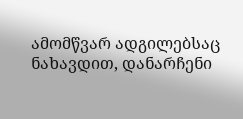ამომწვარ ადგილებსაც ნახავდით, დანარჩენი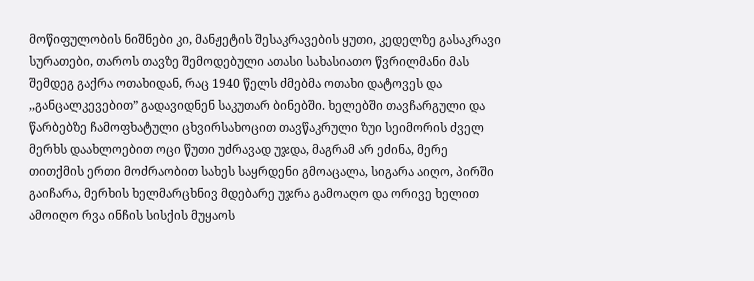მოწიფულობის ნიშნები კი, მანჟეტის შესაკრავების ყუთი, კედელზე გასაკრავი სურათები, თაროს თავზე შემოდებული ათასი სახასიათო წვრილმანი მას შემდეგ გაქრა ოთახიდან, რაც 1940 წელს ძმებმა ოთახი დატოვეს და ,,განცალკევებით” გადავიდნენ საკუთარ ბინებში. ხელებში თავჩარგული და წარბებზე ჩამოფხატული ცხვირსახოცით თავწაკრული ზუი სეიმორის ძველ მერხს დაახლოებით ოცი წუთი უძრავად უჯდა, მაგრამ არ ეძინა, მერე თითქმის ერთი მოძრაობით სახეს საყრდენი გმოაცალა, სიგარა აიღო, პირში გაიჩარა, მერხის ხელმარცხნივ მდებარე უჯრა გამოაღო და ორივე ხელით ამოიღო რვა ინჩის სისქის მუყაოს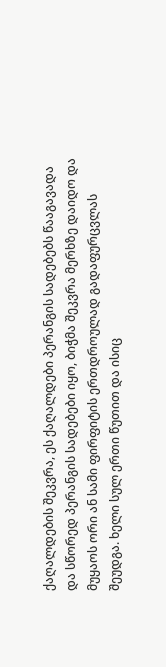ქაღალდების შეკვრა, ეს ქაღალდები პერანგის სადებებს წააგავადა და სწორედ პერანგის სადებები იყო, ბიჭმა შეკვრა მერხზე დაიდო და მუყაოს ორი ან სამი ფირფიტის ერთდროულად გადაფურცვლას შეუდგა. ხელი სულ ერთი წუთით და ისიც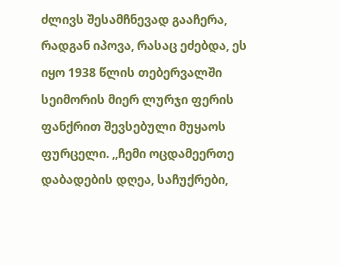ძლივს შესამჩნევად გააჩერა, რადგან იპოვა, რასაც ეძებდა, ეს იყო 1938 წლის თებერვალში სეიმორის მიერ ლურჯი ფერის ფანქრით შევსებული მუყაოს ფურცელი. ,,ჩემი ოცდამეერთე დაბადების დღეა, საჩუქრები,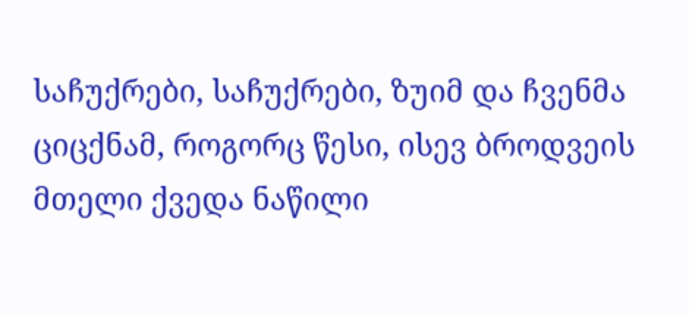საჩუქრები, საჩუქრები, ზუიმ და ჩვენმა ციცქნამ, როგორც წესი, ისევ ბროდვეის მთელი ქვედა ნაწილი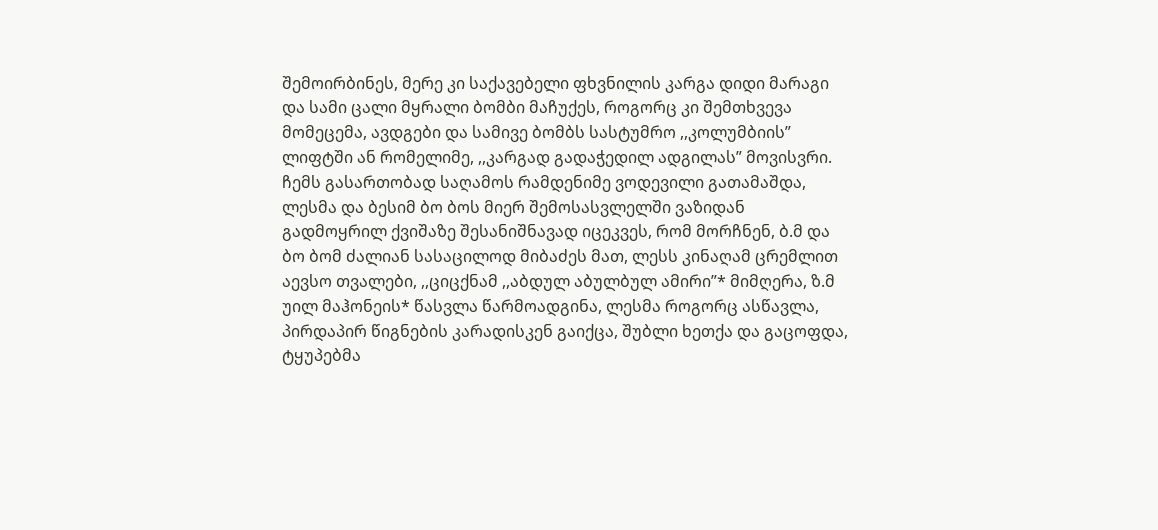შემოირბინეს, მერე კი საქავებელი ფხვნილის კარგა დიდი მარაგი და სამი ცალი მყრალი ბომბი მაჩუქეს, როგორც კი შემთხვევა მომეცემა, ავდგები და სამივე ბომბს სასტუმრო ,,კოლუმბიის” ლიფტში ან რომელიმე, ,,კარგად გადაჭედილ ადგილას” მოვისვრი. ჩემს გასართობად საღამოს რამდენიმე ვოდევილი გათამაშდა, ლესმა და ბესიმ ბო ბოს მიერ შემოსასვლელში ვაზიდან გადმოყრილ ქვიშაზე შესანიშნავად იცეკვეს, რომ მორჩნენ, ბ.მ და ბო ბომ ძალიან სასაცილოდ მიბაძეს მათ, ლესს კინაღამ ცრემლით აევსო თვალები, ,,ციცქნამ ,,აბდულ აბულბულ ამირი”* მიმღერა, ზ.მ უილ მაჰონეის* წასვლა წარმოადგინა, ლესმა როგორც ასწავლა, პირდაპირ წიგნების კარადისკენ გაიქცა, შუბლი ხეთქა და გაცოფდა, ტყუპებმა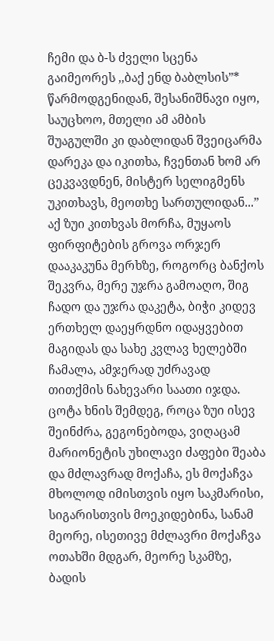ჩემი და ბ-ს ძველი სცენა გაიმეორეს ,,ბაქ ენდ ბაბლსის”* წარმოდგენიდან, შესანიშნავი იყო, საუცხოო, მთელი ამ ამბის შუაგულში კი დაბლიდან შვეიცარმა დარეკა და იკითხა, ჩვენთან ხომ არ ცეკვავდნენ, მისტერ სელიგმენს უკითხავს, მეოთხე სართულიდან...” აქ ზუი კითხვას მორჩა, მუყაოს ფირფიტების გროვა ორჯერ დააკაკუნა მერხზე, როგორც ბანქოს შეკვრა, მერე უჯრა გამოაღო, შიგ ჩადო და უჯრა დაკეტა, ბიჭი კიდევ ერთხელ დაეყრდნო იდაყვებით მაგიდას და სახე კვლავ ხელებში ჩამალა, ამჯერად უძრავად თითქმის ნახევარი საათი იჯდა. ცოტა ხნის შემდეგ, როცა ზუი ისევ შეინძრა, გეგონებოდა, ვიღაცამ მარიონეტის უხილავი ძაფები შეაბა და მძლავრად მოქაჩა, ეს მოქაჩვა მხოლოდ იმისთვის იყო საკმარისი, სიგარისთვის მოეკიდებინა, სანამ მეორე, ისეთივე მძლავრი მოქაჩვა ოთახში მდგარ, მეორე სკამზე, ბადის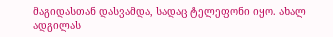მაგიდასთან დასვამდა, სადაც ტელეფონი იყო. ახალ ადგილას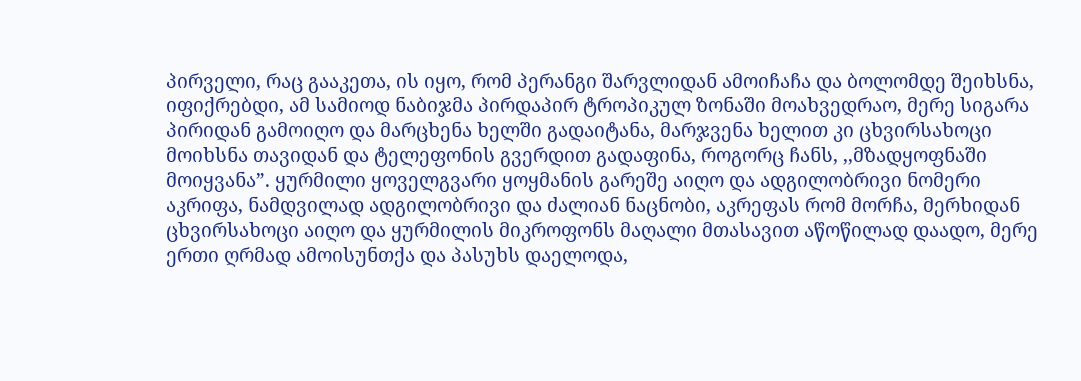პირველი, რაც გააკეთა, ის იყო, რომ პერანგი შარვლიდან ამოიჩაჩა და ბოლომდე შეიხსნა, იფიქრებდი, ამ სამიოდ ნაბიჯმა პირდაპირ ტროპიკულ ზონაში მოახვედრაო, მერე სიგარა პირიდან გამოიღო და მარცხენა ხელში გადაიტანა, მარჯვენა ხელით კი ცხვირსახოცი მოიხსნა თავიდან და ტელეფონის გვერდით გადაფინა, როგორც ჩანს, ,,მზადყოფნაში მოიყვანა”. ყურმილი ყოველგვარი ყოყმანის გარეშე აიღო და ადგილობრივი ნომერი აკრიფა, ნამდვილად ადგილობრივი და ძალიან ნაცნობი, აკრეფას რომ მორჩა, მერხიდან ცხვირსახოცი აიღო და ყურმილის მიკროფონს მაღალი მთასავით აწოწილად დაადო, მერე ერთი ღრმად ამოისუნთქა და პასუხს დაელოდა,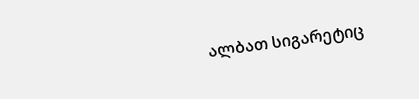ალბათ სიგარეტიც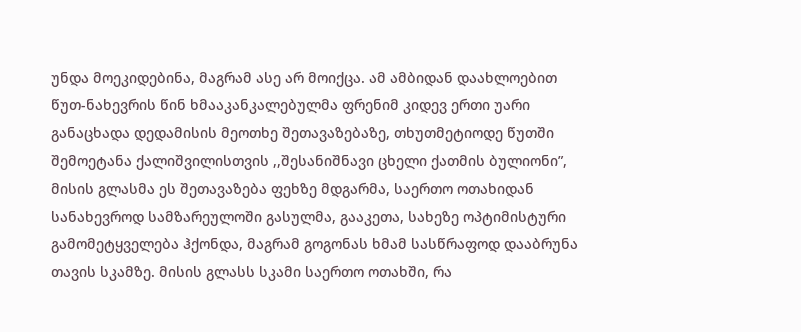უნდა მოეკიდებინა, მაგრამ ასე არ მოიქცა. ამ ამბიდან დაახლოებით წუთ-ნახევრის წინ ხმააკანკალებულმა ფრენიმ კიდევ ერთი უარი განაცხადა დედამისის მეოთხე შეთავაზებაზე, თხუთმეტიოდე წუთში შემოეტანა ქალიშვილისთვის ,,შესანიშნავი ცხელი ქათმის ბულიონი”, მისის გლასმა ეს შეთავაზება ფეხზე მდგარმა, საერთო ოთახიდან სანახევროდ სამზარეულოში გასულმა, გააკეთა, სახეზე ოპტიმისტური გამომეტყველება ჰქონდა, მაგრამ გოგონას ხმამ სასწრაფოდ დააბრუნა თავის სკამზე. მისის გლასს სკამი საერთო ოთახში, რა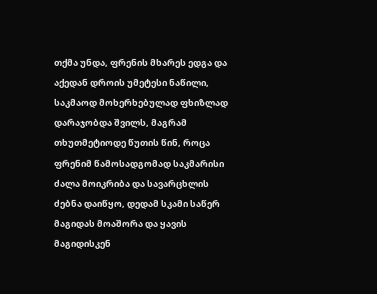თქმა უნდა, ფრენის მხარეს ედგა და აქედან დროის უმეტესი ნაწილი, საკმაოდ მოხერხებულად ფხიზლად დარაჯობდა შვილს, მაგრამ თხუთმეტიოდე წუთის წინ, როცა ფრენიმ წამოსადგომად საკმარისი ძალა მოიკრიბა და სავარცხლის ძებნა დაიწყო, დედამ სკამი საწერ მაგიდას მოაშორა და ყავის მაგიდისკენ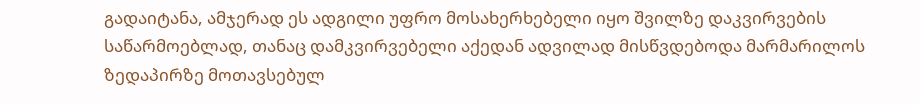გადაიტანა, ამჯერად ეს ადგილი უფრო მოსახერხებელი იყო შვილზე დაკვირვების საწარმოებლად, თანაც დამკვირვებელი აქედან ადვილად მისწვდებოდა მარმარილოს ზედაპირზე მოთავსებულ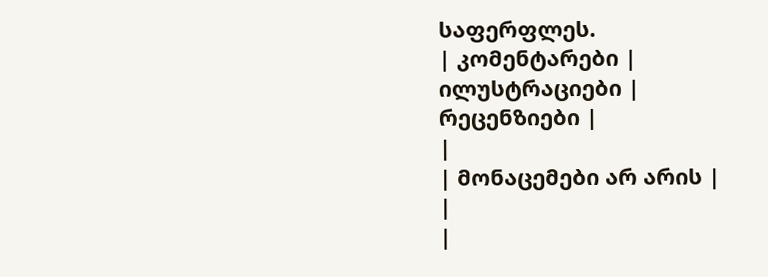საფერფლეს.
| კომენტარები |
ილუსტრაციები |
რეცენზიები |
|
| მონაცემები არ არის |
|
|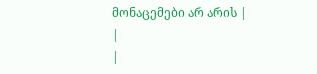მონაცემები არ არის |
|
|